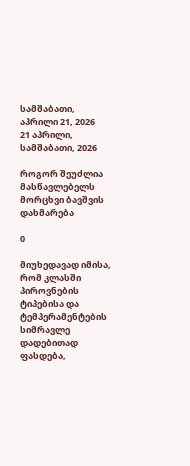სამშაბათი, აპრილი 21, 2026
21 აპრილი, სამშაბათი, 2026

როგორ შეუძლია მასწავლებელს მორცხვი ბავშვის დახმარება

0

მიუხედავად იმისა, რომ კლასში პიროვნების ტიპებისა და ტემპერამენტების სიმრავლე დადებითად ფასდება,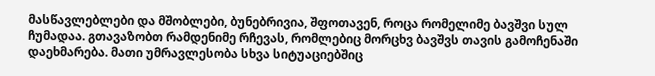მასწავლებლები და მშობლები, ბუნებრივია, შფოთავენ, როცა რომელიმე ბავშვი სულ ჩუმადაა. გთავაზობთ რამდენიმე რჩევას, რომლებიც მორცხვ ბავშვს თავის გამოჩენაში დაეხმარება. მათი უმრავლესობა სხვა სიტუაციებშიც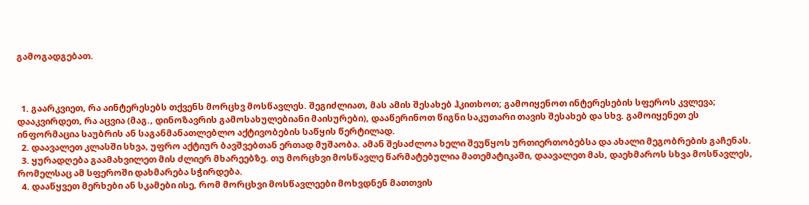გამოგადგებათ.



  1. გაარკვიეთ, რა აინტერესებს თქვენს მორცხვ მოსწავლეს. შეგიძლიათ, მას ამის შესახებ ჰკითხოთ; გამოიყენოთ ინტერესების სფეროს კვლევა; დააკვირდეთ, რა აცვია (მაგ., დინოზავრის გამოსახულებიანი მაისურები), დააწერინოთ წიგნი საკუთარი თავის შესახებ და სხვ. გამოიყენეთ ეს ინფორმაცია საუბრის ან საგანმანათლებლო აქტივობების საწყის წერტილად.
  2. დაავალეთ კლასში სხვა, უფრო აქტიურ ბავშვებთან ერთად მუშაობა. ამან შესაძლოა ხელი შეუწყოს ურთიერთობებსა და ახალი მეგობრების გაჩენას.
  3. ყურადღება გაამახვილეთ მის ძლიერ მხარეებზე. თუ მორცხვი მოსწავლე წარმატებულია მათემატიკაში, დაავალეთ მას, დაეხმაროს სხვა მოსწავლეს, რომელსაც ამ სფეროში დახმარება სჭირდება.
  4. დააწყვეთ მერხები ან სკამები ისე, რომ მორცხვი მოსწავლეები მოხვდნენ მათთვის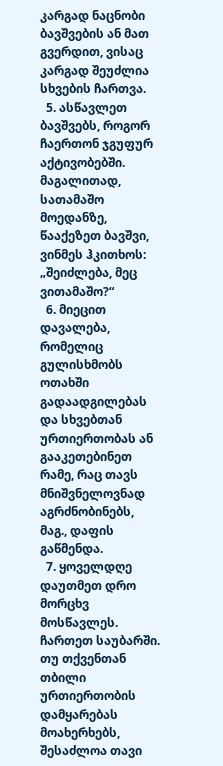კარგად ნაცნობი ბავშვების ან მათ გვერდით, ვისაც კარგად შეუძლია სხვების ჩართვა.
  5. ასწავლეთ ბავშვებს, როგორ ჩაერთონ ჯგუფურ აქტივობებში. მაგალითად, სათამაშო მოედანზე, წააქეზეთ ბავშვი, ვინმეს ჰკითხოს: „შეიძლება, მეც ვითამაშო?“
  6. მიეცით დავალება, რომელიც გულისხმობს ოთახში გადაადგილებას და სხვებთან ურთიერთობას ან გააკეთებინეთ რამე, რაც თავს მნიშვნელოვნად აგრძნობინებს, მაგ., დაფის გაწმენდა.
  7. ყოველდღე დაუთმეთ დრო მორცხვ მოსწავლეს. ჩართეთ საუბარში. თუ თქვენთან თბილი ურთიერთობის დამყარებას მოახერხებს, შესაძლოა თავი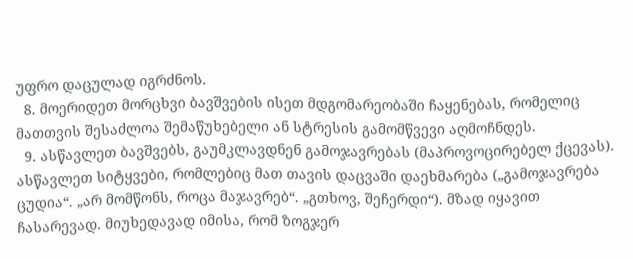უფრო დაცულად იგრძნოს.
  8. მოერიდეთ მორცხვი ბავშვების ისეთ მდგომარეობაში ჩაყენებას, რომელიც მათთვის შესაძლოა შემაწუხებელი ან სტრესის გამომწვევი აღმოჩნდეს.
  9. ასწავლეთ ბავშვებს, გაუმკლავდნენ გამოჯავრებას (მაპროვოცირებელ ქცევას). ასწავლეთ სიტყვები, რომლებიც მათ თავის დაცვაში დაეხმარება („გამოჯავრება ცუდია“. „არ მომწონს, როცა მაჯავრებ“. „გთხოვ, შეჩერდი“). მზად იყავით ჩასარევად. მიუხედავად იმისა, რომ ზოგჯერ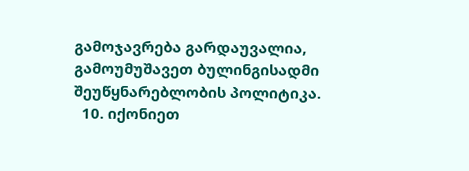გამოჯავრება გარდაუვალია, გამოუმუშავეთ ბულინგისადმი შეუწყნარებლობის პოლიტიკა.
  10. იქონიეთ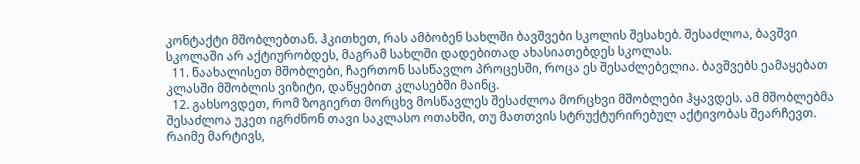კონტაქტი მშობლებთან. ჰკითხეთ, რას ამბობენ სახლში ბავშვები სკოლის შესახებ. შესაძლოა, ბავშვი სკოლაში არ აქტიურობდეს, მაგრამ სახლში დადებითად ახასიათებდეს სკოლას.
  11. წაახალისეთ მშობლები, ჩაერთონ სასწავლო პროცესში, როცა ეს შესაძლებელია. ბავშვებს ეამაყებათ კლასში მშობლის ვიზიტი, დაწყებით კლასებში მაინც.
  12. გახსოვდეთ, რომ ზოგიერთ მორცხვ მოსწავლეს შესაძლოა მორცხვი მშობლები ჰყავდეს. ამ მშობლებმა შესაძლოა უკეთ იგრძნონ თავი საკლასო ოთახში, თუ მათთვის სტრუქტურირებულ აქტივობას შეარჩევთ. რაიმე მარტივს,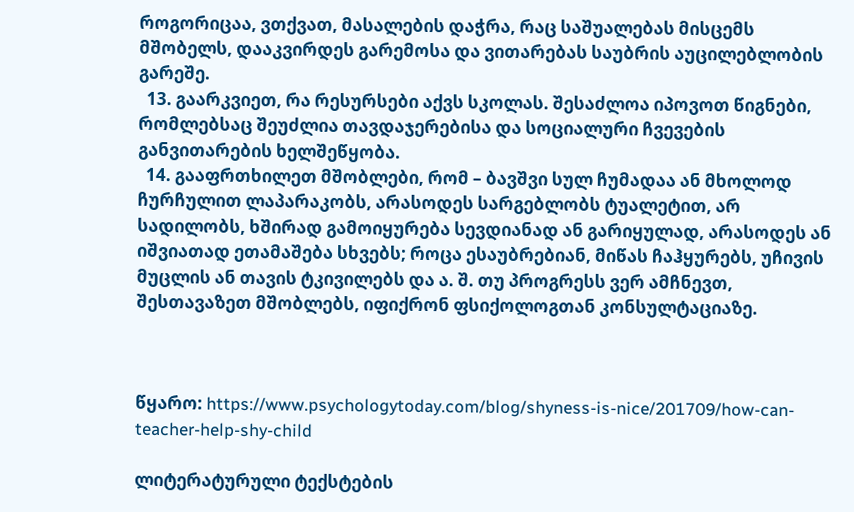როგორიცაა, ვთქვათ, მასალების დაჭრა, რაც საშუალებას მისცემს მშობელს, დააკვირდეს გარემოსა და ვითარებას საუბრის აუცილებლობის გარეშე.
  13. გაარკვიეთ, რა რესურსები აქვს სკოლას. შესაძლოა იპოვოთ წიგნები, რომლებსაც შეუძლია თავდაჯერებისა და სოციალური ჩვევების განვითარების ხელშეწყობა.
  14. გააფრთხილეთ მშობლები, რომ – ბავშვი სულ ჩუმადაა ან მხოლოდ ჩურჩულით ლაპარაკობს, არასოდეს სარგებლობს ტუალეტით, არ სადილობს, ხშირად გამოიყურება სევდიანად ან გარიყულად, არასოდეს ან იშვიათად ეთამაშება სხვებს; როცა ესაუბრებიან, მიწას ჩაჰყურებს, უჩივის მუცლის ან თავის ტკივილებს და ა. შ. თუ პროგრესს ვერ ამჩნევთ, შესთავაზეთ მშობლებს, იფიქრონ ფსიქოლოგთან კონსულტაციაზე.



წყარო: https://www.psychologytoday.com/blog/shyness-is-nice/201709/how-can-teacher-help-shy-child

ლიტერატურული ტექსტების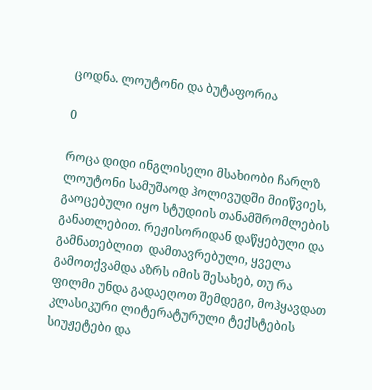ცოდნა. ლოუტონი და ბუტაფორია

0

როცა დიდი ინგლისელი მსახიობი ჩარლზ ლოუტონი სამუშაოდ ჰოლივუდში მიიწვიეს, გაოცებული იყო სტუდიის თანამშრომლების განათლებით. რეჟისორიდან დაწყებული და გამნათებლით  დამთავრებული, ყველა გამოთქვამდა აზრს იმის შესახებ, თუ რა ფილმი უნდა გადაეღოთ შემდეგი, მოჰყავდათ კლასიკური ლიტერატურული ტექსტების სიუჟეტები და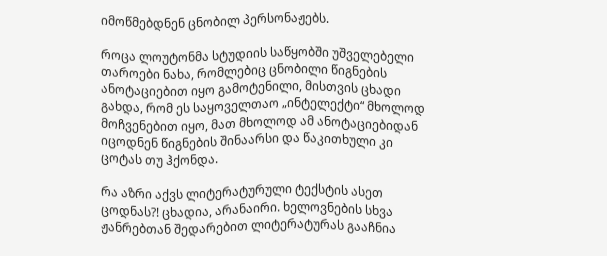იმოწმებდნენ ცნობილ პერსონაჟებს.

როცა ლოუტონმა სტუდიის საწყობში უშველებელი თაროები ნახა, რომლებიც ცნობილი წიგნების ანოტაციებით იყო გამოტენილი, მისთვის ცხადი გახდა, რომ ეს საყოველთაო „ინტელექტი“ მხოლოდ მოჩვენებით იყო, მათ მხოლოდ ამ ანოტაციებიდან იცოდნენ წიგნების შინაარსი და წაკითხული კი ცოტას თუ ჰქონდა.

რა აზრი აქვს ლიტერატურული ტექსტის ასეთ ცოდნას?! ცხადია, არანაირი. ხელოვნების სხვა ჟანრებთან შედარებით ლიტერატურას გააჩნია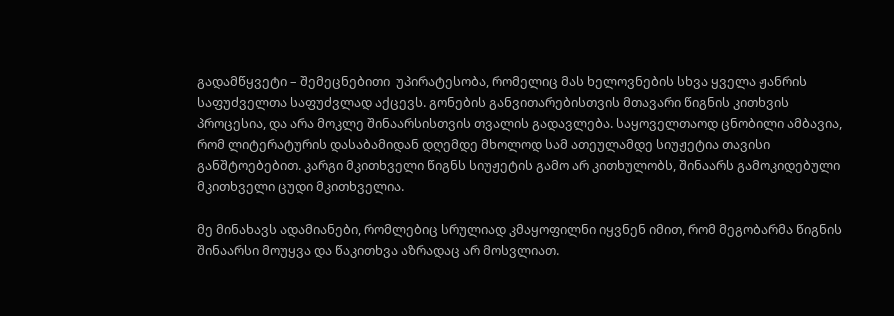გადამწყვეტი – შემეცნებითი  უპირატესობა, რომელიც მას ხელოვნების სხვა ყველა ჟანრის საფუძველთა საფუძვლად აქცევს. გონების განვითარებისთვის მთავარი წიგნის კითხვის პროცესია, და არა მოკლე შინაარსისთვის თვალის გადავლება. საყოველთაოდ ცნობილი ამბავია, რომ ლიტერატურის დასაბამიდან დღემდე მხოლოდ სამ ათეულამდე სიუჟეტია თავისი განშტოებებით. კარგი მკითხველი წიგნს სიუჟეტის გამო არ კითხულობს, შინაარს გამოკიდებული მკითხველი ცუდი მკითხველია.

მე მინახავს ადამიანები, რომლებიც სრულიად კმაყოფილნი იყვნენ იმით, რომ მეგობარმა წიგნის შინაარსი მოუყვა და წაკითხვა აზრადაც არ მოსვლიათ.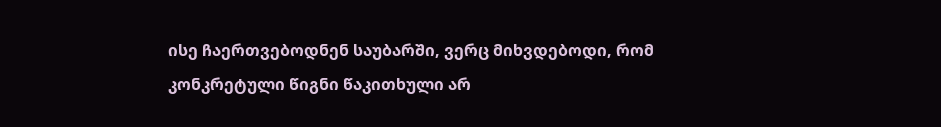ისე ჩაერთვებოდნენ საუბარში, ვერც მიხვდებოდი, რომ კონკრეტული წიგნი წაკითხული არ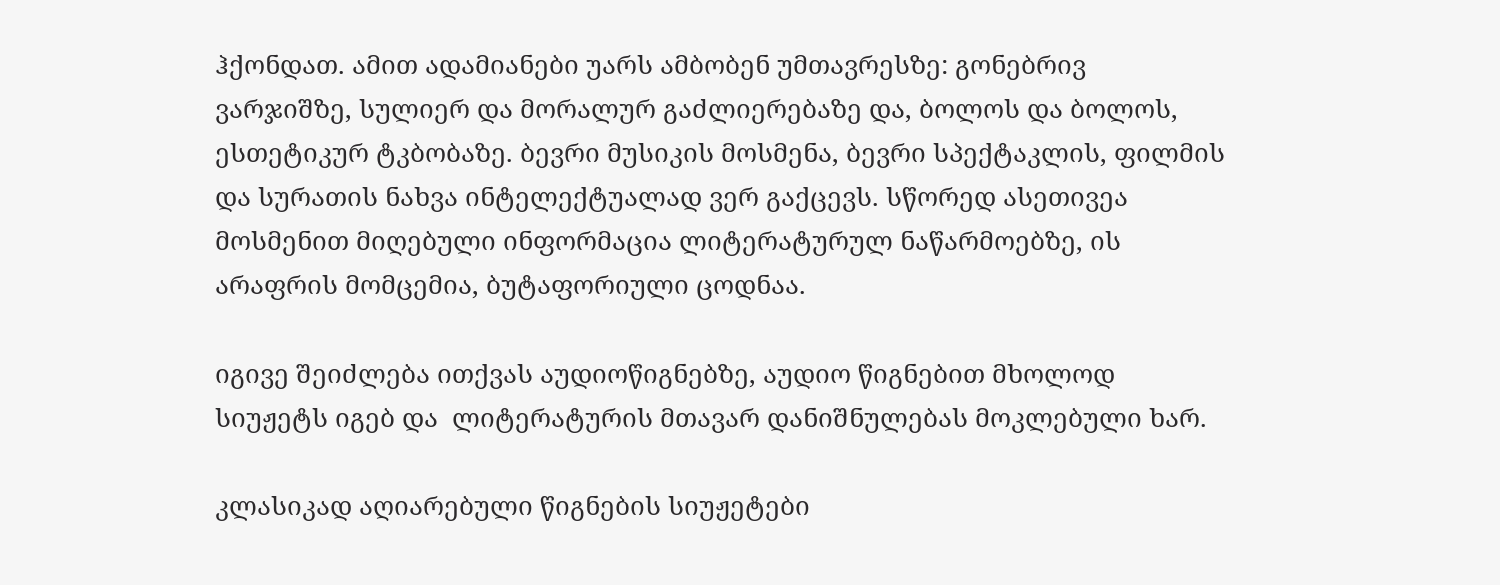ჰქონდათ. ამით ადამიანები უარს ამბობენ უმთავრესზე: გონებრივ ვარჯიშზე, სულიერ და მორალურ გაძლიერებაზე და, ბოლოს და ბოლოს, ესთეტიკურ ტკბობაზე. ბევრი მუსიკის მოსმენა, ბევრი სპექტაკლის, ფილმის და სურათის ნახვა ინტელექტუალად ვერ გაქცევს. სწორედ ასეთივეა მოსმენით მიღებული ინფორმაცია ლიტერატურულ ნაწარმოებზე, ის არაფრის მომცემია, ბუტაფორიული ცოდნაა.

იგივე შეიძლება ითქვას აუდიოწიგნებზე, აუდიო წიგნებით მხოლოდ სიუჟეტს იგებ და  ლიტერატურის მთავარ დანიშნულებას მოკლებული ხარ.

კლასიკად აღიარებული წიგნების სიუჟეტები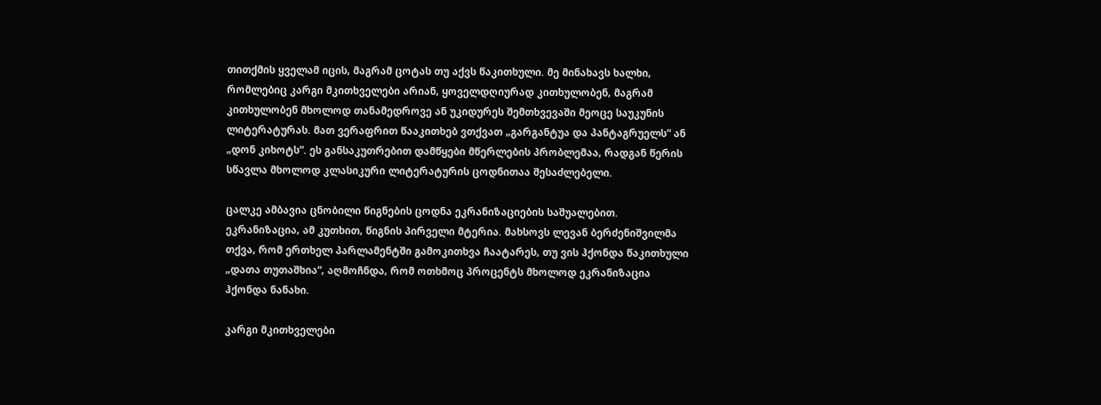თითქმის ყველამ იცის, მაგრამ ცოტას თუ აქვს წაკითხული. მე მინახავს ხალხი, რომლებიც კარგი მკითხველები არიან, ყოველდღიურად კითხულობენ, მაგრამ კითხულობენ მხოლოდ თანამედროვე ან უკიდურეს შემთხვევაში მეოცე საუკუნის ლიტერატურას. მათ ვერაფრით წააკითხებ ვთქვათ „გარგანტუა და პანტაგრუელს“ ან „დონ კიხოტს“. ეს განსაკუთრებით დამწყები მწერლების პრობლემაა, რადგან წერის სწავლა მხოლოდ კლასიკური ლიტერატურის ცოდნითაა შესაძლებელი.

ცალკე ამბავია ცნობილი წიგნების ცოდნა ეკრანიზაციების საშუალებით. ეკრანიზაცია, ამ კუთხით, წიგნის პირველი მტერია. მახსოვს ლევან ბერძენიშვილმა თქვა, რომ ერთხელ პარლამენტში გამოკითხვა ჩაატარეს, თუ ვის ჰქონდა წაკითხული „დათა თუთაშხია“, აღმოჩნდა, რომ ოთხმოც პროცენტს მხოლოდ ეკრანიზაცია ჰქონდა ნანახი.

კარგი მკითხველები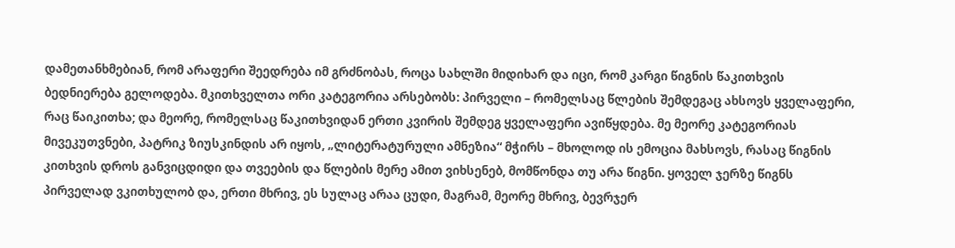დამეთანხმებიან, რომ არაფერი შეედრება იმ გრძნობას, როცა სახლში მიდიხარ და იცი, რომ კარგი წიგნის წაკითხვის ბედნიერება გელოდება. მკითხველთა ორი კატეგორია არსებობს: პირველი – რომელსაც წლების შემდეგაც ახსოვს ყველაფერი, რაც წაიკითხა; და მეორე, რომელსაც წაკითხვიდან ერთი კვირის შემდეგ ყველაფერი ავიწყდება. მე მეორე კატეგორიას მივეკუთვნები, პატრიკ ზიუსკინდის არ იყოს, „ლიტერატურული ამნეზია“ მჭირს – მხოლოდ ის ემოცია მახსოვს, რასაც წიგნის კითხვის დროს განვიცდიდი და თვეების და წლების მერე ამით ვიხსენებ, მომწონდა თუ არა წიგნი. ყოველ ჯერზე წიგნს პირველად ვკითხულობ და, ერთი მხრივ, ეს სულაც არაა ცუდი, მაგრამ, მეორე მხრივ, ბევრჯერ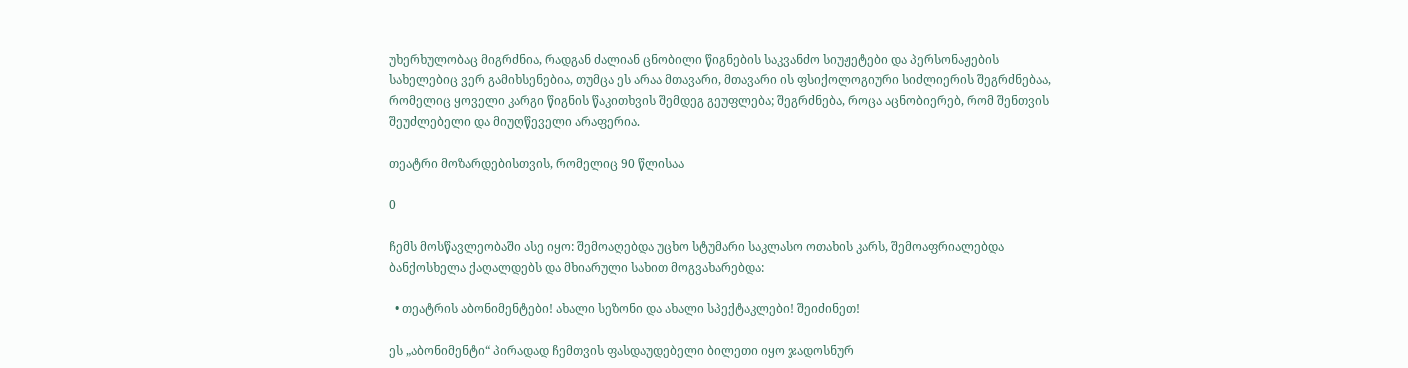უხერხულობაც მიგრძნია, რადგან ძალიან ცნობილი წიგნების საკვანძო სიუჟეტები და პერსონაჟების სახელებიც ვერ გამიხსენებია, თუმცა ეს არაა მთავარი, მთავარი ის ფსიქოლოგიური სიძლიერის შეგრძნებაა, რომელიც ყოველი კარგი წიგნის წაკითხვის შემდეგ გეუფლება; შეგრძნება, როცა აცნობიერებ, რომ შენთვის შეუძლებელი და მიუღწეველი არაფერია.

თეატრი მოზარდებისთვის, რომელიც 90 წლისაა

0

ჩემს მოსწავლეობაში ასე იყო: შემოაღებდა უცხო სტუმარი საკლასო ოთახის კარს, შემოაფრიალებდა ბანქოსხელა ქაღალდებს და მხიარული სახით მოგვახარებდა:

  • თეატრის აბონიმენტები! ახალი სეზონი და ახალი სპექტაკლები! შეიძინეთ!

ეს „აბონიმენტი“ პირადად ჩემთვის ფასდაუდებელი ბილეთი იყო ჯადოსნურ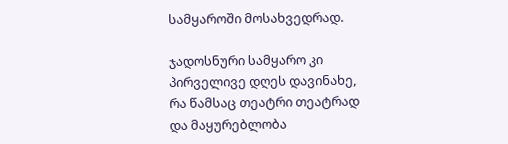სამყაროში მოსახვედრად.

ჯადოსნური სამყარო კი პირველივე დღეს დავინახე, რა წამსაც თეატრი თეატრად და მაყურებლობა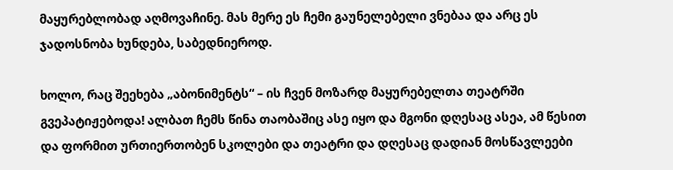მაყურებლობად აღმოვაჩინე. მას მერე ეს ჩემი გაუნელებელი ვნებაა და არც ეს ჯადოსნობა ხუნდება, საბედნიეროდ.

ხოლო, რაც შეეხება „აბონიმენტს“ – ის ჩვენ მოზარდ მაყურებელთა თეატრში გვეპატიჟებოდა! ალბათ ჩემს წინა თაობაშიც ასე იყო და მგონი დღესაც ასეა, ამ წესით და ფორმით ურთიერთობენ სკოლები და თეატრი და დღესაც დადიან მოსწავლეები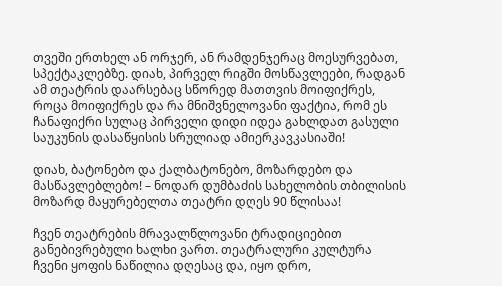თვეში ერთხელ ან ორჯერ, ან რამდენჯერაც მოესურვებათ, სპექტაკლებზე. დიახ, პირველ რიგში მოსწავლეები, რადგან ამ თეატრის დაარსებაც სწორედ მათთვის მოიფიქრეს, როცა მოიფიქრეს და რა მნიშვნელოვანი ფაქტია, რომ ეს ჩანაფიქრი სულაც პირველი დიდი იდეა გახლდათ გასული საუკუნის დასაწყისის სრულიად ამიერკავკასიაში!

დიახ, ბატონებო და ქალბატონებო, მოზარდებო და მასწავლებლებო! – ნოდარ დუმბაძის სახელობის თბილისის მოზარდ მაყურებელთა თეატრი დღეს 90 წლისაა!

ჩვენ თეატრების მრავალწლოვანი ტრადიციებით განებივრებული ხალხი ვართ. თეატრალური კულტურა ჩვენი ყოფის ნაწილია დღესაც და, იყო დრო,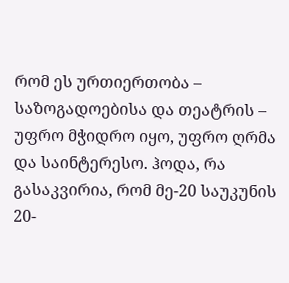რომ ეს ურთიერთობა – საზოგადოებისა და თეატრის – უფრო მჭიდრო იყო, უფრო ღრმა და საინტერესო. ჰოდა, რა გასაკვირია, რომ მე-20 საუკუნის 20-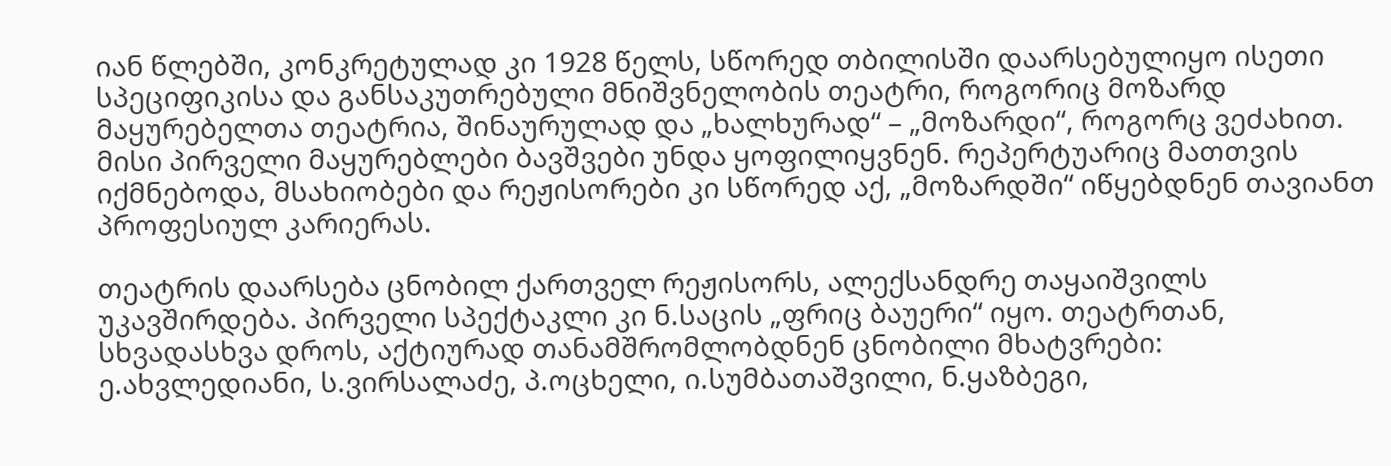იან წლებში, კონკრეტულად კი 1928 წელს, სწორედ თბილისში დაარსებულიყო ისეთი სპეციფიკისა და განსაკუთრებული მნიშვნელობის თეატრი, როგორიც მოზარდ მაყურებელთა თეატრია, შინაურულად და „ხალხურად“ – „მოზარდი“, როგორც ვეძახით. მისი პირველი მაყურებლები ბავშვები უნდა ყოფილიყვნენ. რეპერტუარიც მათთვის იქმნებოდა, მსახიობები და რეჟისორები კი სწორედ აქ, „მოზარდში“ იწყებდნენ თავიანთ პროფესიულ კარიერას.

თეატრის დაარსება ცნობილ ქართველ რეჟისორს, ალექსანდრე თაყაიშვილს უკავშირდება. პირველი სპექტაკლი კი ნ.საცის „ფრიც ბაუერი“ იყო. თეატრთან, სხვადასხვა დროს, აქტიურად თანამშრომლობდნენ ცნობილი მხატვრები: ე.ახვლედიანი, ს.ვირსალაძე, პ.ოცხელი, ი.სუმბათაშვილი, ნ.ყაზბეგი,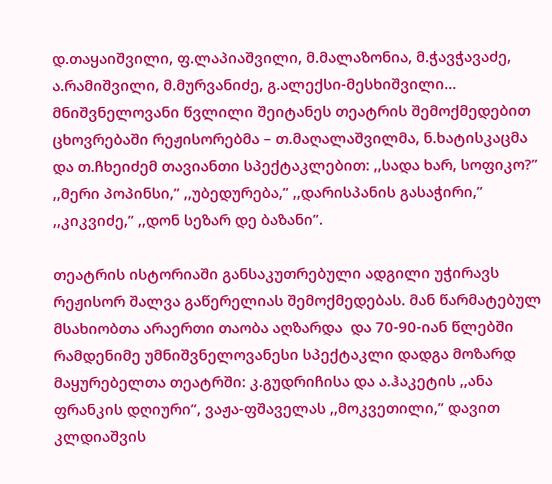დ.თაყაიშვილი, ფ.ლაპიაშვილი, მ.მალაზონია, მ.ჭავჭავაძე, ა.რამიშვილი, მ.მურვანიძე, გ.ალექსი-მესხიშვილი…   მნიშვნელოვანი წვლილი შეიტანეს თეატრის შემოქმედებით ცხოვრებაში რეჟისორებმა – თ.მაღალაშვილმა, ნ.ხატისკაცმა და თ.ჩხეიძემ თავიანთი სპექტაკლებით: ,,სადა ხარ, სოფიკო?” ,,მერი პოპინსი,” ,,უბედურება,” ,,დარისპანის გასაჭირი,” ,,კიკვიძე,” ,,დონ სეზარ დე ბაზანი”.

თეატრის ისტორიაში განსაკუთრებული ადგილი უჭირავს რეჟისორ შალვა გაწერელიას შემოქმედებას. მან წარმატებულ მსახიობთა არაერთი თაობა აღზარდა  და 70-90-იან წლებში რამდენიმე უმნიშვნელოვანესი სპექტაკლი დადგა მოზარდ მაყურებელთა თეატრში: კ.გუდრიჩისა და ა.ჰაკეტის ,,ანა ფრანკის დღიური”, ვაჟა-ფშაველას ,,მოკვეთილი,” დავით კლდიაშვის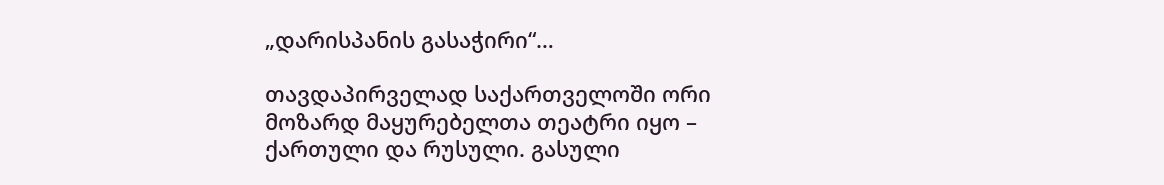„დარისპანის გასაჭირი“…

თავდაპირველად საქართველოში ორი მოზარდ მაყურებელთა თეატრი იყო – ქართული და რუსული. გასული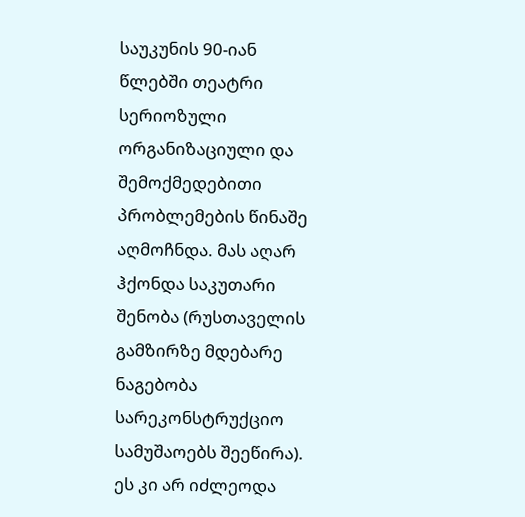საუკუნის 90-იან წლებში თეატრი სერიოზული ორგანიზაციული და შემოქმედებითი პრობლემების წინაშე აღმოჩნდა. მას აღარ ჰქონდა საკუთარი შენობა (რუსთაველის გამზირზე მდებარე  ნაგებობა სარეკონსტრუქციო სამუშაოებს შეეწირა). ეს კი არ იძლეოდა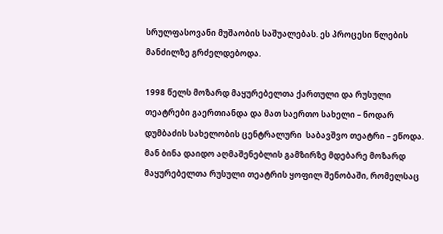სრულფასოვანი მუშაობის საშუალებას. ეს პროცესი წლების მანძილზე გრძელდებოდა.

1998 წელს მოზარდ მაყურებელთა ქართული და რუსული თეატრები გაერთიანდა და მათ საერთო სახელი – ნოდარ დუმბაძის სახელობის ცენტრალური  საბავშვო თეატრი – ეწოდა. მან ბინა დაიდო აღმაშენებლის გამზირზე მდებარე მოზარდ მაყურებელთა რუსული თეატრის ყოფილ შენობაში, რომელსაც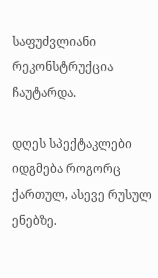საფუძვლიანი რეკონსტრუქცია ჩაუტარდა.

დღეს სპექტაკლები იდგმება როგორც ქართულ, ასევე რუსულ ენებზე.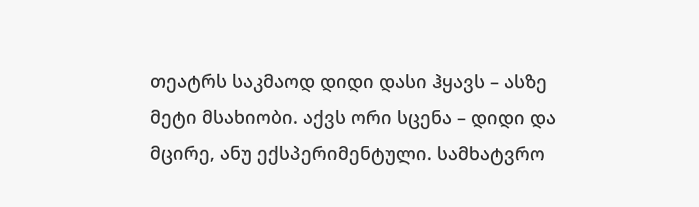თეატრს საკმაოდ დიდი დასი ჰყავს – ასზე მეტი მსახიობი. აქვს ორი სცენა – დიდი და მცირე, ანუ ექსპერიმენტული. სამხატვრო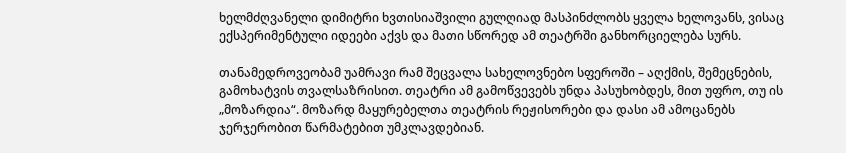ხელმძღვანელი დიმიტრი ხვთისიაშვილი გულღიად მასპინძლობს ყველა ხელოვანს, ვისაც ექსპერიმენტული იდეები აქვს და მათი სწორედ ამ თეატრში განხორციელება სურს.

თანამედროვეობამ უამრავი რამ შეცვალა სახელოვნებო სფეროში – აღქმის, შემეცნების, გამოხატვის თვალსაზრისით. თეატრი ამ გამოწვევებს უნდა პასუხობდეს, მით უფრო, თუ ის „მოზარდია“. მოზარდ მაყურებელთა თეატრის რეჟისორები და დასი ამ ამოცანებს ჯერჯერობით წარმატებით უმკლავდებიან.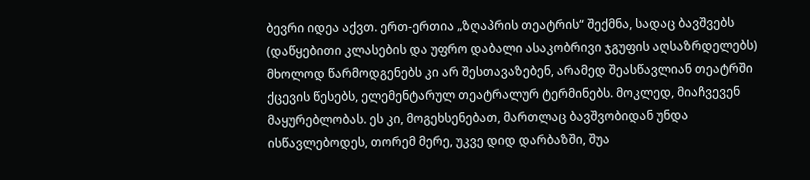ბევრი იდეა აქვთ. ერთ-ერთია „ზღაპრის თეატრის“ შექმნა, სადაც ბავშვებს (დაწყებითი კლასების და უფრო დაბალი ასაკობრივი ჯგუფის აღსაზრდელებს) მხოლოდ წარმოდგენებს კი არ შესთავაზებენ, არამედ შეასწავლიან თეატრში ქცევის წესებს, ელემენტარულ თეატრალურ ტერმინებს. მოკლედ, მიაჩვევენ მაყურებლობას. ეს კი, მოგეხსენებათ, მართლაც ბავშვობიდან უნდა ისწავლებოდეს, თორემ მერე, უკვე დიდ დარბაზში, შუა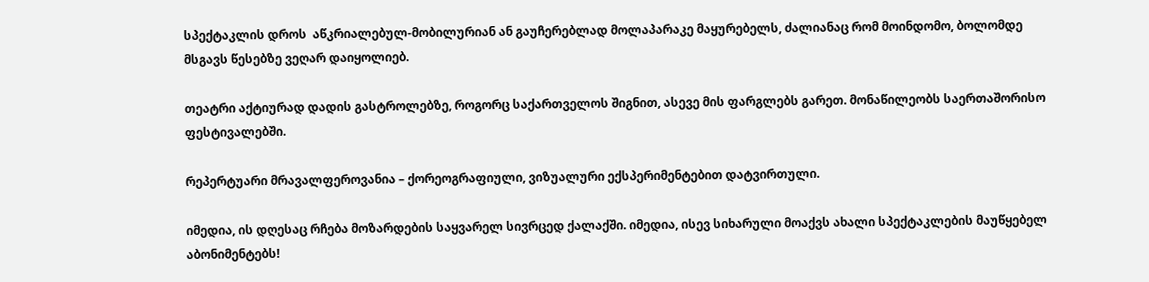სპექტაკლის დროს  აწკრიალებულ-მობილურიან ან გაუჩერებლად მოლაპარაკე მაყურებელს, ძალიანაც რომ მოინდომო, ბოლომდე მსგავს წესებზე ვეღარ დაიყოლიებ.

თეატრი აქტიურად დადის გასტროლებზე, როგორც საქართველოს შიგნით, ასევე მის ფარგლებს გარეთ. მონაწილეობს საერთაშორისო ფესტივალებში.

რეპერტუარი მრავალფეროვანია – ქორეოგრაფიული, ვიზუალური ექსპერიმენტებით დატვირთული.

იმედია, ის დღესაც რჩება მოზარდების საყვარელ სივრცედ ქალაქში. იმედია, ისევ სიხარული მოაქვს ახალი სპექტაკლების მაუწყებელ აბონიმენტებს!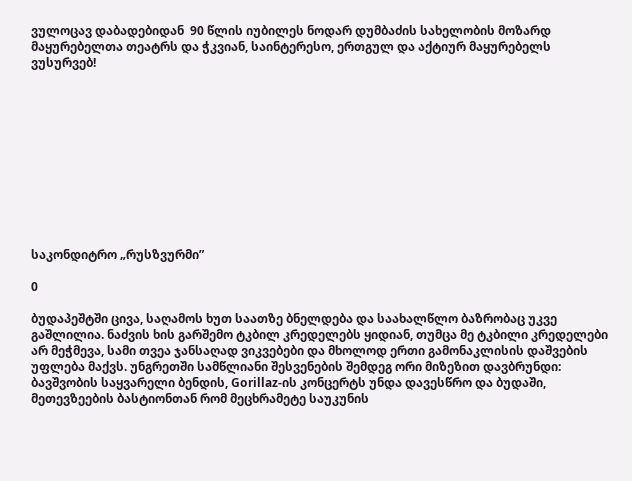ვულოცავ დაბადებიდან  90 წლის იუბილეს ნოდარ დუმბაძის სახელობის მოზარდ მაყურებელთა თეატრს და ჭკვიან, საინტერესო, ერთგულ და აქტიურ მაყურებელს ვუსურვებ!











საკონდიტრო „რუსზვურმი”

0

ბუდაპეშტში ცივა, საღამოს ხუთ საათზე ბნელდება და საახალწლო ბაზრობაც უკვე გაშლილია. ნაძვის ხის გარშემო ტკბილ კრედელებს ყიდიან, თუმცა მე ტკბილი კრედელები არ მეჭმევა, სამი თვეა ჯანსაღად ვიკვებები და მხოლოდ ერთი გამონაკლისის დაშვების უფლება მაქვს. უნგრეთში სამწლიანი შესვენების შემდეგ ორი მიზეზით დავბრუნდი: ბავშვობის საყვარელი ბენდის, Gorillaz-ის კონცერტს უნდა დავესწრო და ბუდაში, მეთევზეების ბასტიონთან რომ მეცხრამეტე საუკუნის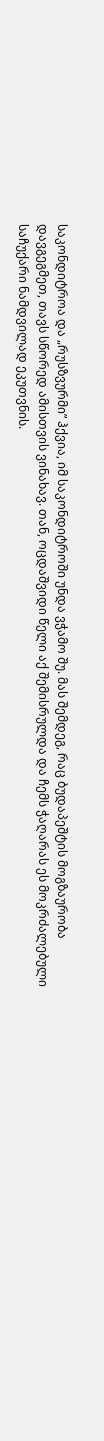საკონდიტროა და „რუსზვურმი” ჰქვია, იმ საკონდიტროში უნდა ვჭამო შუ. მას შემდეგ, რაც ბუდაპეშტის მოგზაურობა დავგეგმეთ, თავს სწორედ ამისთვის ვინახავ. თან, ოცდაშვიდი წელი აქ შემისრულდა და ჩემს ჭაღარას ეს მოკრძალებული საჩუქარი ნამდვილად ეკუთვნის.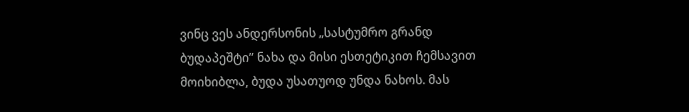ვინც ვეს ანდერსონის „სასტუმრო გრანდ ბუდაპეშტი” ნახა და მისი ესთეტიკით ჩემსავით მოიხიბლა, ბუდა უსათუოდ უნდა ნახოს. მას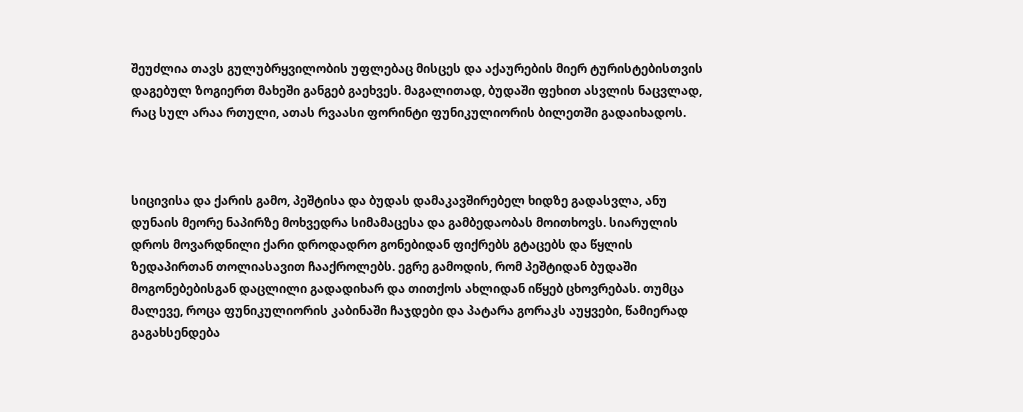შეუძლია თავს გულუბრყვილობის უფლებაც მისცეს და აქაურების მიერ ტურისტებისთვის დაგებულ ზოგიერთ მახეში განგებ გაეხვეს. მაგალითად, ბუდაში ფეხით ასვლის ნაცვლად, რაც სულ არაა რთული, ათას რვაასი ფორინტი ფუნიკულიორის ბილეთში გადაიხადოს.



სიცივისა და ქარის გამო, პეშტისა და ბუდას დამაკავშირებელ ხიდზე გადასვლა, ანუ დუნაის მეორე ნაპირზე მოხვედრა სიმამაცესა და გამბედაობას მოითხოვს. სიარულის დროს მოვარდნილი ქარი დროდადრო გონებიდან ფიქრებს გტაცებს და წყლის ზედაპირთან თოლიასავით ჩააქროლებს. ეგრე გამოდის, რომ პეშტიდან ბუდაში მოგონებებისგან დაცლილი გადადიხარ და თითქოს ახლიდან იწყებ ცხოვრებას. თუმცა მალევე, როცა ფუნიკულიორის კაბინაში ჩაჯდები და პატარა გორაკს აუყვები, წამიერად გაგახსენდება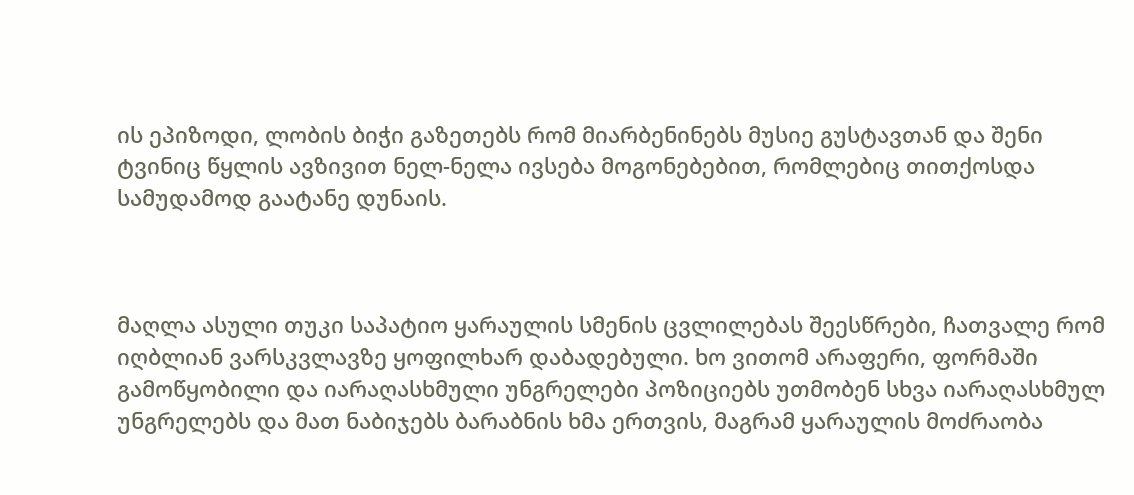ის ეპიზოდი, ლობის ბიჭი გაზეთებს რომ მიარბენინებს მუსიე გუსტავთან და შენი ტვინიც წყლის ავზივით ნელ-ნელა ივსება მოგონებებით, რომლებიც თითქოსდა სამუდამოდ გაატანე დუნაის.



მაღლა ასული თუკი საპატიო ყარაულის სმენის ცვლილებას შეესწრები, ჩათვალე რომ იღბლიან ვარსკვლავზე ყოფილხარ დაბადებული. ხო ვითომ არაფერი, ფორმაში გამოწყობილი და იარაღასხმული უნგრელები პოზიციებს უთმობენ სხვა იარაღასხმულ უნგრელებს და მათ ნაბიჯებს ბარაბნის ხმა ერთვის, მაგრამ ყარაულის მოძრაობა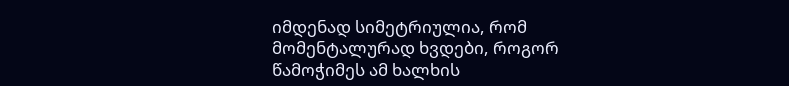იმდენად სიმეტრიულია, რომ მომენტალურად ხვდები, როგორ წამოჭიმეს ამ ხალხის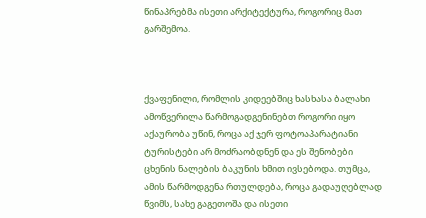წინაპრებმა ისეთი არქიტექტურა, როგორიც მათ გარშემოა.



ქვაფენილი, რომლის კიდეებშიც ხასხასა ბალახი ამოწვერილა წარმოგადგენინებთ როგორი იყო აქაურობა უწინ, როცა აქ ჯერ ფოტოაპარატიანი ტურისტები არ მოძრაობდნენ და ეს შენობები ცხენის ნალების ბაკუნის ხმით ივსებოდა. თუმცა, ამის წარმოდგენა რთულდება, როცა გადაუღებლად წვიმს, სახე გაგეთოშა და ისეთი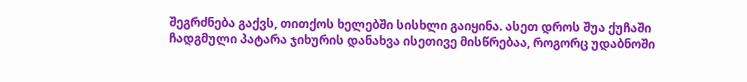შეგრძნება გაქვს, თითქოს ხელებში სისხლი გაიყინა. ასეთ დროს შუა ქუჩაში ჩადგმული პატარა ჯიხურის დანახვა ისეთივე მისწრებაა, როგორც უდაბნოში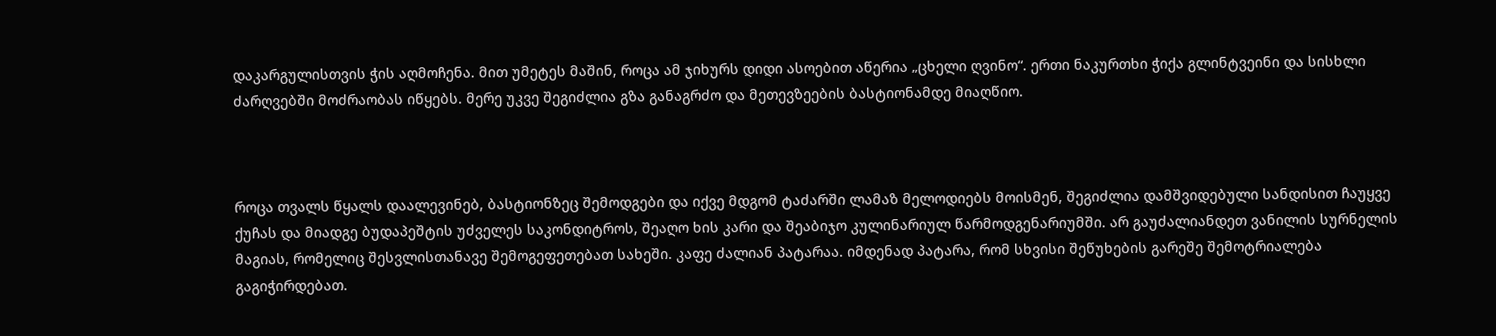დაკარგულისთვის ჭის აღმოჩენა. მით უმეტეს მაშინ, როცა ამ ჯიხურს დიდი ასოებით აწერია „ცხელი ღვინო“. ერთი ნაკურთხი ჭიქა გლინტვეინი და სისხლი ძარღვებში მოძრაობას იწყებს. მერე უკვე შეგიძლია გზა განაგრძო და მეთევზეების ბასტიონამდე მიაღწიო.



როცა თვალს წყალს დაალევინებ, ბასტიონზეც შემოდგები და იქვე მდგომ ტაძარში ლამაზ მელოდიებს მოისმენ, შეგიძლია დამშვიდებული სანდისით ჩაუყვე ქუჩას და მიადგე ბუდაპეშტის უძველეს საკონდიტროს, შეაღო ხის კარი და შეაბიჯო კულინარიულ წარმოდგენარიუმში. არ გაუძალიანდეთ ვანილის სურნელის მაგიას, რომელიც შესვლისთანავე შემოგეფეთებათ სახეში. კაფე ძალიან პატარაა. იმდენად პატარა, რომ სხვისი შეწუხების გარეშე შემოტრიალება გაგიჭირდებათ.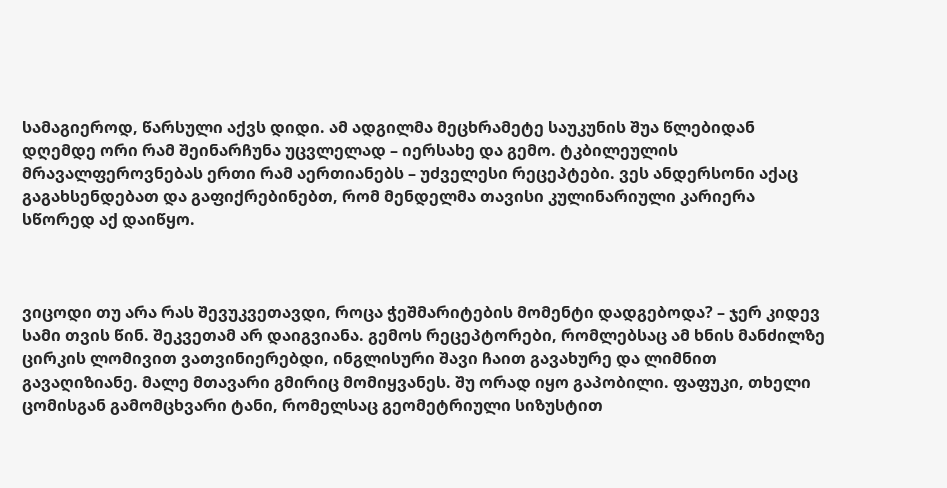სამაგიეროდ, წარსული აქვს დიდი. ამ ადგილმა მეცხრამეტე საუკუნის შუა წლებიდან დღემდე ორი რამ შეინარჩუნა უცვლელად – იერსახე და გემო. ტკბილეულის მრავალფეროვნებას ერთი რამ აერთიანებს – უძველესი რეცეპტები. ვეს ანდერსონი აქაც გაგახსენდებათ და გაფიქრებინებთ, რომ მენდელმა თავისი კულინარიული კარიერა სწორედ აქ დაიწყო.



ვიცოდი თუ არა რას შევუკვეთავდი, როცა ჭეშმარიტების მომენტი დადგებოდა? – ჯერ კიდევ სამი თვის წინ. შეკვეთამ არ დაიგვიანა. გემოს რეცეპტორები, რომლებსაც ამ ხნის მანძილზე ცირკის ლომივით ვათვინიერებდი, ინგლისური შავი ჩაით გავახურე და ლიმნით გავაღიზიანე. მალე მთავარი გმირიც მომიყვანეს. შუ ორად იყო გაპობილი. ფაფუკი, თხელი ცომისგან გამომცხვარი ტანი, რომელსაც გეომეტრიული სიზუსტით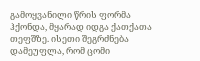გამოყვანილი წრის ფორმა ჰქონდა, მყარად იდგა ქათქათა თეფშზე. ისეთი შეგრძნება დამეუფლა, რომ ცომი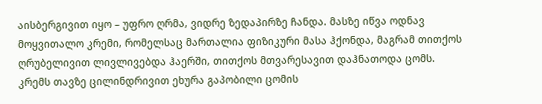აისბერგივით იყო – უფრო ღრმა, ვიდრე ზედაპირზე ჩანდა. მასზე იწვა ოდნავ მოყვითალო კრემი, რომელსაც მართალია ფიზიკური მასა ჰქონდა, მაგრამ თითქოს ღრუბელივით ლივლივებდა ჰაერში, თითქოს მთვარესავით დაჰნათოდა ცომს. კრემს თავზე ცილინდრივით ეხურა გაპობილი ცომის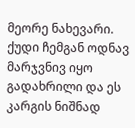მეორე ნახევარი. ქუდი ჩემგან ოდნავ მარჯვნივ იყო გადახრილი და ეს კარგის ნიშნად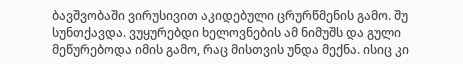ბავშვობაში ვირუსივით აკიდებული ცრურწმენის გამო. შუ სუნთქავდა. ვუყურებდი ხელოვნების ამ ნიმუშს და გული მეწურებოდა იმის გამო, რაც მისთვის უნდა მექნა. ისიც კი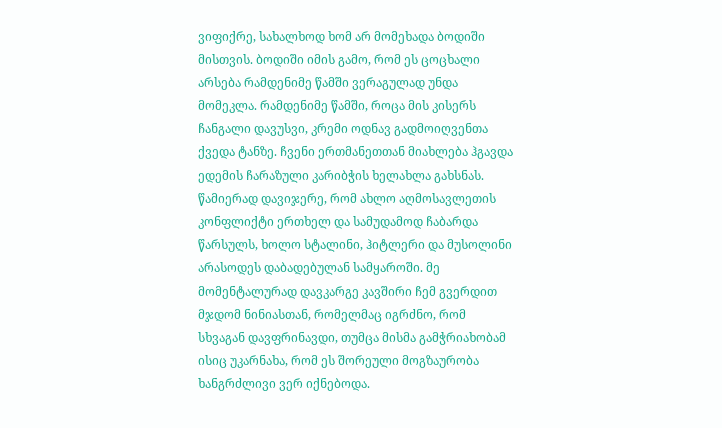ვიფიქრე, სახალხოდ ხომ არ მომეხადა ბოდიში მისთვის. ბოდიში იმის გამო, რომ ეს ცოცხალი არსება რამდენიმე წამში ვერაგულად უნდა მომეკლა. რამდენიმე წამში, როცა მის კისერს ჩანგალი დავუსვი, კრემი ოდნავ გადმოიღვენთა ქვედა ტანზე. ჩვენი ერთმანეთთან მიახლება ჰგავდა ედემის ჩარაზული კარიბჭის ხელახლა გახსნას. წამიერად დავიჯერე, რომ ახლო აღმოსავლეთის კონფლიქტი ერთხელ და სამუდამოდ ჩაბარდა წარსულს, ხოლო სტალინი, ჰიტლერი და მუსოლინი არასოდეს დაბადებულან სამყაროში. მე მომენტალურად დავკარგე კავშირი ჩემ გვერდით მჯდომ ნინიასთან, რომელმაც იგრძნო, რომ სხვაგან დავფრინავდი, თუმცა მისმა გამჭრიახობამ ისიც უკარნახა, რომ ეს შორეული მოგზაურობა ხანგრძლივი ვერ იქნებოდა.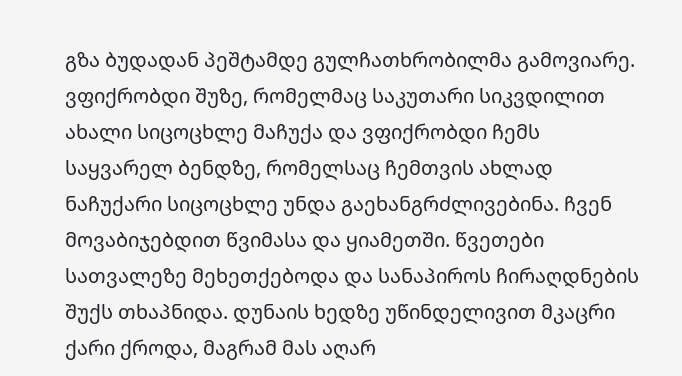გზა ბუდადან პეშტამდე გულჩათხრობილმა გამოვიარე. ვფიქრობდი შუზე, რომელმაც საკუთარი სიკვდილით ახალი სიცოცხლე მაჩუქა და ვფიქრობდი ჩემს საყვარელ ბენდზე, რომელსაც ჩემთვის ახლად ნაჩუქარი სიცოცხლე უნდა გაეხანგრძლივებინა. ჩვენ მოვაბიჯებდით წვიმასა და ყიამეთში. წვეთები სათვალეზე მეხეთქებოდა და სანაპიროს ჩირაღდნების შუქს თხაპნიდა. დუნაის ხედზე უწინდელივით მკაცრი ქარი ქროდა, მაგრამ მას აღარ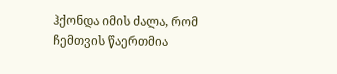ჰქონდა იმის ძალა, რომ ჩემთვის წაერთმია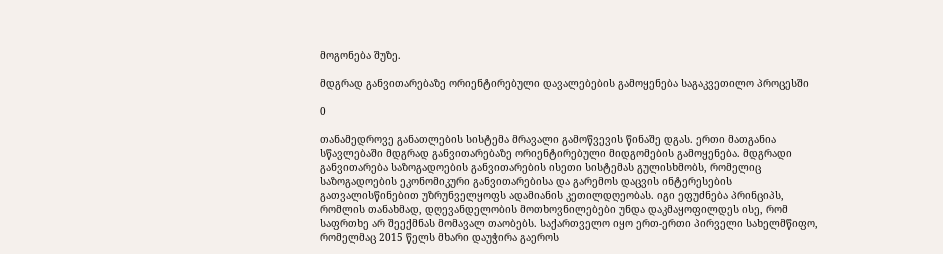მოგონება შუზე.

მდგრად განვითარებაზე ორიენტირებული დავალებების გამოყენება საგაკვეთილო პროცესში

0

თანამედროვე განათლების სისტემა მრავალი გამოწვევის წინაშე დგას. ერთი მათგანია სწავლებაში მდგრად განვითარებაზე ორიენტირებული მიდგომების გამოყენება. მდგრადი განვითარება საზოგადოების განვითარების ისეთი სისტემას გულისხმობს, რომელიც საზოგადოების ეკონომიკური განვითარებისა და გარემოს დაცვის ინტერესების გათვალისწინებით უზრუნველყოფს ადამიანის კეთილდღეობას. იგი ეფუძნება პრინციპს, რომლის თანახმად, დღევანდელობის მოთხოვნილებები უნდა დაკმაყოფილდეს ისე, რომ საფრთხე არ შეექმნას მომავალ თაობებს. საქართველო იყო ერთ-ერთი პირველი სახელმწიფო, რომელმაც 2015 წელს მხარი დაუჭირა გაეროს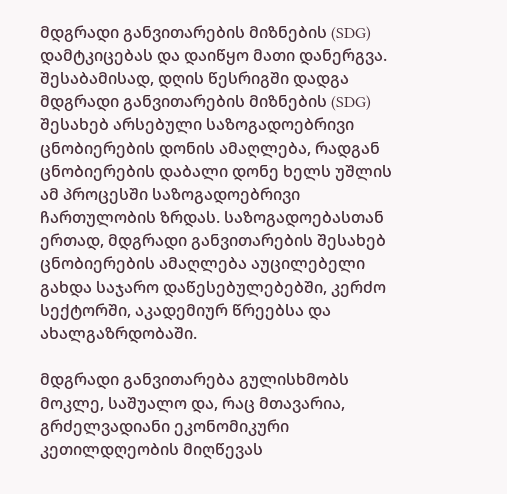მდგრადი განვითარების მიზნების (SDG) დამტკიცებას და დაიწყო მათი დანერგვა. შესაბამისად, დღის წესრიგში დადგა მდგრადი განვითარების მიზნების (SDG) შესახებ არსებული საზოგადოებრივი ცნობიერების დონის ამაღლება, რადგან ცნობიერების დაბალი დონე ხელს უშლის ამ პროცესში საზოგადოებრივი ჩართულობის ზრდას. საზოგადოებასთან ერთად, მდგრადი განვითარების შესახებ ცნობიერების ამაღლება აუცილებელი გახდა საჯარო დაწესებულებებში, კერძო სექტორში, აკადემიურ წრეებსა და ახალგაზრდობაში.

მდგრადი განვითარება გულისხმობს მოკლე, საშუალო და, რაც მთავარია, გრძელვადიანი ეკონომიკური კეთილდღეობის მიღწევას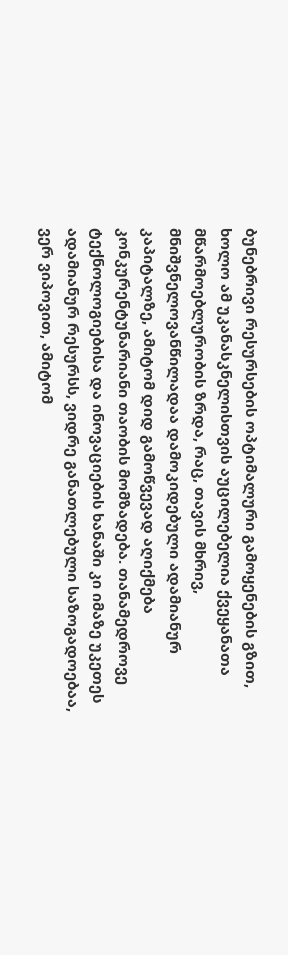ბუნებრივი რესურსების ოპტიმალური გამოყენების გზით, ხოლო ამ უკანასკნელისთვის აუცილებელია ქვეყანათა მწარმოებლურობის ზრდა, რაც, თავის მხრივ, მნიშვნელოვანწილადაა დამოკიდებული ადამიანურ კაპიტალზე, ამიტომ დიდ გამოწვევად აღიქმება კონკურენტუნარიანი თაობის მომზადება. თანამედროვე ტექნოლოგიებისა და ინოვაციების ხანაში კი იმაზე უკეთეს ადამიანურ რესურსს, ვიდრე განათლებული საზოგადოებაა, ვერ ვიპოვით, ამიტომ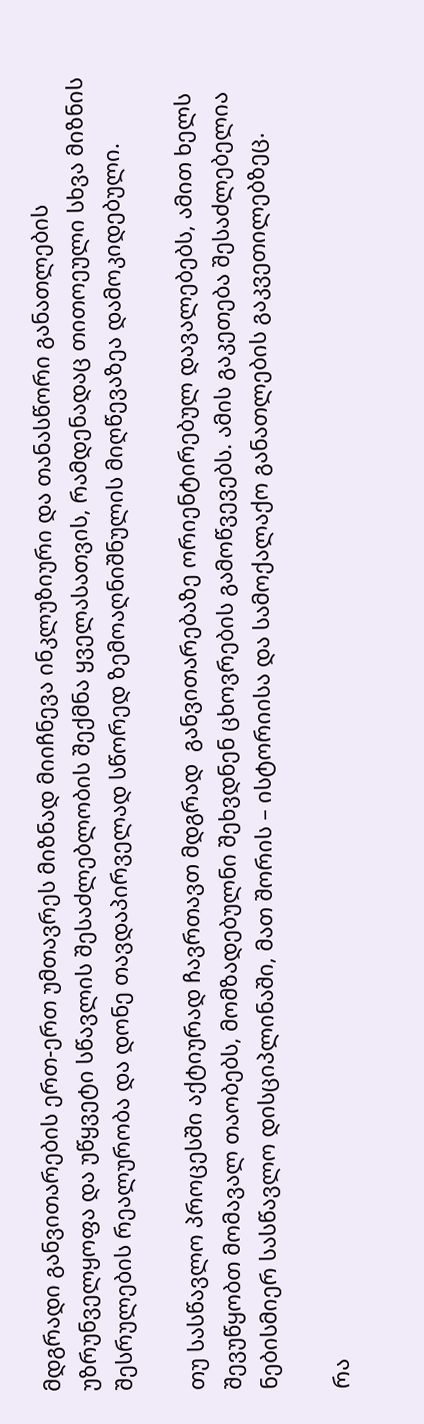მდგრადი განვითარების ერთ-ერთ უმთავრეს მიზნად მიიჩნევა ინკლუზიური და თანასწორი განათლების უზრუნველყოფა და უწყვეტი სწავლის შესაძლებლობის შექმნა ყველასათვის, რამდენადაც თითოეული სხვა მიზნის შესრულების რეალურობა და დონე თავდაპირველად სწორედ ზემოაღნიშნულის მიღწევაზეა დამოკიდებული.

თუ სასწავლო პროცესში აქტიურად ჩავრთავთ მდგრად  განვითარებაზე ორიენტირებულ დავალებებს, ამით ხელს შევუწყობთ მომავალ თაობებს, მომზადებულნი შეხვდნენ ცხოვრების გამოწვევებს. ამის გაკეთება შესაძლებელია ნებისმიერ სასწავლო დისციპლინაში, მათ შორის – ისტორიისა და სამოქალაქო განათლების გაკვეთილებზეც.

რა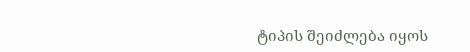ტიპის შეიძლება იყოს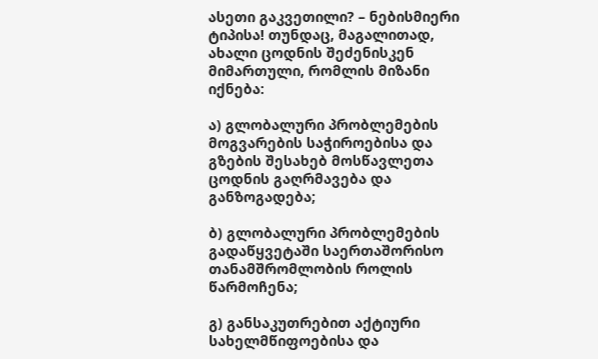ასეთი გაკვეთილი? – ნებისმიერი ტიპისა! თუნდაც, მაგალითად, ახალი ცოდნის შეძენისკენ მიმართული, რომლის მიზანი იქნება:

ა) გლობალური პრობლემების მოგვარების საჭიროებისა და გზების შესახებ მოსწავლეთა ცოდნის გაღრმავება და განზოგადება;

ბ) გლობალური პრობლემების გადაწყვეტაში საერთაშორისო თანამშრომლობის როლის წარმოჩენა;

გ) განსაკუთრებით აქტიური სახელმწიფოებისა და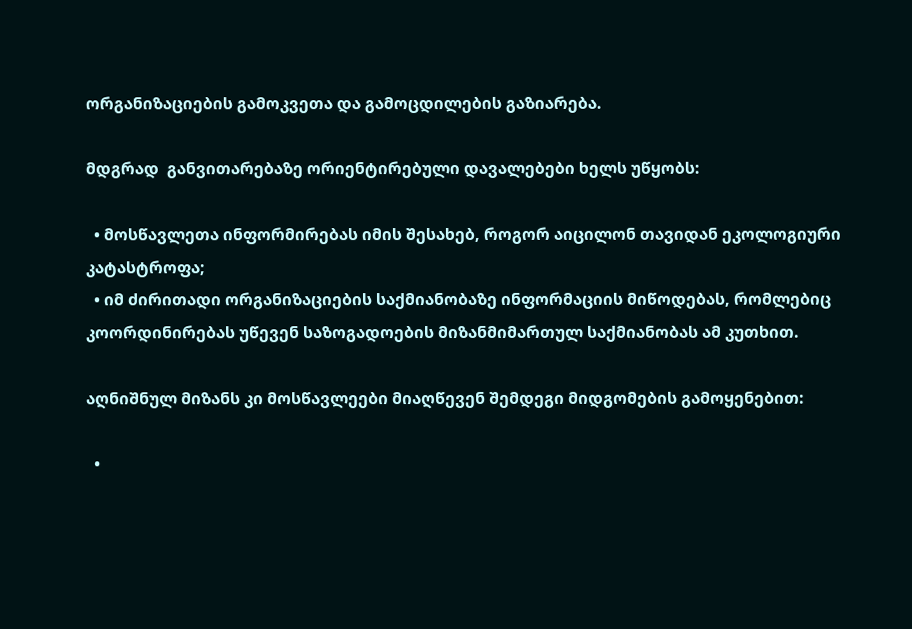ორგანიზაციების გამოკვეთა და გამოცდილების გაზიარება.

მდგრად  განვითარებაზე ორიენტირებული დავალებები ხელს უწყობს:

  • მოსწავლეთა ინფორმირებას იმის შესახებ, როგორ აიცილონ თავიდან ეკოლოგიური კატასტროფა;
  • იმ ძირითადი ორგანიზაციების საქმიანობაზე ინფორმაციის მიწოდებას, რომლებიც კოორდინირებას უწევენ საზოგადოების მიზანმიმართულ საქმიანობას ამ კუთხით.

აღნიშნულ მიზანს კი მოსწავლეები მიაღწევენ შემდეგი მიდგომების გამოყენებით:

  •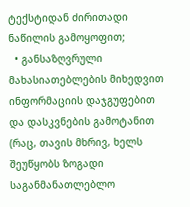ტექსტიდან ძირითადი ნაწილის გამოყოფით;
  • განსაზღვრული მახასიათებლების მიხედვით ინფორმაციის დაჯგუფებით და დასკვნების გამოტანით (რაც, თავის მხრივ, ხელს შეუწყობს ზოგადი საგანმანათლებლო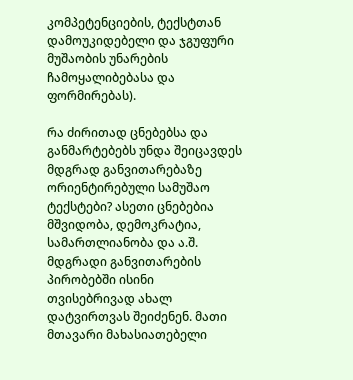კომპეტენციების, ტექსტთან დამოუკიდებელი და ჯგუფური მუშაობის უნარების ჩამოყალიბებასა და ფორმირებას).

რა ძირითად ცნებებსა და განმარტებებს უნდა შეიცავდეს მდგრად განვითარებაზე ორიენტირებული სამუშაო ტექსტები? ასეთი ცნებებია მშვიდობა, დემოკრატია, სამართლიანობა და ა.შ. მდგრადი განვითარების პირობებში ისინი თვისებრივად ახალ დატვირთვას შეიძენენ. მათი მთავარი მახასიათებელი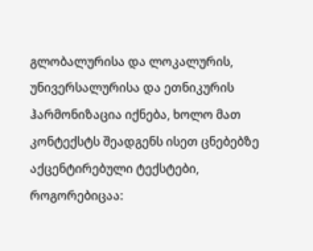გლობალურისა და ლოკალურის, უნივერსალურისა და ეთნიკურის ჰარმონიზაცია იქნება, ხოლო მათ კონტექსტს შეადგენს ისეთ ცნებებზე აქცენტირებული ტექსტები, როგორებიცაა: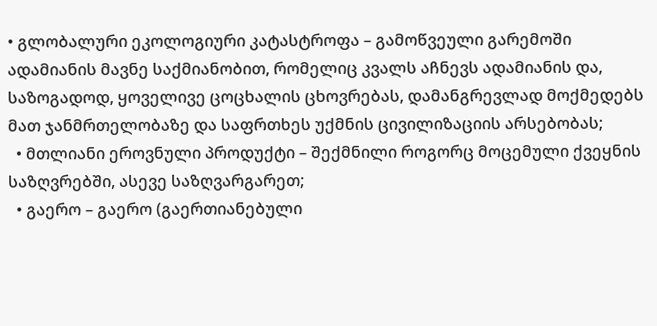• გლობალური ეკოლოგიური კატასტროფა – გამოწვეული გარემოში ადამიანის მავნე საქმიანობით, რომელიც კვალს აჩნევს ადამიანის და, საზოგადოდ, ყოველივე ცოცხალის ცხოვრებას, დამანგრევლად მოქმედებს მათ ჯანმრთელობაზე და საფრთხეს უქმნის ცივილიზაციის არსებობას;
  • მთლიანი ეროვნული პროდუქტი – შექმნილი როგორც მოცემული ქვეყნის საზღვრებში, ასევე საზღვარგარეთ;
  • გაერო – გაერო (გაერთიანებული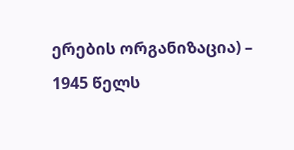ერების ორგანიზაცია) – 1945 წელს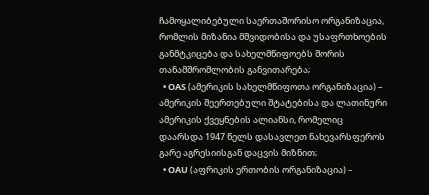ჩამოყალიბებული საერთაშორისო ორგანიზაცია, რომლის მიზანია მშვიდობისა და უსაფრთხოების განმტკიცება და სახელმწიფოებს შორის თანამშრომლობის განვითარება;
  • OAS (ამერიკის სახელმწიფოთა ორგანიზაცია) – ამერიკის შეერთებული შტატებისა და ლათინური ამერიკის ქვეყნების ალიანსი, რომელიც დაარსდა 1947 წელს დასავლეთ ნახევარსფეროს გარე აგრესიისგან დაცვის მიზნით;
  • OAU (აფრიკის ერთობის ორგანიზაცია) –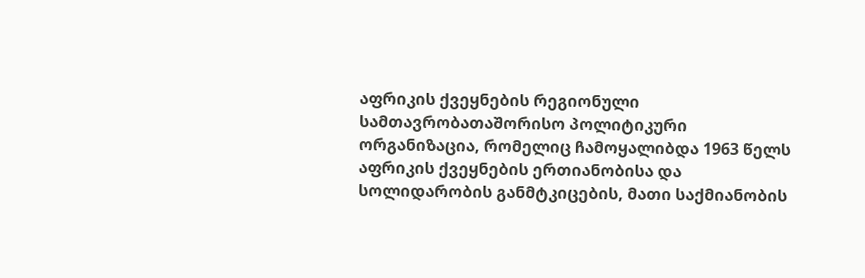აფრიკის ქვეყნების რეგიონული სამთავრობათაშორისო პოლიტიკური ორგანიზაცია, რომელიც ჩამოყალიბდა 1963 წელს აფრიკის ქვეყნების ერთიანობისა და სოლიდარობის განმტკიცების, მათი საქმიანობის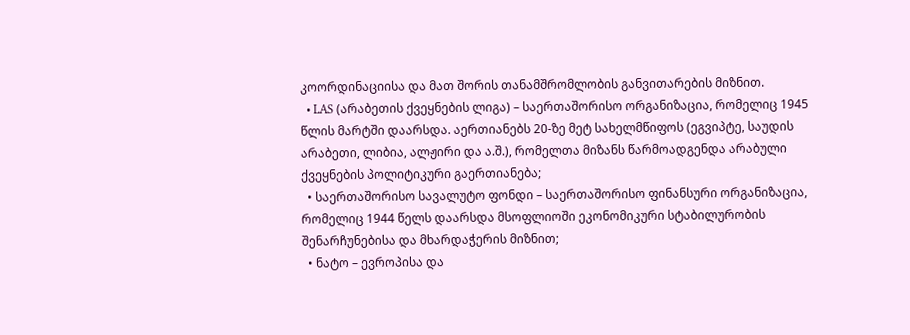კოორდინაციისა და მათ შორის თანამშრომლობის განვითარების მიზნით.
  • LAS (არაბეთის ქვეყნების ლიგა) – საერთაშორისო ორგანიზაცია, რომელიც 1945 წლის მარტში დაარსდა. აერთიანებს 20-ზე მეტ სახელმწიფოს (ეგვიპტე, საუდის არაბეთი, ლიბია, ალჟირი და ა.შ.), რომელთა მიზანს წარმოადგენდა არაბული ქვეყნების პოლიტიკური გაერთიანება;
  • საერთაშორისო სავალუტო ფონდი – საერთაშორისო ფინანსური ორგანიზაცია, რომელიც 1944 წელს დაარსდა მსოფლიოში ეკონომიკური სტაბილურობის შენარჩუნებისა და მხარდაჭერის მიზნით;
  • ნატო – ევროპისა და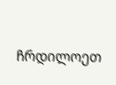ჩრდილოეთ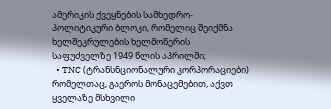ამერიკის ქვეყნების სამხედრო-პოლიტიკური ბლოკი, რომელიც შეიქმნა ხელშეკრულების ხელმოწერის საფუძველზე 1949 წლის აპრილში;
  • TNC (ტრანსნციონალური კორპორაციები) რომელთაც, გაეროს მონაცემებით, აქვთ ყველაზე მსხვილი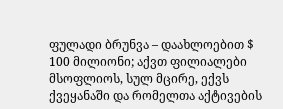ფულადი ბრუნვა – დაახლოებით $ 100 მილიონი; აქვთ ფილიალები მსოფლიოს, სულ მცირე, ექვს ქვეყანაში და რომელთა აქტივების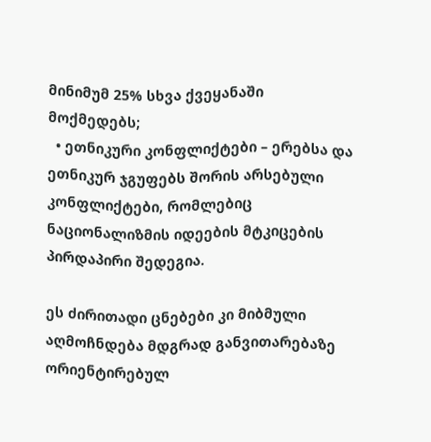მინიმუმ 25% სხვა ქვეყანაში მოქმედებს;
  • ეთნიკური კონფლიქტები – ერებსა და ეთნიკურ ჯგუფებს შორის არსებული კონფლიქტები, რომლებიც ნაციონალიზმის იდეების მტკიცების პირდაპირი შედეგია.

ეს ძირითადი ცნებები კი მიბმული აღმოჩნდება მდგრად განვითარებაზე ორიენტირებულ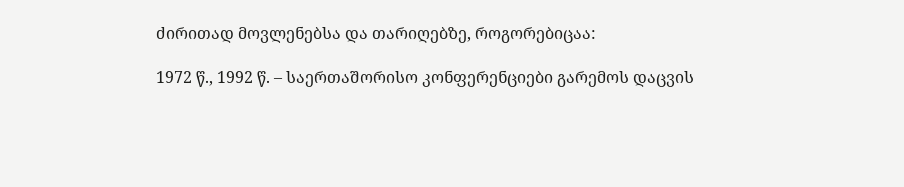ძირითად მოვლენებსა და თარიღებზე, როგორებიცაა:

1972 წ., 1992 წ. – საერთაშორისო კონფერენციები გარემოს დაცვის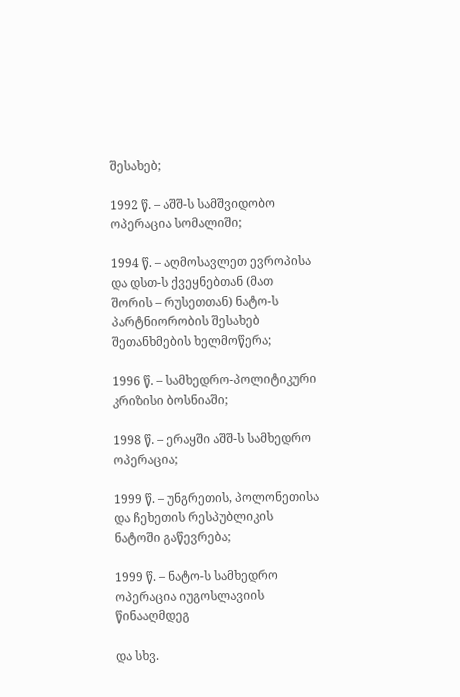შესახებ;

1992 წ. – აშშ-ს სამშვიდობო ოპერაცია სომალიში;

1994 წ. – აღმოსავლეთ ევროპისა და დსთ-ს ქვეყნებთან (მათ შორის – რუსეთთან) ნატო-ს პარტნიორობის შესახებ შეთანხმების ხელმოწერა;

1996 წ. – სამხედრო-პოლიტიკური კრიზისი ბოსნიაში;

1998 წ. – ერაყში აშშ-ს სამხედრო ოპერაცია;

1999 წ. – უნგრეთის, პოლონეთისა და ჩეხეთის რესპუბლიკის ნატოში გაწევრება;

1999 წ. – ნატო-ს სამხედრო ოპერაცია იუგოსლავიის წინააღმდეგ

და სხვ.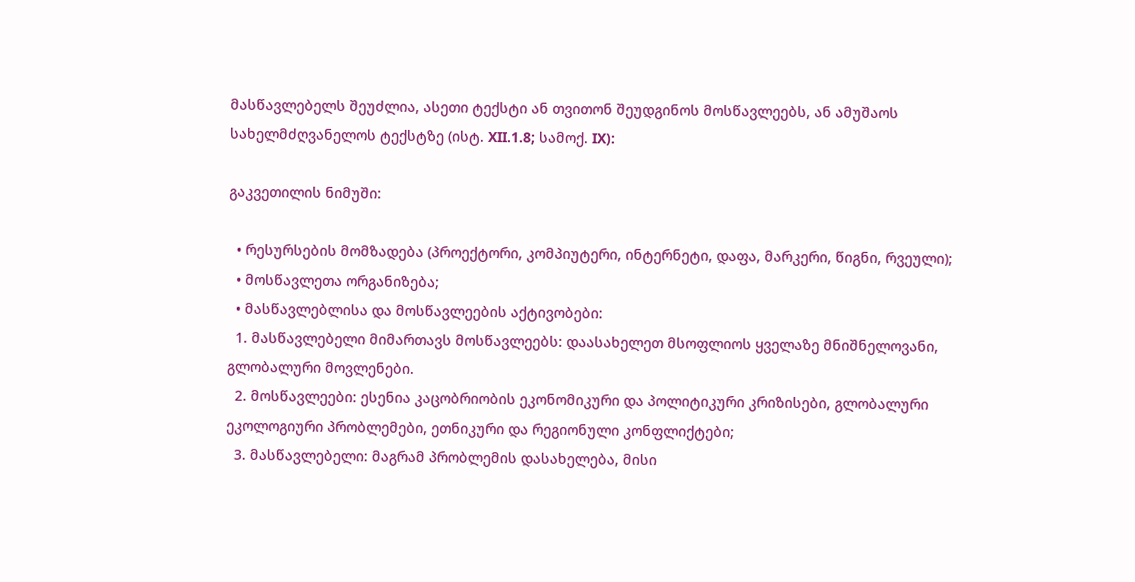მასწავლებელს შეუძლია, ასეთი ტექსტი ან თვითონ შეუდგინოს მოსწავლეებს, ან ამუშაოს სახელმძღვანელოს ტექსტზე (ისტ. XII.1.8; სამოქ. IX):

გაკვეთილის ნიმუში:

  • რესურსების მომზადება (პროექტორი, კომპიუტერი, ინტერნეტი, დაფა, მარკერი, წიგნი, რვეული);
  • მოსწავლეთა ორგანიზება;
  • მასწავლებლისა და მოსწავლეების აქტივობები:
  1. მასწავლებელი მიმართავს მოსწავლეებს: დაასახელეთ მსოფლიოს ყველაზე მნიშნელოვანი, გლობალური მოვლენები.
  2. მოსწავლეები: ესენია კაცობრიობის ეკონომიკური და პოლიტიკური კრიზისები, გლობალური ეკოლოგიური პრობლემები, ეთნიკური და რეგიონული კონფლიქტები;
  3. მასწავლებელი: მაგრამ პრობლემის დასახელება, მისი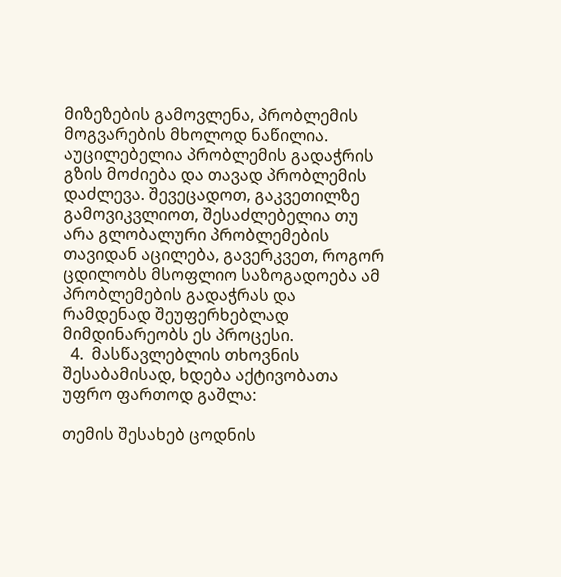მიზეზების გამოვლენა, პრობლემის მოგვარების მხოლოდ ნაწილია. აუცილებელია პრობლემის გადაჭრის გზის მოძიება და თავად პრობლემის დაძლევა. შევეცადოთ, გაკვეთილზე გამოვიკვლიოთ, შესაძლებელია თუ არა გლობალური პრობლემების თავიდან აცილება, გავერკვეთ, როგორ ცდილობს მსოფლიო საზოგადოება ამ პრობლემების გადაჭრას და რამდენად შეუფერხებლად მიმდინარეობს ეს პროცესი.
  4.  მასწავლებლის თხოვნის შესაბამისად, ხდება აქტივობათა უფრო ფართოდ გაშლა:

თემის შესახებ ცოდნის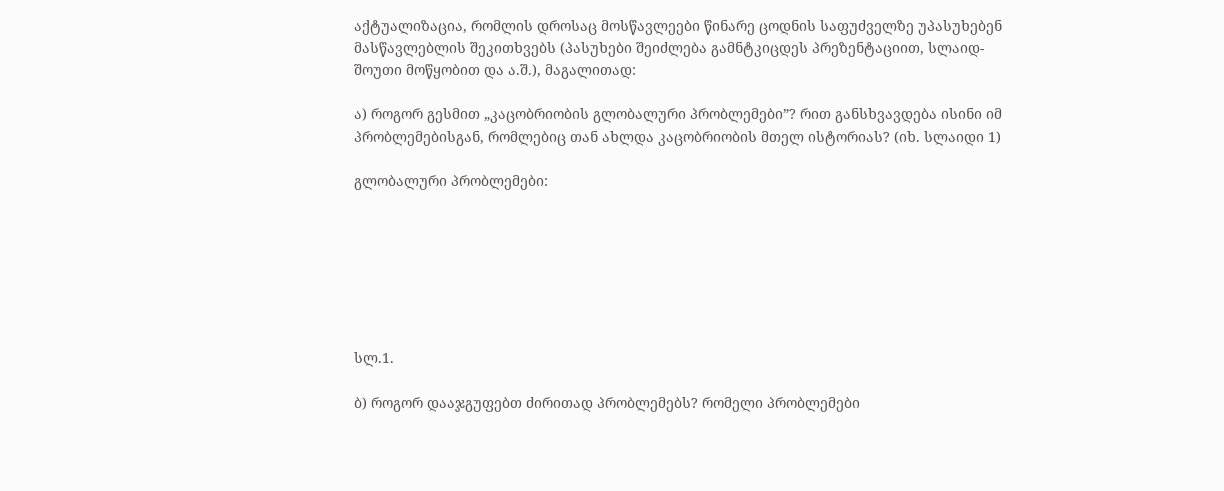აქტუალიზაცია, რომლის დროსაც მოსწავლეები წინარე ცოდნის საფუძველზე უპასუხებენ მასწავლებლის შეკითხვებს (პასუხები შეიძლება გამნტკიცდეს პრეზენტაციით, სლაიდ-შოუთი მოწყობით და ა.შ.), მაგალითად:

ა) როგორ გესმით „კაცობრიობის გლობალური პრობლემები”? რით განსხვავდება ისინი იმ პრობლემებისგან, რომლებიც თან ახლდა კაცობრიობის მთელ ისტორიას? (იხ. სლაიდი 1)

გლობალური პრობლემები:







სლ.1.

ბ) როგორ დააჯგუფებთ ძირითად პრობლემებს? რომელი პრობლემები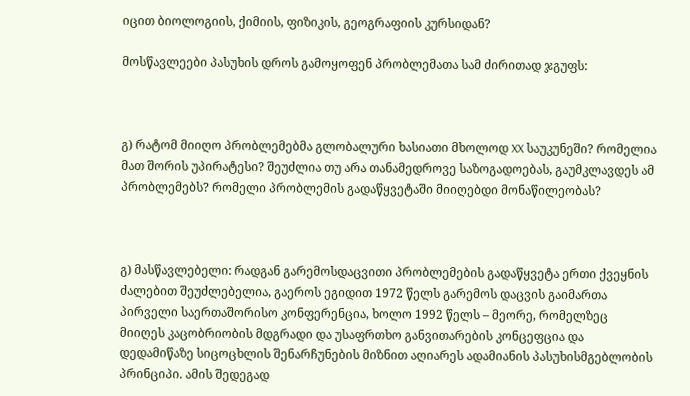იცით ბიოლოგიის, ქიმიის, ფიზიკის, გეოგრაფიის კურსიდან?

მოსწავლეები პასუხის დროს გამოყოფენ პრობლემათა სამ ძირითად ჯგუფს:



გ) რატომ მიიღო პრობლემებმა გლობალური ხასიათი მხოლოდ XX საუკუნეში? რომელია მათ შორის უპირატესი? შეუძლია თუ არა თანამედროვე საზოგადოებას, გაუმკლავდეს ამ პრობლემებს? რომელი პრობლემის გადაწყვეტაში მიიღებდი მონაწილეობას?



გ) მასწავლებელი: რადგან გარემოსდაცვითი პრობლემების გადაწყვეტა ერთი ქვეყნის ძალებით შეუძლებელია, გაეროს ეგიდით 1972 წელს გარემოს დაცვის გაიმართა პირველი საერთაშორისო კონფერენცია, ხოლო 1992 წელს – მეორე, რომელზეც მიიღეს კაცობრიობის მდგრადი და უსაფრთხო განვითარების კონცეფცია და დედამიწაზე სიცოცხლის შენარჩუნების მიზნით აღიარეს ადამიანის პასუხისმგებლობის პრინციპი. ამის შედეგად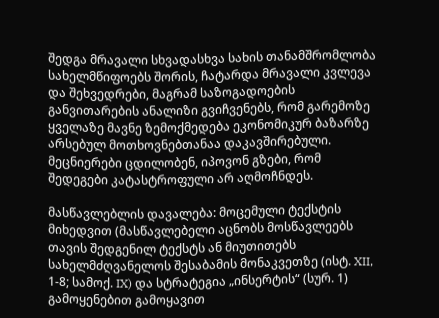შედგა მრავალი სხვადასხვა სახის თანამშრომლობა სახელმწიფოებს შორის, ჩატარდა მრავალი კვლევა და შეხვედრები, მაგრამ საზოგადოების განვითარების ანალიზი გვიჩვენებს, რომ გარემოზე ყველაზე მავნე ზემოქმედება ეკონომიკურ ბაზარზე არსებულ მოთხოვნებთანაა დაკავშირებული. მეცნიერები ცდილობენ, იპოვონ გზები, რომ შედეგები კატასტროფული არ აღმოჩნდეს.

მასწავლებლის დავალება: მოცემული ტექსტის მიხედვით (მასწავლებელი აცნობს მოსწავლეებს თავის შედგენილ ტექსტს ან მიუთითებს სახელმძღვანელოს შესაბამის მონაკვეთზე (ისტ. XII, 1-8; სამოქ. IX) და სტრატეგია „ინსერტის“ (სურ. 1) გამოყენებით გამოყავით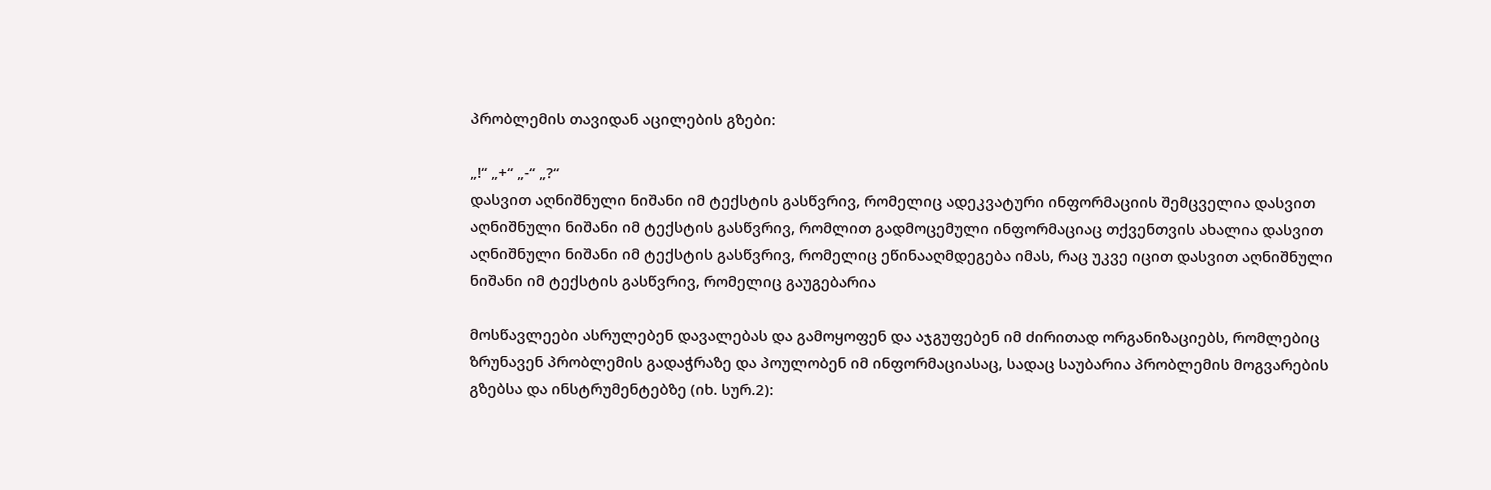პრობლემის თავიდან აცილების გზები:

„!“ „+“ „-“ „?“
დასვით აღნიშნული ნიშანი იმ ტექსტის გასწვრივ, რომელიც ადეკვატური ინფორმაციის შემცველია დასვით აღნიშნული ნიშანი იმ ტექსტის გასწვრივ, რომლით გადმოცემული ინფორმაციაც თქვენთვის ახალია დასვით აღნიშნული ნიშანი იმ ტექსტის გასწვრივ, რომელიც ეწინააღმდეგება იმას, რაც უკვე იცით დასვით აღნიშნული ნიშანი იმ ტექსტის გასწვრივ, რომელიც გაუგებარია

მოსწავლეები ასრულებენ დავალებას და გამოყოფენ და აჯგუფებენ იმ ძირითად ორგანიზაციებს, რომლებიც ზრუნავენ პრობლემის გადაჭრაზე და პოულობენ იმ ინფორმაციასაც, სადაც საუბარია პრობლემის მოგვარების გზებსა და ინსტრუმენტებზე (იხ. სურ.2):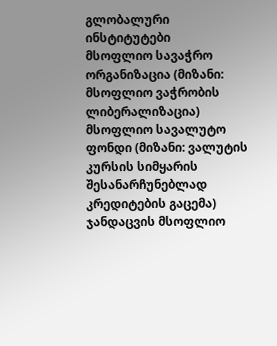გლობალური ინსტიტუტები
მსოფლიო სავაჭრო ორგანიზაცია (მიზანი: მსოფლიო ვაჭრობის ლიბერალიზაცია)
მსოფლიო სავალუტო ფონდი (მიზანი: ვალუტის კურსის სიმყარის შესანარჩუნებლად კრედიტების გაცემა)
ჯანდაცვის მსოფლიო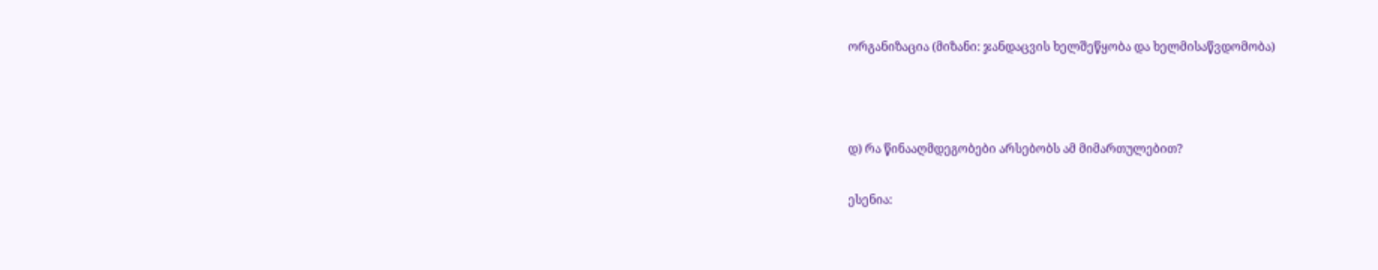ორგანიზაცია (მიზანი: ჯანდაცვის ხელშეწყობა და ხელმისაწვდომობა)



დ) რა წინააღმდეგობები არსებობს ამ მიმართულებით?

ესენია: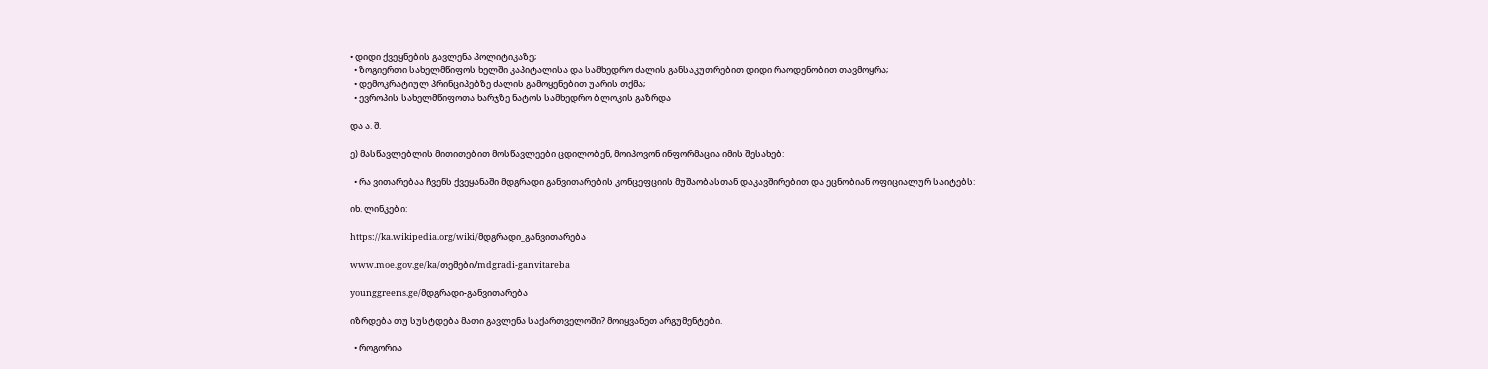• დიდი ქვეყნების გავლენა პოლიტიკაზე;
  • ზოგიერთი სახელმწიფოს ხელში კაპიტალისა და სამხედრო ძალის განსაკუთრებით დიდი რაოდენობით თავმოყრა;
  • დემოკრატიულ პრინციპებზე ძალის გამოყენებით უარის თქმა;
  • ევროპის სახელმწიფოთა ხარჯზე ნატოს სამხედრო ბლოკის გაზრდა

და ა. შ.

ე) მასწავლებლის მითითებით მოსწავლეები ცდილობენ, მოიპოვონ ინფორმაცია იმის შესახებ:

  • რა ვითარებაა ჩვენს ქვეყანაში მდგრადი განვითარების კონცეფციის მუშაობასთან დაკავშირებით და ეცნობიან ოფიციალურ საიტებს:

იხ. ლინკები:

https://ka.wikipedia.org/wiki/მდგრადი_განვითარება

www.moe.gov.ge/ka/თემები/mdgradi-ganvitareba

younggreens.ge/მდგრადი-განვითარება

იზრდება თუ სუსტდება მათი გავლენა საქართველოში? მოიყვანეთ არგუმენტები.

  • როგორია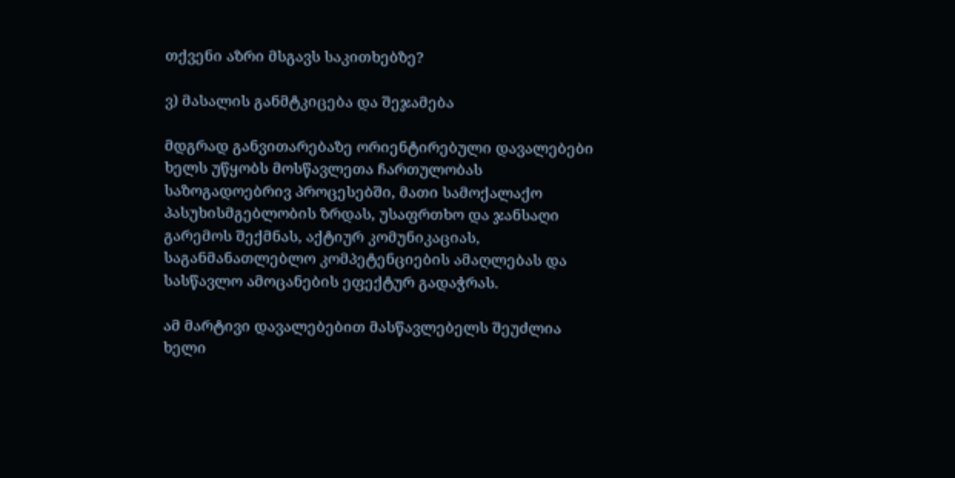თქვენი აზრი მსგავს საკითხებზე?

ვ) მასალის განმტკიცება და შეჯამება

მდგრად განვითარებაზე ორიენტირებული დავალებები ხელს უწყობს მოსწავლეთა ჩართულობას საზოგადოებრივ პროცესებში, მათი სამოქალაქო პასუხისმგებლობის ზრდას, უსაფრთხო და ჯანსაღი გარემოს შექმნას, აქტიურ კომუნიკაციას, საგანმანათლებლო კომპეტენციების ამაღლებას და სასწავლო ამოცანების ეფექტურ გადაჭრას.

ამ მარტივი დავალებებით მასწავლებელს შეუძლია ხელი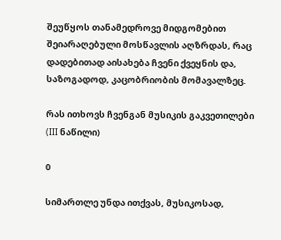შეუწყოს თანამედროვე მიდგომებით შეიარაღებული მოსწავლის აღზრდას, რაც დადებითად აისახება ჩვენი ქვეყნის და, საზოგადოდ, კაცობრიობის მომავალზეც.

რას ითხოვს ჩვენგან მუსიკის გაკვეთილები (III ნაწილი)

0

სიმართლე უნდა ითქვას, მუსიკოსად,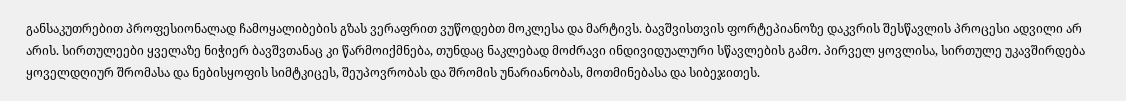განსაკუთრებით პროფესიონალად ჩამოყალიბების გზას ვერაფრით ვუწოდებთ მოკლესა და მარტივს. ბავშვისთვის ფორტეპიანოზე დაკვრის შესწავლის პროცესი ადვილი არ არის. სირთულეები ყველაზე ნიჭიერ ბავშვთანაც კი წარმოიქმნება, თუნდაც ნაკლებად მოძრავი ინდივიდუალური სწავლების გამო. პირველ ყოვლისა, სირთულე უკავშირდება ყოველდღიურ შრომასა და ნებისყოფის სიმტკიცეს, შეუპოვრობას და შრომის უნარიანობას, მოთმინებასა და სიბეჯითეს.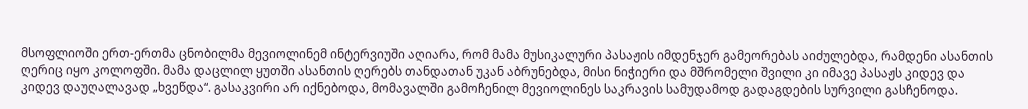მსოფლიოში ერთ-ერთმა ცნობილმა მევიოლინემ ინტერვიუში აღიარა, რომ მამა მუსიკალური პასაჟის იმდენჯერ გამეორებას აიძულებდა, რამდენი ასანთის ღერიც იყო კოლოფში. მამა დაცლილ ყუთში ასანთის ღერებს თანდათან უკან აბრუნებდა, მისი ნიჭიერი და მშრომელი შვილი კი იმავე პასაჟს კიდევ და კიდევ დაუღალავად „ხვეწდა“. გასაკვირი არ იქნებოდა, მომავალში გამოჩენილ მევიოლინეს საკრავის სამუდამოდ გადაგდების სურვილი გასჩენოდა.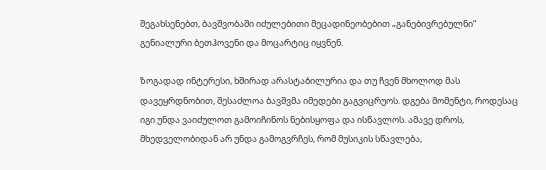შეგახსენებთ, ბავშვობაში იძულებითი მეცადინეობებით „განებივრებულნი“ გენიალური ბეთჰოვენი და მოცარტიც იყვნენ.

ზოგადად ინტერესი, ხშირად არასტაბილურია და თუ ჩვენ მხოლოდ მას დავეყრდნობით, შესაძლოა ბავშვმა იმედები გაგვიცრუოს. დგება მომენტი, როდესაც იგი უნდა ვაიძულოთ გამოიჩინოს ნებისყოფა და ისწავლოს. ამავე დროს, მხედველობიდან არ უნდა გამოგვრჩეს, რომ მუსიკის სწავლება,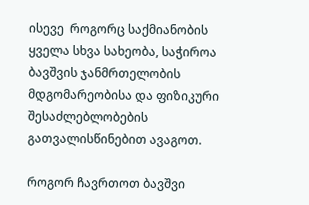ისევე  როგორც საქმიანობის ყველა სხვა სახეობა, საჭიროა ბავშვის ჯანმრთელობის მდგომარეობისა და ფიზიკური შესაძლებლობების გათვალისწინებით ავაგოთ.

როგორ ჩავრთოთ ბავშვი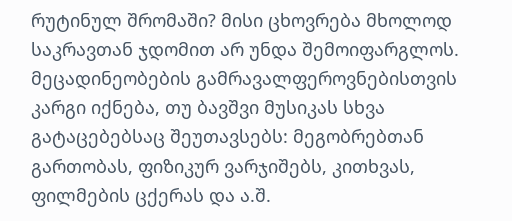რუტინულ შრომაში? მისი ცხოვრება მხოლოდ საკრავთან ჯდომით არ უნდა შემოიფარგლოს. მეცადინეობების გამრავალფეროვნებისთვის კარგი იქნება, თუ ბავშვი მუსიკას სხვა გატაცებებსაც შეუთავსებს: მეგობრებთან გართობას, ფიზიკურ ვარჯიშებს, კითხვას, ფილმების ცქერას და ა.შ.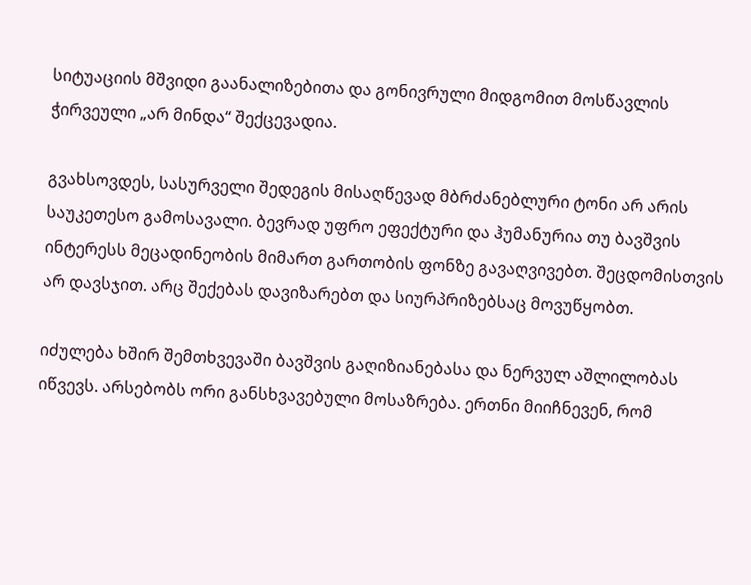სიტუაციის მშვიდი გაანალიზებითა და გონივრული მიდგომით მოსწავლის ჭირვეული „არ მინდა“ შექცევადია.

გვახსოვდეს, სასურველი შედეგის მისაღწევად მბრძანებლური ტონი არ არის საუკეთესო გამოსავალი. ბევრად უფრო ეფექტური და ჰუმანურია თუ ბავშვის ინტერესს მეცადინეობის მიმართ გართობის ფონზე გავაღვივებთ. შეცდომისთვის არ დავსჯით. არც შექებას დავიზარებთ და სიურპრიზებსაც მოვუწყობთ.

იძულება ხშირ შემთხვევაში ბავშვის გაღიზიანებასა და ნერვულ აშლილობას იწვევს. არსებობს ორი განსხვავებული მოსაზრება. ერთნი მიიჩნევენ, რომ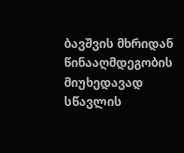ბავშვის მხრიდან წინააღმდეგობის მიუხედავად სწავლის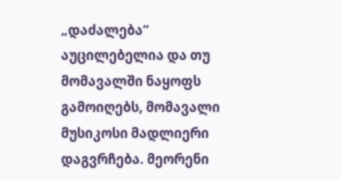„დაძალება“ აუცილებელია და თუ მომავალში ნაყოფს გამოიღებს, მომავალი მუსიკოსი მადლიერი დაგვრჩება. მეორენი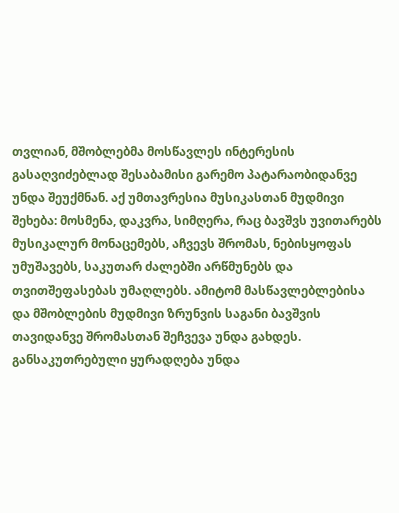თვლიან, მშობლებმა მოსწავლეს ინტერესის გასაღვიძებლად შესაბამისი გარემო პატარაობიდანვე უნდა შეუქმნან. აქ უმთავრესია მუსიკასთან მუდმივი შეხება: მოსმენა, დაკვრა, სიმღერა, რაც ბავშვს უვითარებს მუსიკალურ მონაცემებს, აჩვევს შრომას, ნებისყოფას უმუშავებს, საკუთარ ძალებში არწმუნებს და თვითშეფასებას უმაღლებს. ამიტომ მასწავლებლებისა და მშობლების მუდმივი ზრუნვის საგანი ბავშვის თავიდანვე შრომასთან შეჩვევა უნდა გახდეს. განსაკუთრებული ყურადღება უნდა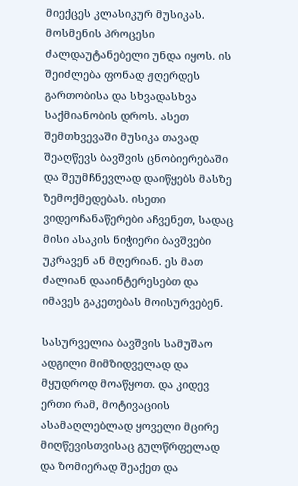მიექცეს კლასიკურ მუსიკას. მოსმენის პროცესი ძალდაუტანებელი უნდა იყოს. ის შეიძლება ფონად ჟღერდეს გართობისა და სხვადასხვა საქმიანობის დროს. ასეთ შემთხვევაში მუსიკა თავად შეაღწევს ბავშვის ცნობიერებაში და შეუმჩნევლად დაიწყებს მასზე ზემოქმედებას. ისეთი ვიდეოჩანაწერები აჩვენეთ, სადაც მისი ასაკის ნიჭიერი ბავშვები უკრავენ ან მღერიან. ეს მათ ძალიან დააინტერესებთ და იმავეს გაკეთებას მოისურვებენ.

სასურველია ბავშვის სამუშაო ადგილი მიმზიდველად და მყუდროდ მოაწყოთ. და კიდევ ერთი რამ, მოტივაციის ასამაღლებლად ყოველი მცირე მიღწევისთვისაც გულწრფელად და ზომიერად შეაქეთ და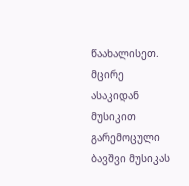წაახალისეთ. მცირე ასაკიდან მუსიკით გარემოცული ბავშვი მუსიკას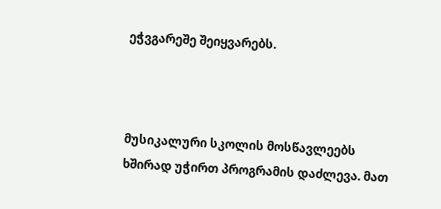ეჭვგარეშე შეიყვარებს.



მუსიკალური სკოლის მოსწავლეებს ხშირად უჭირთ პროგრამის დაძლევა. მათ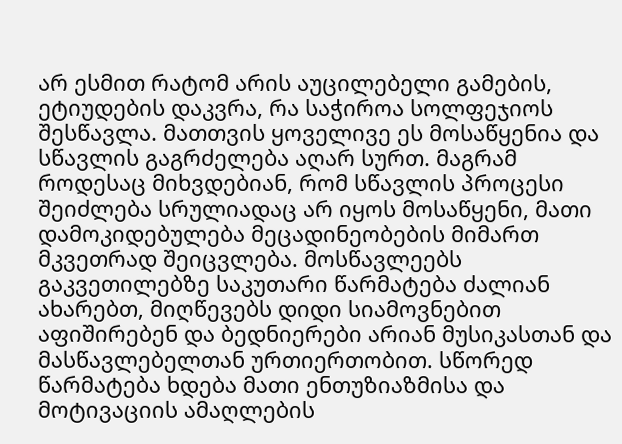არ ესმით რატომ არის აუცილებელი გამების, ეტიუდების დაკვრა, რა საჭიროა სოლფეჯიოს შესწავლა. მათთვის ყოველივე ეს მოსაწყენია და სწავლის გაგრძელება აღარ სურთ. მაგრამ როდესაც მიხვდებიან, რომ სწავლის პროცესი შეიძლება სრულიადაც არ იყოს მოსაწყენი, მათი დამოკიდებულება მეცადინეობების მიმართ მკვეთრად შეიცვლება. მოსწავლეებს გაკვეთილებზე საკუთარი წარმატება ძალიან ახარებთ, მიღწევებს დიდი სიამოვნებით აფიშირებენ და ბედნიერები არიან მუსიკასთან და მასწავლებელთან ურთიერთობით. სწორედ წარმატება ხდება მათი ენთუზიაზმისა და მოტივაციის ამაღლების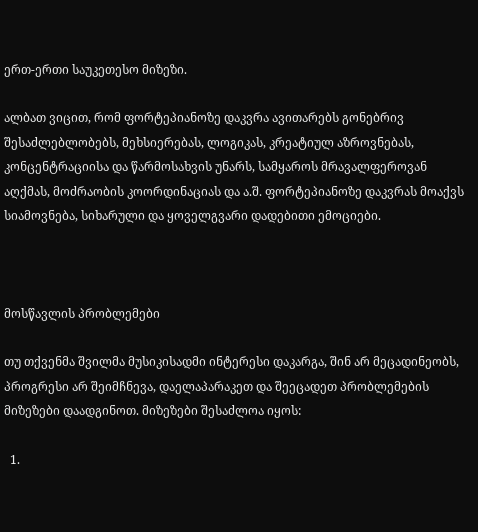ერთ-ერთი საუკეთესო მიზეზი.

ალბათ ვიცით, რომ ფორტეპიანოზე დაკვრა ავითარებს გონებრივ შესაძლებლობებს, მეხსიერებას, ლოგიკას, კრეატიულ აზროვნებას, კონცენტრაციისა და წარმოსახვის უნარს, სამყაროს მრავალფეროვან აღქმას, მოძრაობის კოორდინაციას და ა.შ. ფორტეპიანოზე დაკვრას მოაქვს სიამოვნება, სიხარული და ყოველგვარი დადებითი ემოციები.



მოსწავლის პრობლემები

თუ თქვენმა შვილმა მუსიკისადმი ინტერესი დაკარგა, შინ არ მეცადინეობს, პროგრესი არ შეიმჩნევა, დაელაპარაკეთ და შეეცადეთ პრობლემების მიზეზები დაადგინოთ. მიზეზები შესაძლოა იყოს:

  1.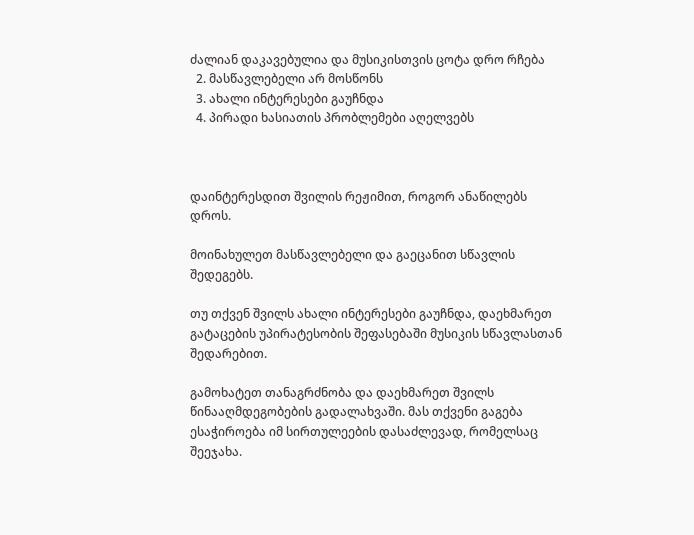ძალიან დაკავებულია და მუსიკისთვის ცოტა დრო რჩება
  2. მასწავლებელი არ მოსწონს
  3. ახალი ინტერესები გაუჩნდა
  4. პირადი ხასიათის პრობლემები აღელვებს



დაინტერესდით შვილის რეჟიმით, როგორ ანაწილებს დროს.

მოინახულეთ მასწავლებელი და გაეცანით სწავლის შედეგებს.

თუ თქვენ შვილს ახალი ინტერესები გაუჩნდა, დაეხმარეთ გატაცების უპირატესობის შეფასებაში მუსიკის სწავლასთან შედარებით.

გამოხატეთ თანაგრძნობა და დაეხმარეთ შვილს წინააღმდეგობების გადალახვაში. მას თქვენი გაგება ესაჭიროება იმ სირთულეების დასაძლევად, რომელსაც შეეჯახა.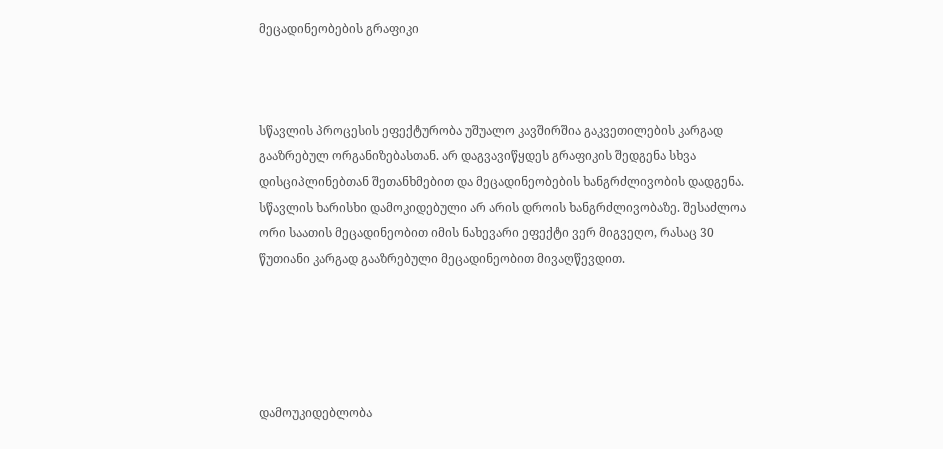მეცადინეობების გრაფიკი



სწავლის პროცესის ეფექტურობა უშუალო კავშირშია გაკვეთილების კარგად გააზრებულ ორგანიზებასთან. არ დაგვავიწყდეს გრაფიკის შედგენა სხვა დისციპლინებთან შეთანხმებით და მეცადინეობების ხანგრძლივობის დადგენა. სწავლის ხარისხი დამოკიდებული არ არის დროის ხანგრძლივობაზე. შესაძლოა ორი საათის მეცადინეობით იმის ნახევარი ეფექტი ვერ მიგვეღო, რასაც 30 წუთიანი კარგად გააზრებული მეცადინეობით მივაღწევდით.





დამოუკიდებლობა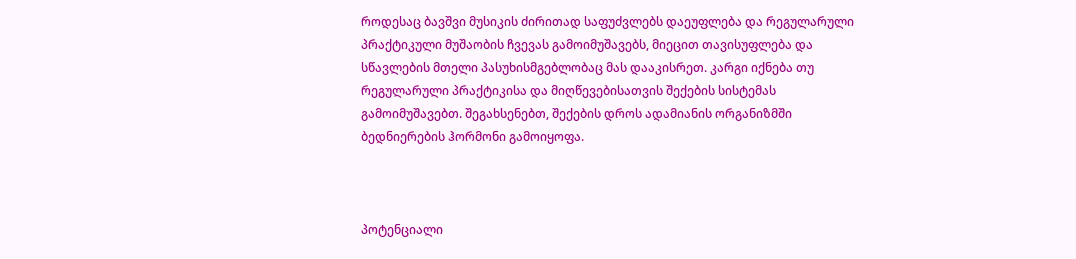როდესაც ბავშვი მუსიკის ძირითად საფუძვლებს დაეუფლება და რეგულარული პრაქტიკული მუშაობის ჩვევას გამოიმუშავებს, მიეცით თავისუფლება და სწავლების მთელი პასუხისმგებლობაც მას დააკისრეთ. კარგი იქნება თუ რეგულარული პრაქტიკისა და მიღწევებისათვის შექების სისტემას გამოიმუშავებთ. შეგახსენებთ, შექების დროს ადამიანის ორგანიზმში ბედნიერების ჰორმონი გამოიყოფა.



პოტენციალი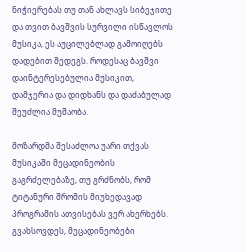ნიჭიერებას თუ თან ახლავს სიბეჯითე და თვით ბავშვის სურვილი ისწავლოს მუსიკა, ეს აუცილებლად გამოიღებს დადებით შედეგს. როდესაც ბავშვი დაინტერესებულია მუსიკით, დამჯერია და დიდხანს და დაძაბულად შეუძლია მუშაობა.

მოზარდმა შესაძლოა უარი თქვას მუსიკაში მეცადინეობის გაგრძელებაზე, თუ გრძნობს, რომ ტიტანური შრომის მიუხედავად პროგრამის ათვისებას ვერ ახერხებს. გვახსოვდეს, მეცადინეობები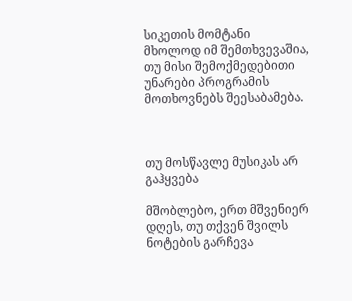სიკეთის მომტანი მხოლოდ იმ შემთხვევაშია, თუ მისი შემოქმედებითი უნარები პროგრამის მოთხოვნებს შეესაბამება.



თუ მოსწავლე მუსიკას არ გაჰყვება

მშობლებო, ერთ მშვენიერ დღეს, თუ თქვენ შვილს ნოტების გარჩევა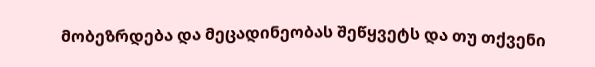მობეზრდება და მეცადინეობას შეწყვეტს და თუ თქვენი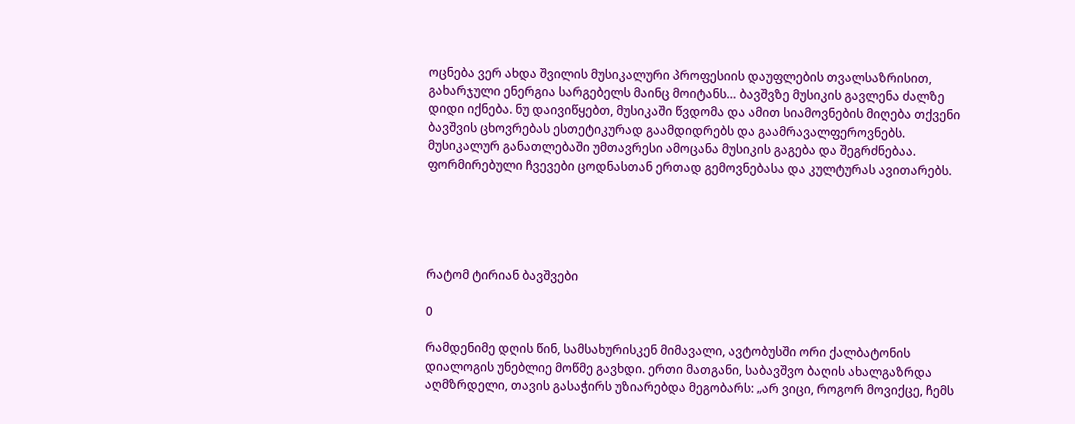ოცნება ვერ ახდა შვილის მუსიკალური პროფესიის დაუფლების თვალსაზრისით, გახარჯული ენერგია სარგებელს მაინც მოიტანს… ბავშვზე მუსიკის გავლენა ძალზე დიდი იქნება. ნუ დაივიწყებთ, მუსიკაში წვდომა და ამით სიამოვნების მიღება თქვენი ბავშვის ცხოვრებას ესთეტიკურად გაამდიდრებს და გაამრავალფეროვნებს. მუსიკალურ განათლებაში უმთავრესი ამოცანა მუსიკის გაგება და შეგრძნებაა. ფორმირებული ჩვევები ცოდნასთან ერთად გემოვნებასა და კულტურას ავითარებს.





რატომ ტირიან ბავშვები

0

რამდენიმე დღის წინ, სამსახურისკენ მიმავალი, ავტობუსში ორი ქალბატონის დიალოგის უნებლიე მოწმე გავხდი. ერთი მათგანი, საბავშვო ბაღის ახალგაზრდა აღმზრდელი, თავის გასაჭირს უზიარებდა მეგობარს: „არ ვიცი, როგორ მოვიქცე, ჩემს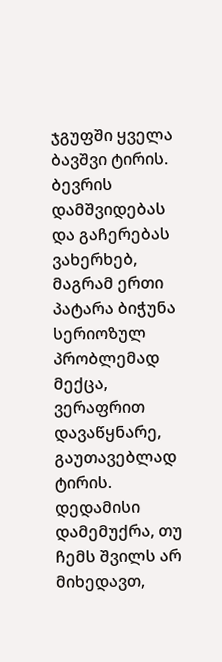ჯგუფში ყველა ბავშვი ტირის. ბევრის დამშვიდებას და გაჩერებას ვახერხებ, მაგრამ ერთი პატარა ბიჭუნა სერიოზულ პრობლემად მექცა, ვერაფრით დავაწყნარე, გაუთავებლად ტირის. დედამისი დამემუქრა, თუ ჩემს შვილს არ მიხედავთ,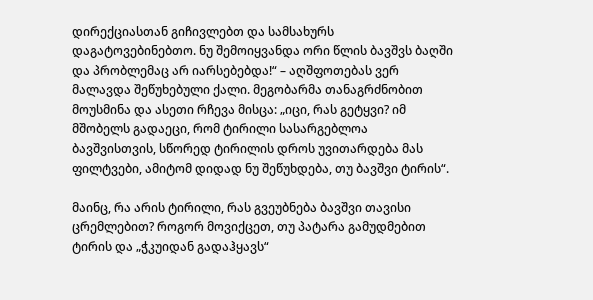დირექციასთან გიჩივლებთ და სამსახურს დაგატოვებინებთო. ნუ შემოიყვანდა ორი წლის ბავშვს ბაღში და პრობლემაც არ იარსებებდა!“ – აღშფოთებას ვერ მალავდა შეწუხებული ქალი. მეგობარმა თანაგრძნობით მოუსმინა და ასეთი რჩევა მისცა: „იცი, რას გეტყვი? იმ მშობელს გადაეცი, რომ ტირილი სასარგებლოა ბავშვისთვის, სწორედ ტირილის დროს უვითარდება მას ფილტვები, ამიტომ დიდად ნუ შეწუხდება, თუ ბავშვი ტირის“.

მაინც, რა არის ტირილი, რას გვეუბნება ბავშვი თავისი ცრემლებით? როგორ მოვიქცეთ, თუ პატარა გამუდმებით ტირის და „ჭკუიდან გადაჰყავს“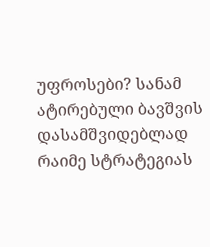უფროსები? სანამ ატირებული ბავშვის დასამშვიდებლად რაიმე სტრატეგიას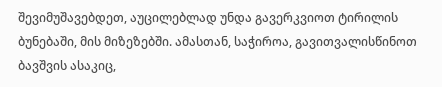შევიმუშავებდეთ, აუცილებლად უნდა გავერკვიოთ ტირილის ბუნებაში, მის მიზეზებში. ამასთან, საჭიროა, გავითვალისწინოთ ბავშვის ასაკიც,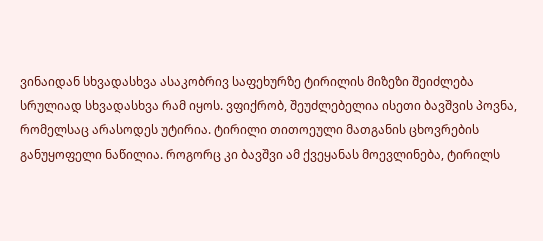ვინაიდან სხვადასხვა ასაკობრივ საფეხურზე ტირილის მიზეზი შეიძლება სრულიად სხვადასხვა რამ იყოს. ვფიქრობ, შეუძლებელია ისეთი ბავშვის პოვნა, რომელსაც არასოდეს უტირია. ტირილი თითოეული მათგანის ცხოვრების განუყოფელი ნაწილია. როგორც კი ბავშვი ამ ქვეყანას მოევლინება, ტირილს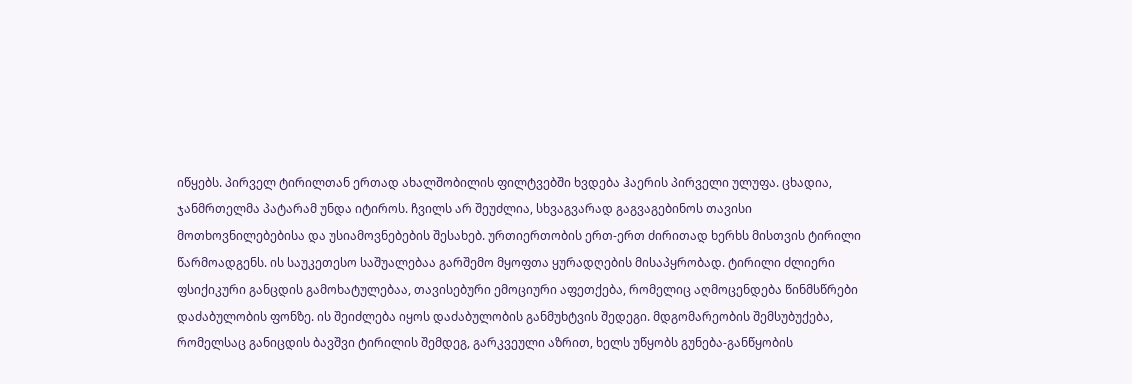იწყებს. პირველ ტირილთან ერთად ახალშობილის ფილტვებში ხვდება ჰაერის პირველი ულუფა. ცხადია, ჯანმრთელმა პატარამ უნდა იტიროს. ჩვილს არ შეუძლია, სხვაგვარად გაგვაგებინოს თავისი მოთხოვნილებებისა და უსიამოვნებების შესახებ. ურთიერთობის ერთ-ერთ ძირითად ხერხს მისთვის ტირილი წარმოადგენს. ის საუკეთესო საშუალებაა გარშემო მყოფთა ყურადღების მისაპყრობად. ტირილი ძლიერი ფსიქიკური განცდის გამოხატულებაა, თავისებური ემოციური აფეთქება, რომელიც აღმოცენდება წინმსწრები დაძაბულობის ფონზე. ის შეიძლება იყოს დაძაბულობის განმუხტვის შედეგი. მდგომარეობის შემსუბუქება, რომელსაც განიცდის ბავშვი ტირილის შემდეგ, გარკვეული აზრით, ხელს უწყობს გუნება-განწყობის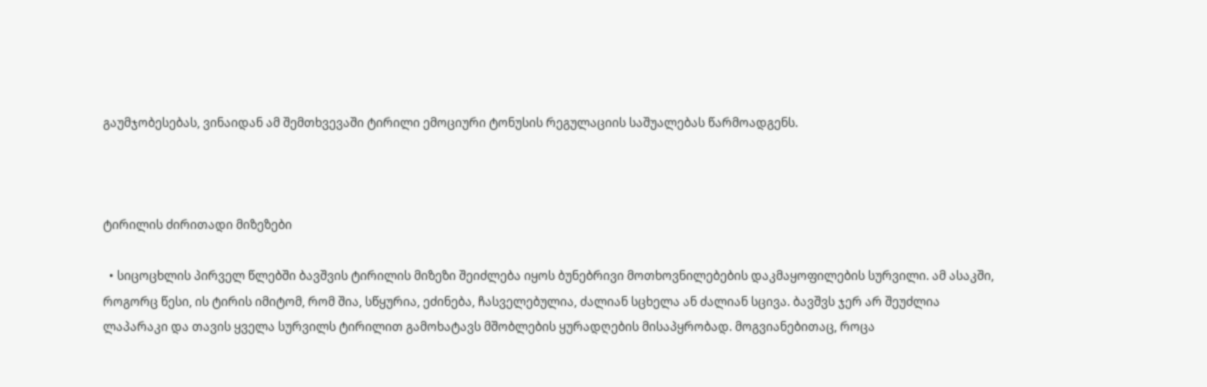გაუმჯობესებას, ვინაიდან ამ შემთხვევაში ტირილი ემოციური ტონუსის რეგულაციის საშუალებას წარმოადგენს.



ტირილის ძირითადი მიზეზები

  • სიცოცხლის პირველ წლებში ბავშვის ტირილის მიზეზი შეიძლება იყოს ბუნებრივი მოთხოვნილებების დაკმაყოფილების სურვილი. ამ ასაკში, როგორც წესი, ის ტირის იმიტომ, რომ შია, სწყურია, ეძინება, ჩასველებულია, ძალიან სცხელა ან ძალიან სცივა. ბავშვს ჯერ არ შეუძლია ლაპარაკი და თავის ყველა სურვილს ტირილით გამოხატავს მშობლების ყურადღების მისაპყრობად. მოგვიანებითაც, როცა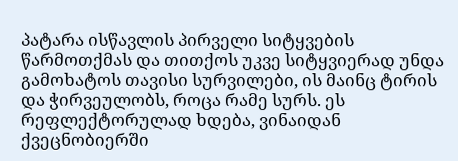პატარა ისწავლის პირველი სიტყვების წარმოთქმას და თითქოს უკვე სიტყვიერად უნდა გამოხატოს თავისი სურვილები, ის მაინც ტირის და ჭირვეულობს, როცა რამე სურს. ეს რეფლექტორულად ხდება, ვინაიდან ქვეცნობიერში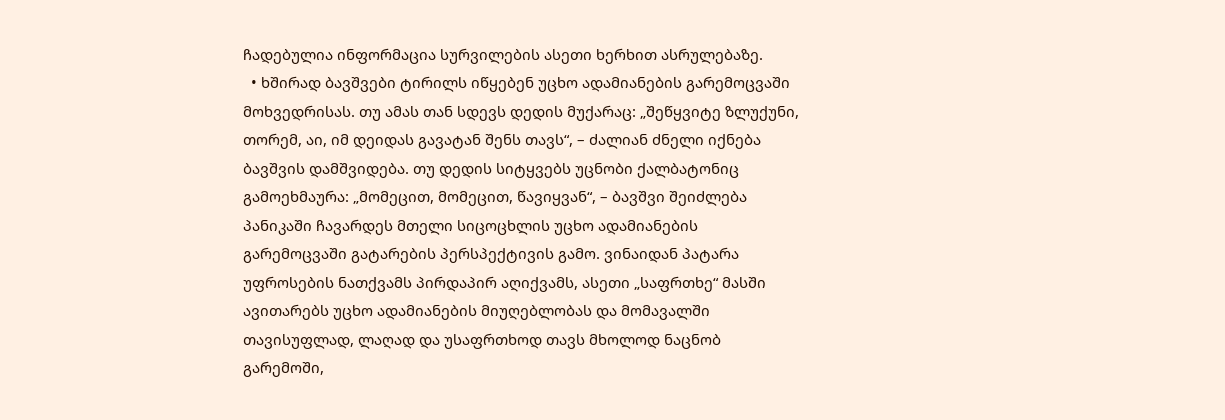ჩადებულია ინფორმაცია სურვილების ასეთი ხერხით ასრულებაზე.
  • ხშირად ბავშვები ტირილს იწყებენ უცხო ადამიანების გარემოცვაში მოხვედრისას. თუ ამას თან სდევს დედის მუქარაც: „შეწყვიტე ზლუქუნი, თორემ, აი, იმ დეიდას გავატან შენს თავს“, – ძალიან ძნელი იქნება ბავშვის დამშვიდება. თუ დედის სიტყვებს უცნობი ქალბატონიც გამოეხმაურა: „მომეცით, მომეცით, წავიყვან“, – ბავშვი შეიძლება პანიკაში ჩავარდეს მთელი სიცოცხლის უცხო ადამიანების გარემოცვაში გატარების პერსპექტივის გამო. ვინაიდან პატარა უფროსების ნათქვამს პირდაპირ აღიქვამს, ასეთი „საფრთხე“ მასში ავითარებს უცხო ადამიანების მიუღებლობას და მომავალში თავისუფლად, ლაღად და უსაფრთხოდ თავს მხოლოდ ნაცნობ გარემოში,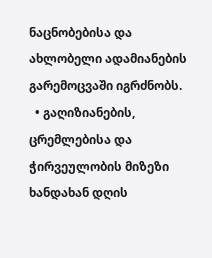ნაცნობებისა და ახლობელი ადამიანების გარემოცვაში იგრძნობს.
  • გაღიზიანების, ცრემლებისა და ჭირვეულობის მიზეზი ხანდახან დღის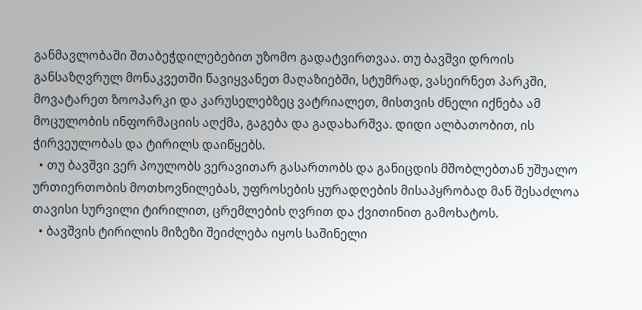განმავლობაში შთაბეჭდილებებით უზომო გადატვირთვაა. თუ ბავშვი დროის განსაზღვრულ მონაკვეთში წავიყვანეთ მაღაზიებში, სტუმრად, ვასეირნეთ პარკში, მოვატარეთ ზოოპარკი და კარუსელებზეც ვატრიალეთ, მისთვის ძნელი იქნება ამ მოცულობის ინფორმაციის აღქმა, გაგება და გადახარშვა. დიდი ალბათობით, ის ჭირვეულობას და ტირილს დაიწყებს.
  • თუ ბავშვი ვერ პოულობს ვერავითარ გასართობს და განიცდის მშობლებთან უშუალო ურთიერთობის მოთხოვნილებას, უფროსების ყურადღების მისაპყრობად მან შესაძლოა თავისი სურვილი ტირილით, ცრემლების ღვრით და ქვითინით გამოხატოს.
  • ბავშვის ტირილის მიზეზი შეიძლება იყოს საშინელი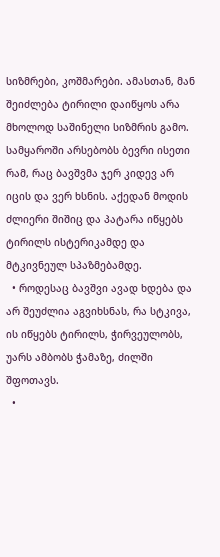სიზმრები, კოშმარები. ამასთან, მან შეიძლება ტირილი დაიწყოს არა მხოლოდ საშინელი სიზმრის გამო. სამყაროში არსებობს ბევრი ისეთი რამ, რაც ბავშვმა ჯერ კიდევ არ იცის და ვერ ხსნის. აქედან მოდის ძლიერი შიშიც და პატარა იწყებს ტირილს ისტერიკამდე და მტკივნეულ სპაზმებამდე.
  • როდესაც ბავშვი ავად ხდება და არ შეუძლია აგვიხსნას, რა სტკივა, ის იწყებს ტირილს, ჭირვეულობს, უარს ამბობს ჭამაზე, ძილში შფოთავს.
  •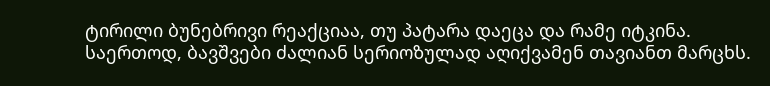ტირილი ბუნებრივი რეაქციაა, თუ პატარა დაეცა და რამე იტკინა. საერთოდ, ბავშვები ძალიან სერიოზულად აღიქვამენ თავიანთ მარცხს.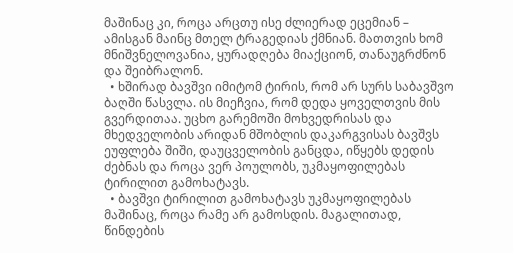მაშინაც კი, როცა არცთუ ისე ძლიერად ეცემიან – ამისგან მაინც მთელ ტრაგედიას ქმნიან. მათთვის ხომ მნიშვნელოვანია, ყურადღება მიაქციონ, თანაუგრძნონ და შეიბრალონ.
  • ხშირად ბავშვი იმიტომ ტირის, რომ არ სურს საბავშვო ბაღში წასვლა. ის მიეჩვია, რომ დედა ყოველთვის მის გვერდითაა. უცხო გარემოში მოხვედრისას და მხედველობის არიდან მშობლის დაკარგვისას ბავშვს ეუფლება შიში, დაუცველობის განცდა, იწყებს დედის ძებნას და როცა ვერ პოულობს, უკმაყოფილებას ტირილით გამოხატავს.
  • ბავშვი ტირილით გამოხატავს უკმაყოფილებას მაშინაც, როცა რამე არ გამოსდის. მაგალითად, წინდების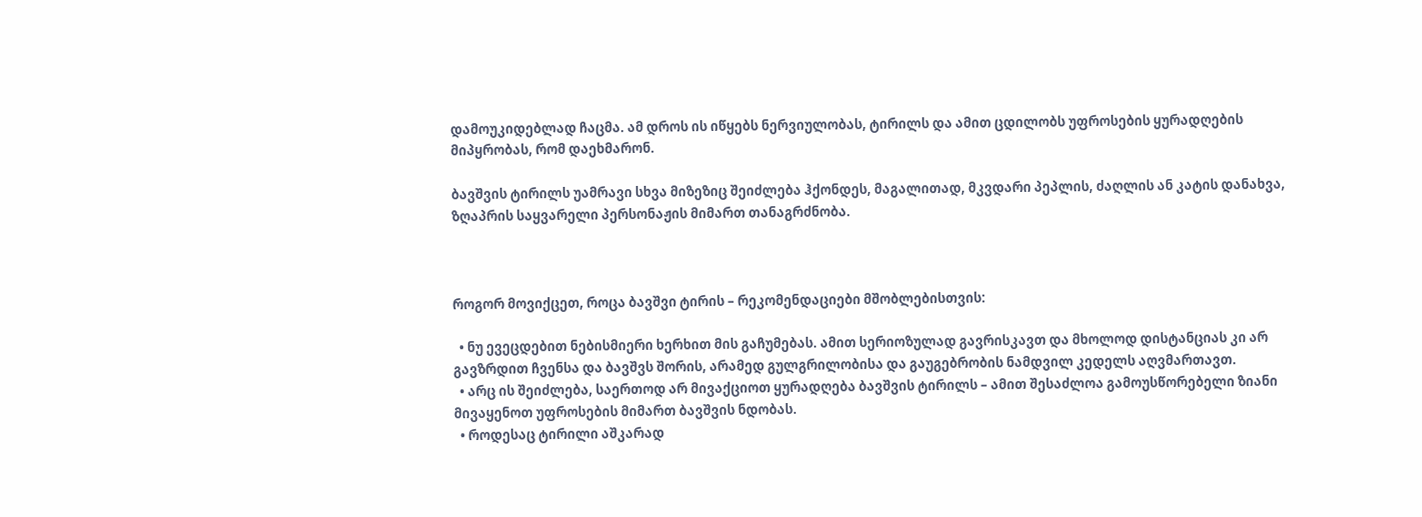დამოუკიდებლად ჩაცმა. ამ დროს ის იწყებს ნერვიულობას, ტირილს და ამით ცდილობს უფროსების ყურადღების მიპყრობას, რომ დაეხმარონ.

ბავშვის ტირილს უამრავი სხვა მიზეზიც შეიძლება ჰქონდეს, მაგალითად, მკვდარი პეპლის, ძაღლის ან კატის დანახვა, ზღაპრის საყვარელი პერსონაჟის მიმართ თანაგრძნობა.



როგორ მოვიქცეთ, როცა ბავშვი ტირის – რეკომენდაციები მშობლებისთვის:

  • ნუ ევეცდებით ნებისმიერი ხერხით მის გაჩუმებას. ამით სერიოზულად გავრისკავთ და მხოლოდ დისტანციას კი არ გავზრდით ჩვენსა და ბავშვს შორის, არამედ გულგრილობისა და გაუგებრობის ნამდვილ კედელს აღვმართავთ.
  • არც ის შეიძლება, საერთოდ არ მივაქციოთ ყურადღება ბავშვის ტირილს – ამით შესაძლოა გამოუსწორებელი ზიანი მივაყენოთ უფროსების მიმართ ბავშვის ნდობას.
  • როდესაც ტირილი აშკარად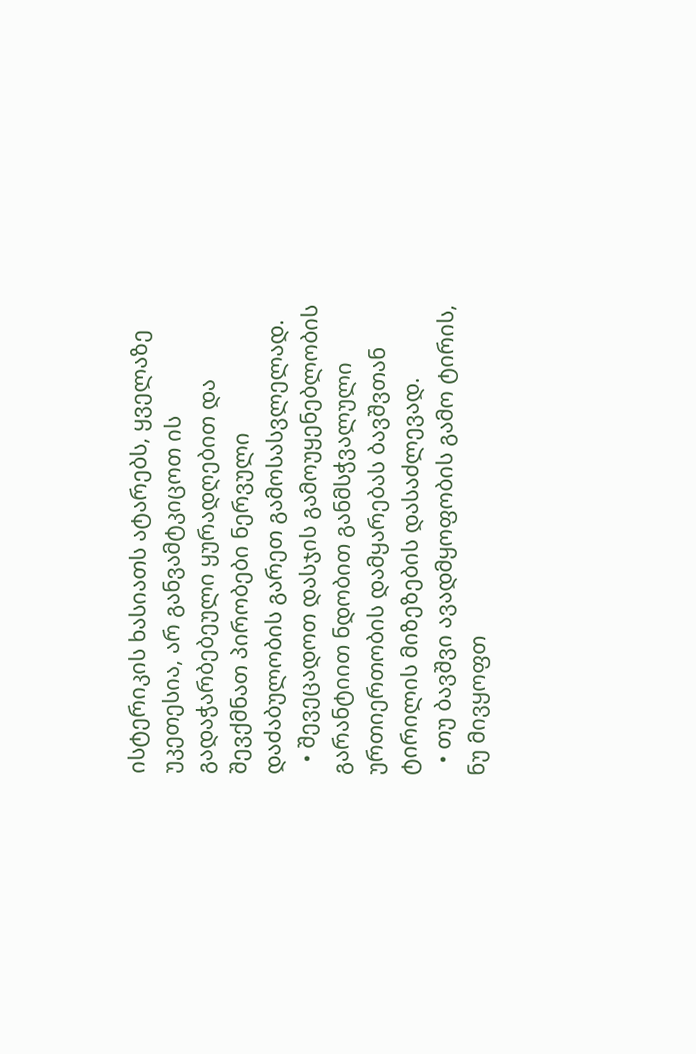ისტერიკის ხასიათს ატარებს, ყველაზე უკეთესია, არ განვამტკიცოთ ის გადაჭარბებეული ყურადღებით და შევქმნათ პირობები ნერვული დაძაბულობის გარეთ გამოსასვლელად.
  • შევეცადოთ დასჯის გამოუყენებლობის გარანტიით ნდობით განმსჭვალული ურთიერთობის დამყარებას ბავშვთან ტირილის მიზეზების დასაძლევად.
  • თუ ბავშვი ავადმყოფობის გამო ტირის, ნუ მივყოფთ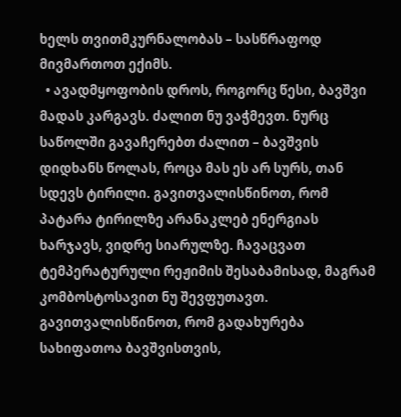ხელს თვითმკურნალობას – სასწრაფოდ მივმართოთ ექიმს.
  • ავადმყოფობის დროს, როგორც წესი, ბავშვი მადას კარგავს. ძალით ნუ ვაჭმევთ. ნურც საწოლში გავაჩერებთ ძალით – ბავშვის დიდხანს წოლას, როცა მას ეს არ სურს, თან სდევს ტირილი. გავითვალისწინოთ, რომ პატარა ტირილზე არანაკლებ ენერგიას ხარჯავს, ვიდრე სიარულზე. ჩავაცვათ ტემპერატურული რეჟიმის შესაბამისად, მაგრამ კომბოსტოსავით ნუ შევფუთავთ. გავითვალისწინოთ, რომ გადახურება სახიფათოა ბავშვისთვის,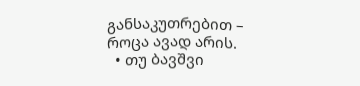განსაკუთრებით – როცა ავად არის.
  • თუ ბავშვი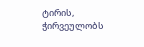ტირის, ჭირვეულობს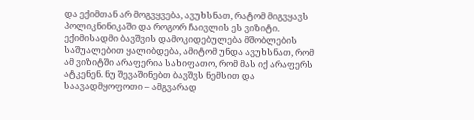და ექიმთან არ მოგვყვება, ავუხსნათ, რატომ მიგვყავს პოლიკნინიკაში და როგორ ჩაივლის ეს ვიზიტი. ექიმისადმი ბავშვის დამოკიდებულება მშობლების საშუალებით ყალიბდება, ამიტომ უნდა ავუხსნათ, რომ ამ ვიზიტში არაფერია სახიფათო, რომ მას იქ არაფერს ატკენენ. ნუ შევაშინებთ ბავშვს ნემსით და საავადმყოფოთი – ამგვარად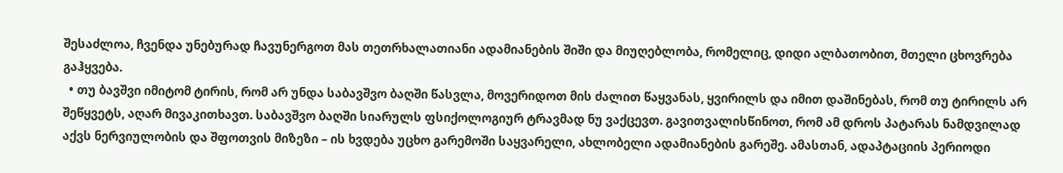შესაძლოა, ჩვენდა უნებურად ჩავუნერგოთ მას თეთრხალათიანი ადამიანების შიში და მიუღებლობა, რომელიც, დიდი ალბათობით, მთელი ცხოვრება გაჰყვება.
  • თუ ბავშვი იმიტომ ტირის, რომ არ უნდა საბავშვო ბაღში წასვლა, მოვერიდოთ მის ძალით წაყვანას, ყვირილს და იმით დაშინებას, რომ თუ ტირილს არ შეწყვეტს, აღარ მივაკითხავთ. საბავშვო ბაღში სიარულს ფსიქოლოგიურ ტრავმად ნუ ვაქცევთ. გავითვალისწინოთ, რომ ამ დროს პატარას ნამდვილად აქვს ნერვიულობის და შფოთვის მიზეზი – ის ხვდება უცხო გარემოში საყვარელი, ახლობელი ადამიანების გარეშე. ამასთან, ადაპტაციის პერიოდი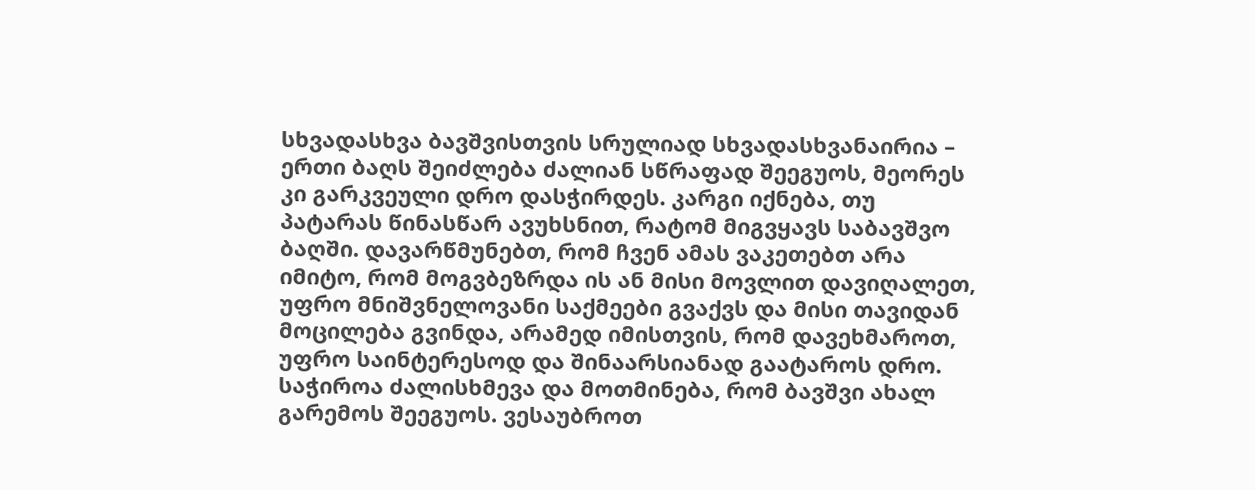სხვადასხვა ბავშვისთვის სრულიად სხვადასხვანაირია – ერთი ბაღს შეიძლება ძალიან სწრაფად შეეგუოს, მეორეს კი გარკვეული დრო დასჭირდეს. კარგი იქნება, თუ პატარას წინასწარ ავუხსნით, რატომ მიგვყავს საბავშვო ბაღში. დავარწმუნებთ, რომ ჩვენ ამას ვაკეთებთ არა იმიტო, რომ მოგვბეზრდა ის ან მისი მოვლით დავიღალეთ, უფრო მნიშვნელოვანი საქმეები გვაქვს და მისი თავიდან მოცილება გვინდა, არამედ იმისთვის, რომ დავეხმაროთ, უფრო საინტერესოდ და შინაარსიანად გაატაროს დრო. საჭიროა ძალისხმევა და მოთმინება, რომ ბავშვი ახალ გარემოს შეეგუოს. ვესაუბროთ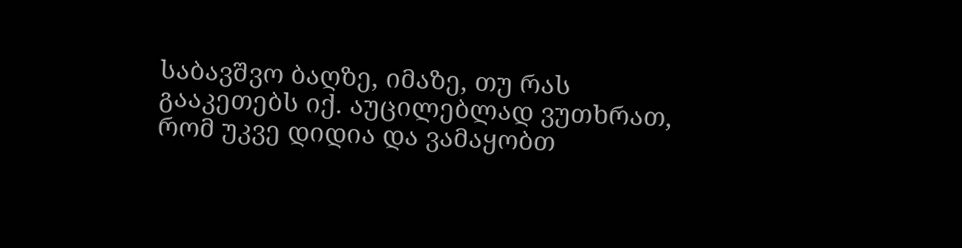საბავშვო ბაღზე, იმაზე, თუ რას გააკეთებს იქ. აუცილებლად ვუთხრათ, რომ უკვე დიდია და ვამაყობთ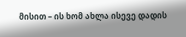მისით – ის ხომ ახლა ისევე დადის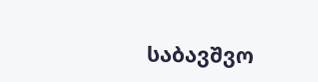საბავშვო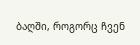ბაღში, როგორც ჩვენ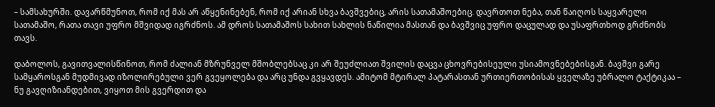– სამსახურში. დავარწმუნოთ, რომ იქ მას არ აწყენინებენ, რომ იქ არიან სხვა ბავშვებიც, არის სათამაშოებიც. დავრთოთ ნება, თან წაიღოს საყვარელი სათამაშო, რათა თავი უფრო მშვიდად იგრძნოს. ამ დროს სათამაშოს სახით სახლის ნაწილია მასთან და ბავშვიც უფრო დაცულად და უსაფრთხოდ გრძნობს თავს.

დაბოლოს, გავითვალისწინოთ, რომ ძალიან მზრუნველ მშობლებსაც კი არ შეუძლიათ შვილის დაცვა ცხოვრებისეული უსიამოვნებებისგან. ბავშვი გარე სამყაროსგან მუდმივად იზოლირებული ვერ გვეყოლება და არც უნდა გვყავდეს. ამიტომ მტირალ პატარასთან ურთიერთობისას ყველაზე უბრალო ტაქტიკაა – ნუ გავღიზიანდებით, ვიყოთ მის გვერდით და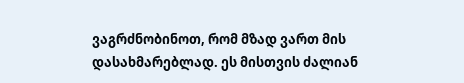ვაგრძნობინოთ, რომ მზად ვართ მის დასახმარებლად. ეს მისთვის ძალიან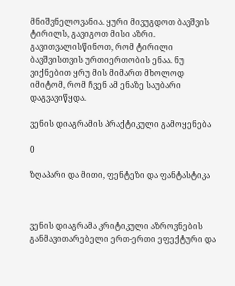მნიშვნელოვანია. ყური მივუგდოთ ბავშვის ტირილს, გავიგოთ მისი აზრი. გავითვალისწინოთ, რომ ტირილი ბავშვისთვის ურთიერთობის ენაა. ნუ ვიქნებით ყრუ მის მიმართ მხოლოდ იმიტომ, რომ ჩვენ ამ ენაზე საუბარი დაგვავიწყდა.

ვენის დიაგრამის პრაქტიკული გამოყენება

0

ზღაპარი და მითი, ფენტეზი და ფანტასტიკა



ვენის დიაგრამა კრიტიკული აზროვნების განმავითარებელი ერთ-ერთი ეფექტური და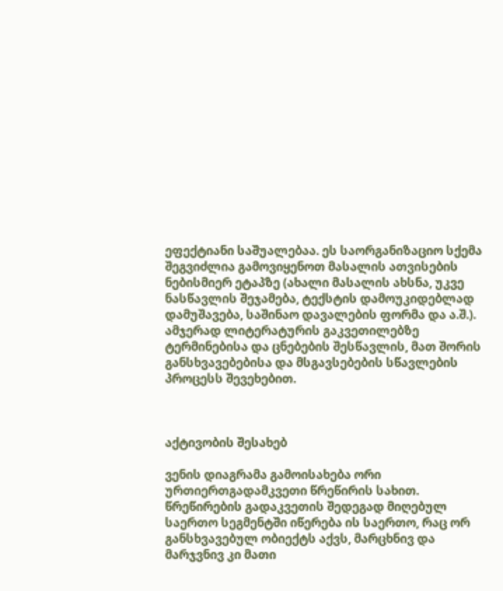ეფექტიანი საშუალებაა. ეს საორგანიზაციო სქემა შეგვიძლია გამოვიყენოთ მასალის ათვისების ნებისმიერ ეტაპზე (ახალი მასალის ახსნა, უკვე ნასწავლის შეჯამება, ტექსტის დამოუკიდებლად დამუშავება, საშინაო დავალების ფორმა და ა.შ.). ამჯერად ლიტერატურის გაკვეთილებზე ტერმინებისა და ცნებების შესწავლის, მათ შორის განსხვავებებისა და მსგავსებების სწავლების პროცესს შევეხებით.



აქტივობის შესახებ

ვენის დიაგრამა გამოისახება ორი ურთიერთგადამკვეთი წრეწირის სახით. წრეწირების გადაკვეთის შედეგად მიღებულ საერთო სეგმენტში იწერება ის საერთო, რაც ორ განსხვავებულ ობიექტს აქვს, მარცხნივ და მარჯვნივ კი მათი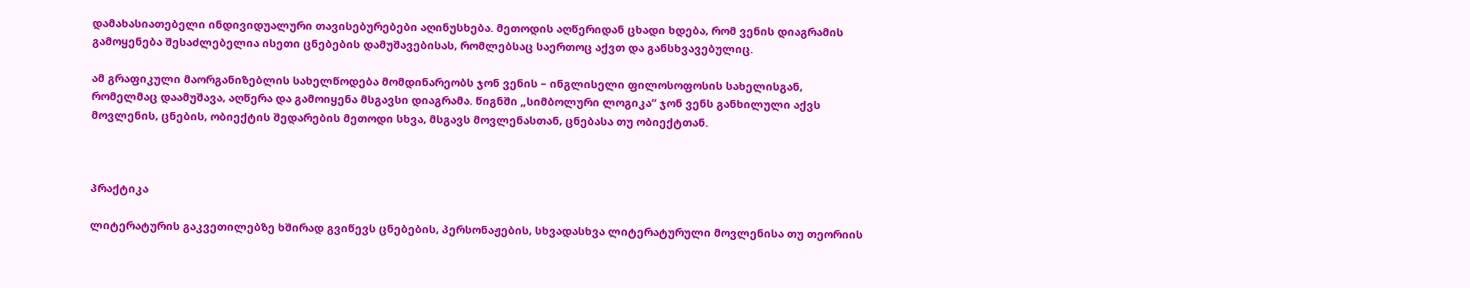დამახასიათებელი ინდივიდუალური თავისებურებები აღინუსხება. მეთოდის აღწერიდან ცხადი ხდება, რომ ვენის დიაგრამის გამოყენება შესაძლებელია ისეთი ცნებების დამუშავებისას, რომლებსაც საერთოც აქვთ და განსხვავებულიც.

ამ გრაფიკული მაორგანიზებლის სახელწოდება მომდინარეობს ჯონ ვენის – ინგლისელი ფილოსოფოსის სახელისგან, რომელმაც დაამუშავა, აღწერა და გამოიყენა მსგავსი დიაგრამა. წიგნში „სიმბოლური ლოგიკა“ ჯონ ვენს განხილული აქვს მოვლენის, ცნების, ობიექტის შედარების მეთოდი სხვა, მსგავს მოვლენასთან, ცნებასა თუ ობიექტთან.



პრაქტიკა

ლიტერატურის გაკვეთილებზე ხშირად გვიწევს ცნებების, პერსონაჟების, სხვადასხვა ლიტერატურული მოვლენისა თუ თეორიის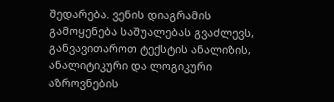შედარება. ვენის დიაგრამის გამოყენება საშუალებას გვაძლევს, განვავითაროთ ტექსტის ანალიზის, ანალიტიკური და ლოგიკური აზროვნების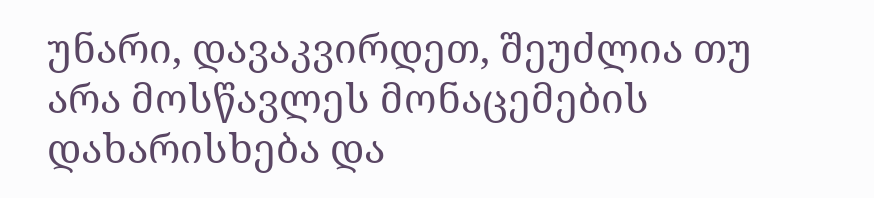უნარი, დავაკვირდეთ, შეუძლია თუ არა მოსწავლეს მონაცემების დახარისხება და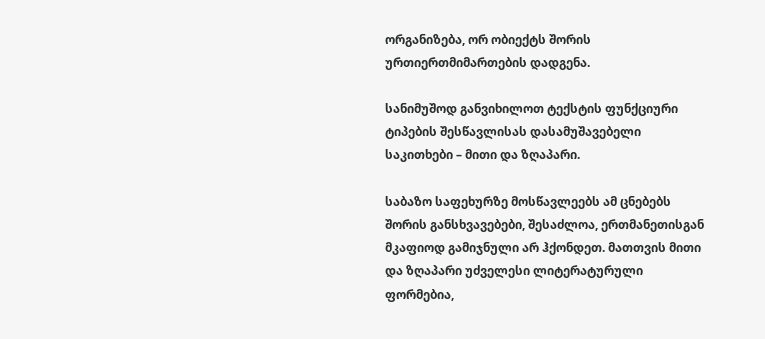ორგანიზება, ორ ობიექტს შორის ურთიერთმიმართების დადგენა.

სანიმუშოდ განვიხილოთ ტექსტის ფუნქციური ტიპების შესწავლისას დასამუშავებელი საკითხები – მითი და ზღაპარი.

საბაზო საფეხურზე მოსწავლეებს ამ ცნებებს შორის განსხვავებები, შესაძლოა, ერთმანეთისგან მკაფიოდ გამიჯნული არ ჰქონდეთ. მათთვის მითი და ზღაპარი უძველესი ლიტერატურული ფორმებია,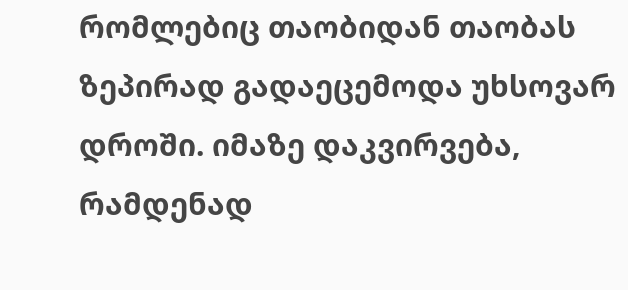რომლებიც თაობიდან თაობას ზეპირად გადაეცემოდა უხსოვარ დროში. იმაზე დაკვირვება, რამდენად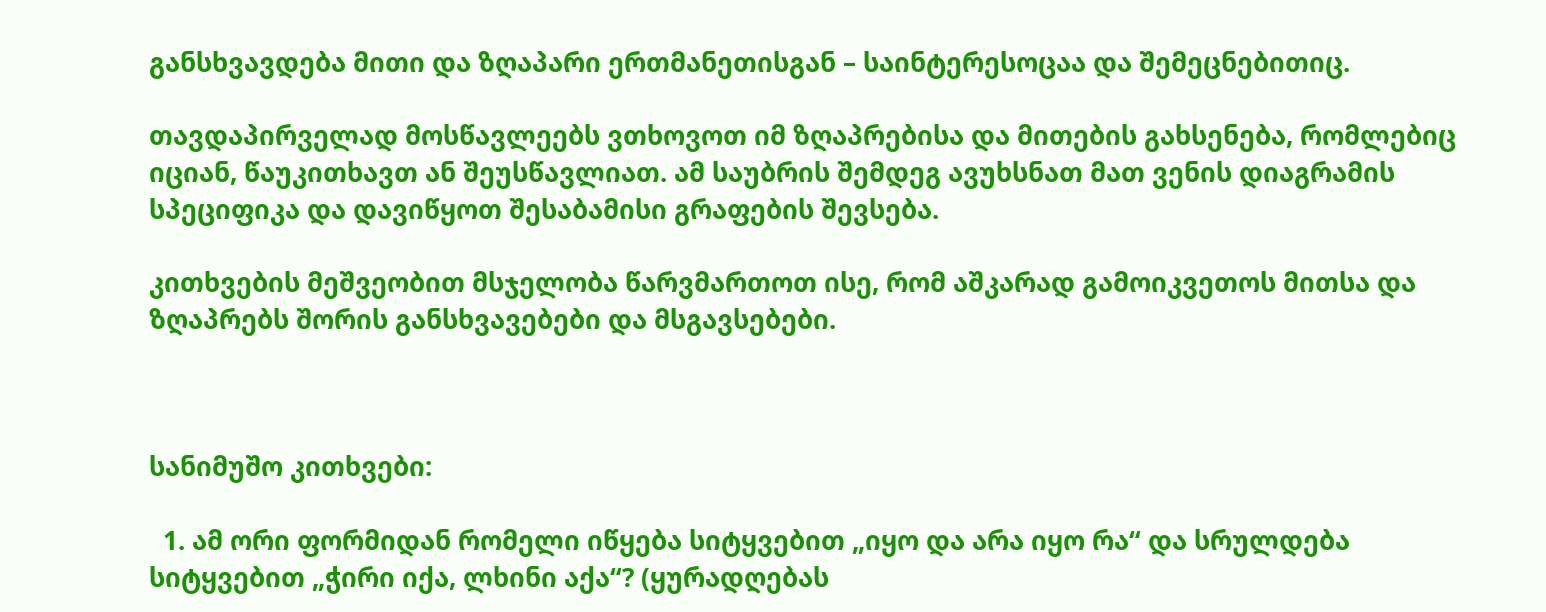განსხვავდება მითი და ზღაპარი ერთმანეთისგან – საინტერესოცაა და შემეცნებითიც.

თავდაპირველად მოსწავლეებს ვთხოვოთ იმ ზღაპრებისა და მითების გახსენება, რომლებიც იციან, წაუკითხავთ ან შეუსწავლიათ. ამ საუბრის შემდეგ ავუხსნათ მათ ვენის დიაგრამის სპეციფიკა და დავიწყოთ შესაბამისი გრაფების შევსება.

კითხვების მეშვეობით მსჯელობა წარვმართოთ ისე, რომ აშკარად გამოიკვეთოს მითსა და ზღაპრებს შორის განსხვავებები და მსგავსებები.



სანიმუშო კითხვები:

  1. ამ ორი ფორმიდან რომელი იწყება სიტყვებით „იყო და არა იყო რა“ და სრულდება სიტყვებით „ჭირი იქა, ლხინი აქა“? (ყურადღებას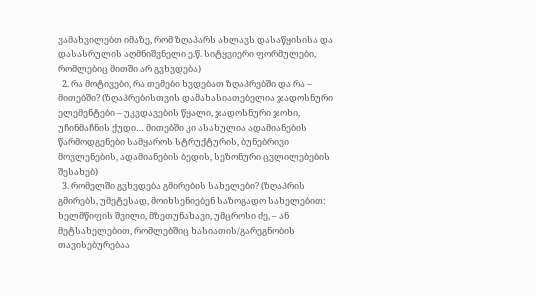ვამახვილებთ იმაზე, რომ ზღაპარს ახლავს დასაწყისისა და დასასრულის აღმნიშვნელი ე.წ. სიტყვიერი ფორმულები, რომლებიც მითში არ გვხვდება)
  2. რა მოტივები, რა თემები ხვდებათ ზღაპრებში და რა – მითებში? (ზღაპრებისთვის დამახასიათებელია ჯადოსნური ელემენტები – უკვდავების წყალი, ჯადოსნური ჯოხი, უჩინმაჩნის ქუდი… მითებში კი ასახულია ადამიანების წარმოდგენები სამყაროს სტრუქტურის, ბუნებრივი მოვლენების, ადამიანების ბედის, სეზონური ცვლილებების შესახებ)
  3. რომელში გვხვდება გმირების სახელები? (ზღაპრის გმირებს, უმეტესად, მოიხსენიებენ საზოგადო სახელებით: ხელმწიფის შვილი, მზეთუნახავი, უმცროსი ძე, – ან მეტსახელებით, რომლებშიც ხასიათის/გარეგნობის თავისებურებაა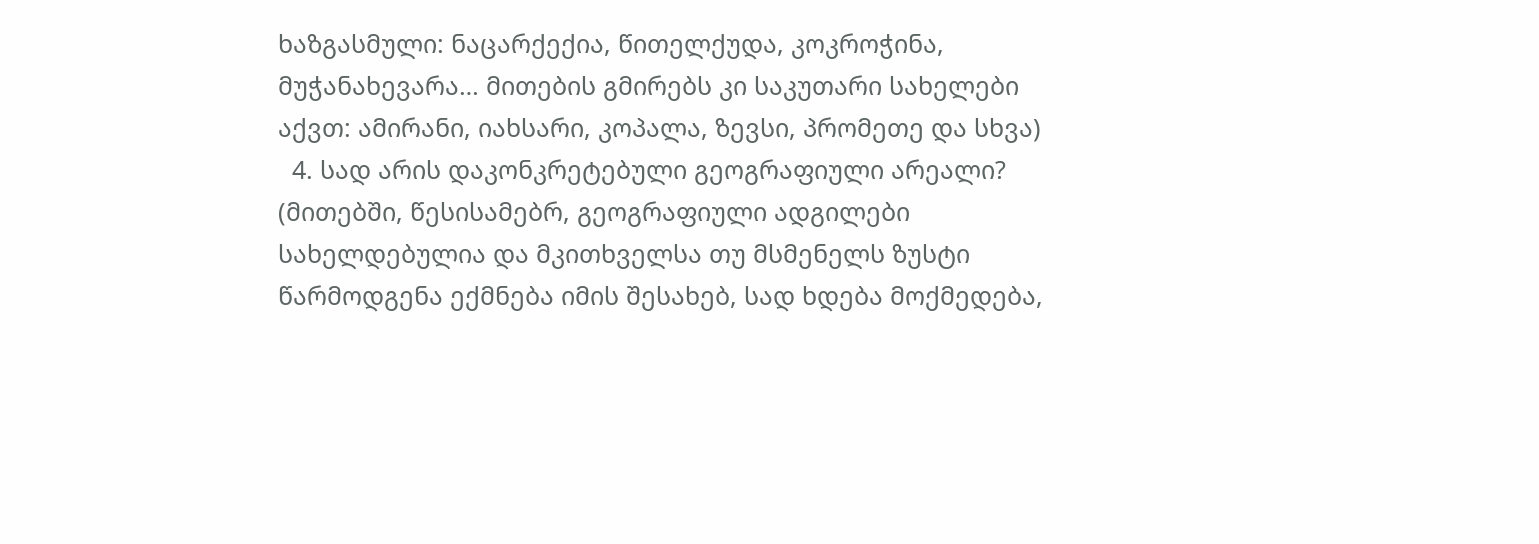ხაზგასმული: ნაცარქექია, წითელქუდა, კოკროჭინა, მუჭანახევარა… მითების გმირებს კი საკუთარი სახელები აქვთ: ამირანი, იახსარი, კოპალა, ზევსი, პრომეთე და სხვა)
  4. სად არის დაკონკრეტებული გეოგრაფიული არეალი? (მითებში, წესისამებრ, გეოგრაფიული ადგილები სახელდებულია და მკითხველსა თუ მსმენელს ზუსტი წარმოდგენა ექმნება იმის შესახებ, სად ხდება მოქმედება,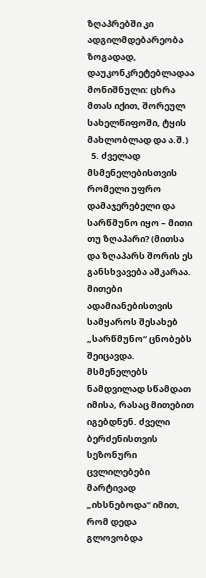ზღაპრებში კი ადგილმდებარეობა ზოგადად, დაუკონკრეტებლადაა მონიშნული: ცხრა მთას იქით, შორეულ სახელწიფოში, ტყის მახლობლად და ა.შ.)
  5. ძველად მსმენელებისთვის რომელი უფრო დამაჯერებელი და სარწმუნო იყო – მითი თუ ზღაპარი? (მითსა და ზღაპარს შორის ეს განსხვავება აშკარაა. მითები ადამიანებისთვის სამყაროს შესახებ „სარწმუნო“ ცნობებს შეიცავდა. მსმენელებს ნამდვილად სწამდათ იმისა, რასაც მითებით იგებდნენ. ძველი ბერძენისთვის სეზონური ცვლილებები მარტივად „იხსნებოდა“ იმით, რომ დედა გლოვობდა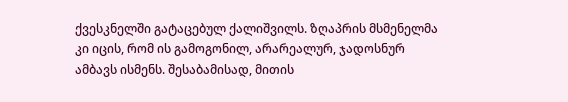ქვესკნელში გატაცებულ ქალიშვილს. ზღაპრის მსმენელმა კი იცის, რომ ის გამოგონილ, არარეალურ, ჯადოსნურ ამბავს ისმენს. შესაბამისად, მითის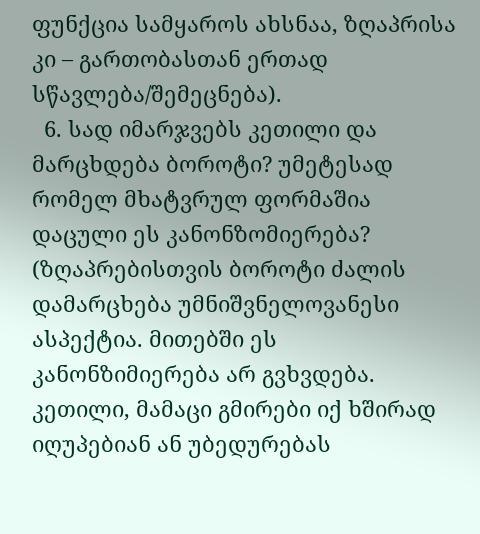ფუნქცია სამყაროს ახსნაა, ზღაპრისა კი – გართობასთან ერთად სწავლება/შემეცნება).
  6. სად იმარჯვებს კეთილი და მარცხდება ბოროტი? უმეტესად რომელ მხატვრულ ფორმაშია დაცული ეს კანონზომიერება? (ზღაპრებისთვის ბოროტი ძალის დამარცხება უმნიშვნელოვანესი ასპექტია. მითებში ეს კანონზიმიერება არ გვხვდება. კეთილი, მამაცი გმირები იქ ხშირად იღუპებიან ან უბედურებას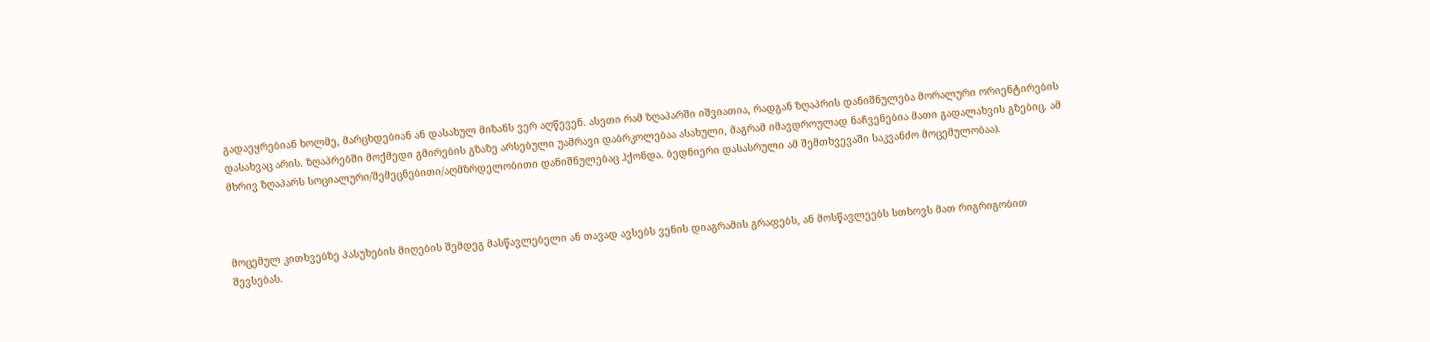გადაეყრებიან ხოლმე, მარცხდებიან ან დასახულ მიზანს ვერ აღწევენ. ასეთი რამ ზღაპარში იშვიათია, რადგან ზღაპრის დანიშნულება მორალური ორიენტირების დასახვაც არის. ზღაპრებში მოქმედი გმირების გზაზე არსებული უამრავი დაბრკოლებაა ასახული, მაგრამ იმავდროულად ნაჩვენებია მათი გადალახვის გზებიც. ამ მხრივ ზღაპარს სოციალური/შემეცნებითი/აღმზრდელობითი დანიშნულებაც ჰქონდა. ბედნიერი დასასრული ამ შემთხვევაში საკვანძო მოცემულობაა).



მოცემულ კითხვებზე პასუხების მიღების შემდეგ მასწავლებელი ან თავად ავსებს ვენის დიაგრამის გრაფებს, ან მოსწავლეებს სთხოვს მათ რიგრიგობით შევსებას.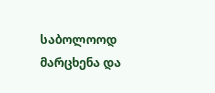საბოლოოდ მარცხენა და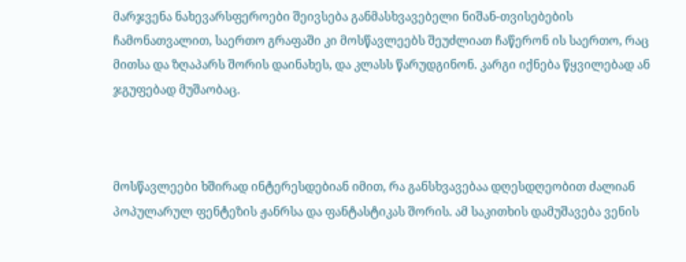მარჯვენა ნახევარსფეროები შეივსება განმასხვავებელი ნიშან-თვისებების ჩამონათვალით, საერთო გრაფაში კი მოსწავლეებს შეუძლიათ ჩაწერონ ის საერთო, რაც მითსა და ზღაპარს შორის დაინახეს, და კლასს წარუდგინონ. კარგი იქნება წყვილებად ან ჯგუფებად მუშაობაც.



მოსწავლეები ხშირად ინტერესდებიან იმით, რა განსხვავებაა დღესდღეობით ძალიან პოპულარულ ფენტეზის ჟანრსა და ფანტასტიკას შორის. ამ საკითხის დამუშავება ვენის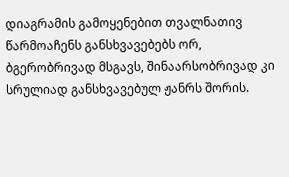დიაგრამის გამოყენებით თვალნათივ წარმოაჩენს განსხვავებებს ორ, ბგერობრივად მსგავს, შინაარსობრივად კი სრულიად განსხვავებულ ჟანრს შორის.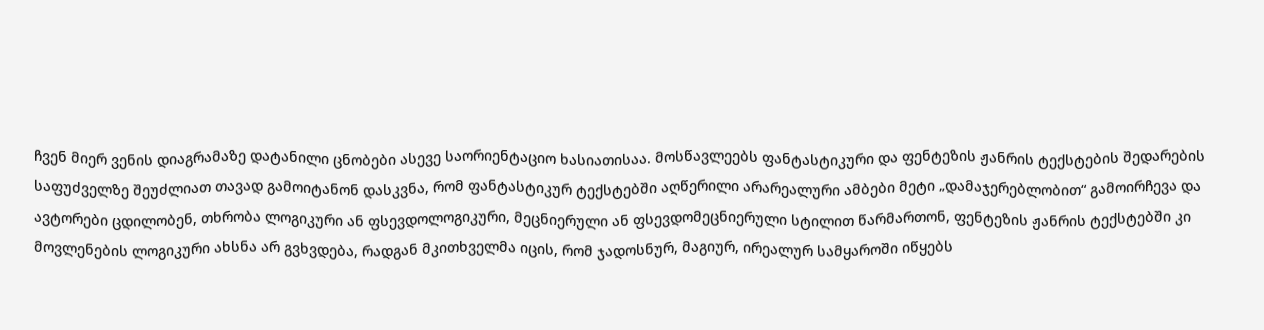ჩვენ მიერ ვენის დიაგრამაზე დატანილი ცნობები ასევე საორიენტაციო ხასიათისაა. მოსწავლეებს ფანტასტიკური და ფენტეზის ჟანრის ტექსტების შედარების საფუძველზე შეუძლიათ თავად გამოიტანონ დასკვნა, რომ ფანტასტიკურ ტექსტებში აღწერილი არარეალური ამბები მეტი „დამაჯერებლობით“ გამოირჩევა და ავტორები ცდილობენ, თხრობა ლოგიკური ან ფსევდოლოგიკური, მეცნიერული ან ფსევდომეცნიერული სტილით წარმართონ, ფენტეზის ჟანრის ტექსტებში კი მოვლენების ლოგიკური ახსნა არ გვხვდება, რადგან მკითხველმა იცის, რომ ჯადოსნურ, მაგიურ, ირეალურ სამყაროში იწყებს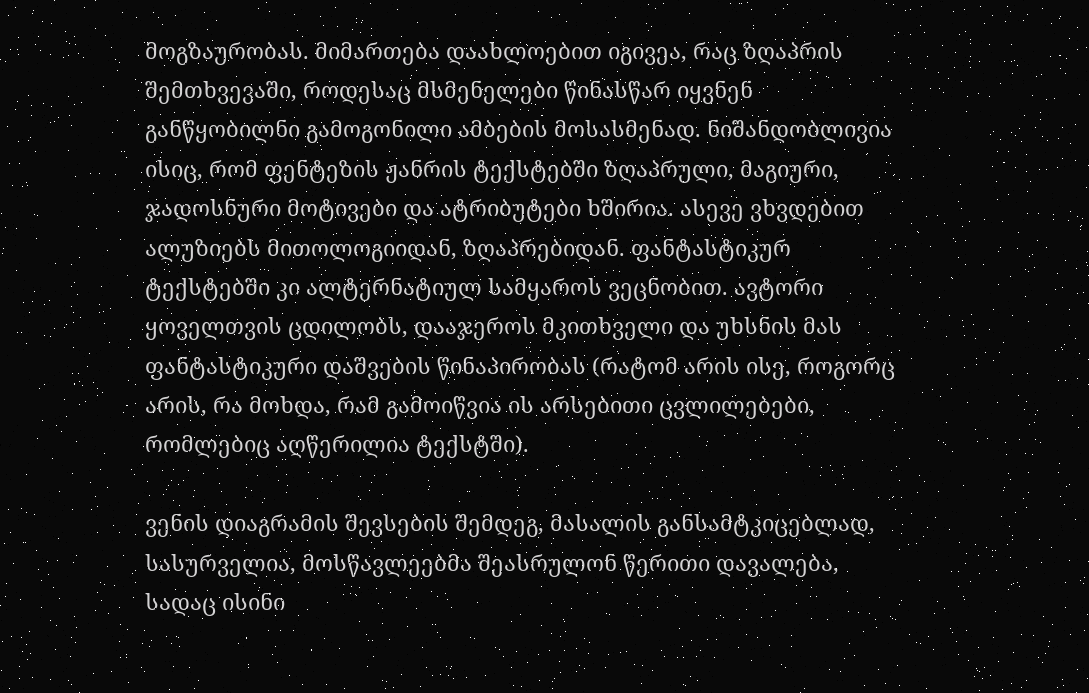მოგზაურობას. მიმართება დაახლოებით იგივეა, რაც ზღაპრის შემთხვევაში, როდესაც მსმენელები წინასწარ იყვნენ განწყობილნი გამოგონილი ამბების მოსასმენად. ნიშანდობლივია ისიც, რომ ფენტეზის ჟანრის ტექსტებში ზღაპრული, მაგიური, ჯადოსნური მოტივები და ატრიბუტები ხშირია. ასევე ვხვდებით ალუზიებს მითოლოგიიდან, ზღაპრებიდან. ფანტასტიკურ ტექსტებში კი ალტერნატიულ სამყაროს ვეცნობით. ავტორი ყოველთვის ცდილობს, დააჯეროს მკითხველი და უხსნის მას ფანტასტიკური დაშვების წინაპირობას (რატომ არის ისე, როგორც არის, რა მოხდა, რამ გამოიწვია ის არსებითი ცვლილებები, რომლებიც აღწერილია ტექსტში).

ვენის დიაგრამის შევსების შემდეგ, მასალის განსამტკიცებლად, სასურველია, მოსწავლეებმა შეასრულონ წერითი დავალება, სადაც ისინი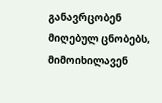განავრცობენ მიღებულ ცნობებს, მიმოიხილავენ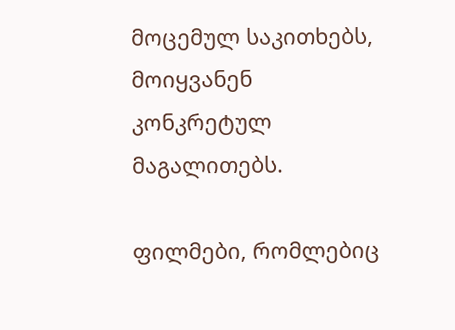მოცემულ საკითხებს, მოიყვანენ კონკრეტულ მაგალითებს.

ფილმები, რომლებიც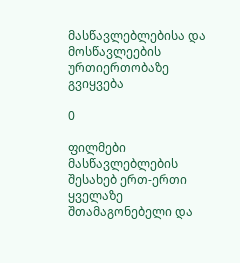მასწავლებლებისა და მოსწავლეების ურთიერთობაზე გვიყვება

0

ფილმები მასწავლებლების შესახებ ერთ-ერთი ყველაზე შთამაგონებელი და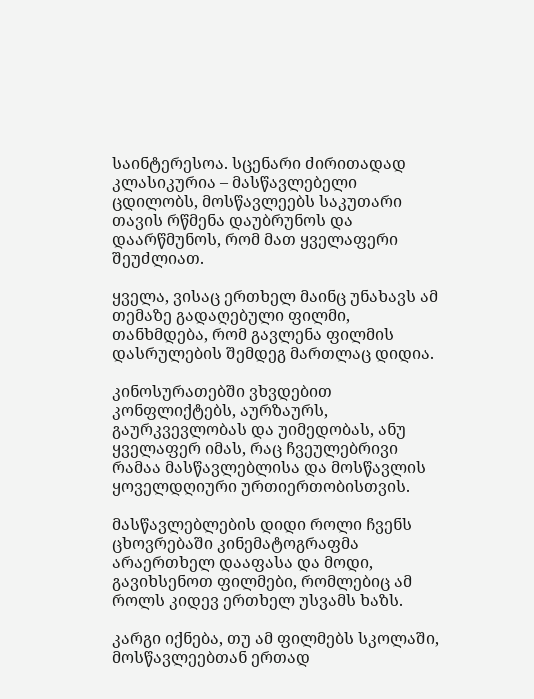საინტერესოა. სცენარი ძირითადად კლასიკურია – მასწავლებელი ცდილობს, მოსწავლეებს საკუთარი თავის რწმენა დაუბრუნოს და დაარწმუნოს, რომ მათ ყველაფერი შეუძლიათ.

ყველა, ვისაც ერთხელ მაინც უნახავს ამ თემაზე გადაღებული ფილმი, თანხმდება, რომ გავლენა ფილმის დასრულების შემდეგ მართლაც დიდია.

კინოსურათებში ვხვდებით კონფლიქტებს, აურზაურს, გაურკვევლობას და უიმედობას, ანუ ყველაფერ იმას, რაც ჩვეულებრივი რამაა მასწავლებლისა და მოსწავლის ყოველდღიური ურთიერთობისთვის.

მასწავლებლების დიდი როლი ჩვენს ცხოვრებაში კინემატოგრაფმა არაერთხელ დააფასა და მოდი, გავიხსენოთ ფილმები, რომლებიც ამ როლს კიდევ ერთხელ უსვამს ხაზს.

კარგი იქნება, თუ ამ ფილმებს სკოლაში, მოსწავლეებთან ერთად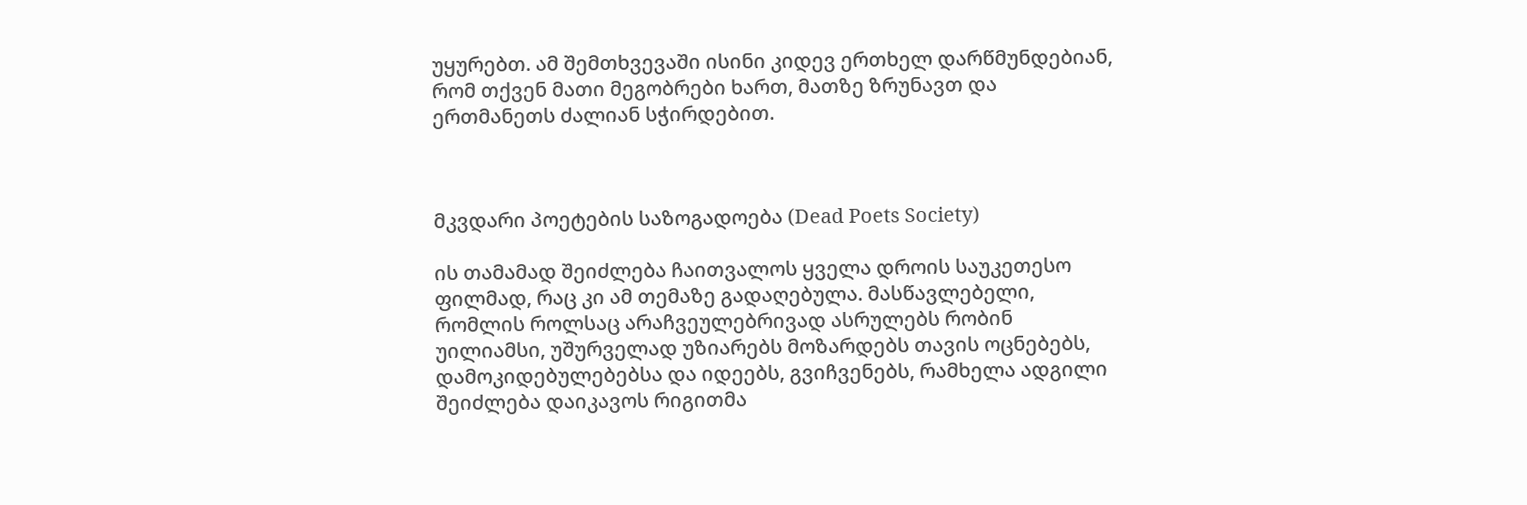უყურებთ. ამ შემთხვევაში ისინი კიდევ ერთხელ დარწმუნდებიან, რომ თქვენ მათი მეგობრები ხართ, მათზე ზრუნავთ და ერთმანეთს ძალიან სჭირდებით.



მკვდარი პოეტების საზოგადოება (Dead Poets Society)

ის თამამად შეიძლება ჩაითვალოს ყველა დროის საუკეთესო ფილმად, რაც კი ამ თემაზე გადაღებულა. მასწავლებელი, რომლის როლსაც არაჩვეულებრივად ასრულებს რობინ უილიამსი, უშურველად უზიარებს მოზარდებს თავის ოცნებებს, დამოკიდებულებებსა და იდეებს, გვიჩვენებს, რამხელა ადგილი შეიძლება დაიკავოს რიგითმა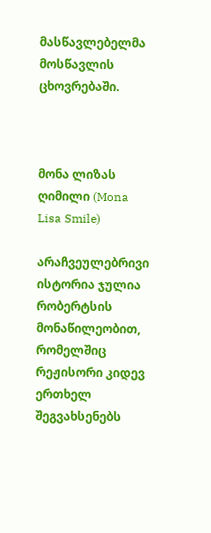მასწავლებელმა მოსწავლის ცხოვრებაში.



მონა ლიზას ღიმილი (Mona Lisa Smile)

არაჩვეულებრივი ისტორია ჯულია რობერტსის მონაწილეობით, რომელშიც რეჟისორი კიდევ ერთხელ შეგვახსენებს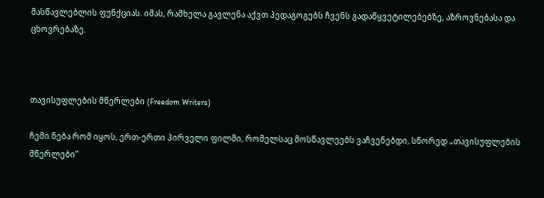მასწავლებლის ფუნქციას. იმას, რამხელა გავლენა აქვთ პედაგოგებს ჩვენს გადაწყვეტილებებზე, აზროვნებასა და ცხოვრებაზე.



თავისუფლების მწერლები (Freedom Writers)

ჩემი ნება რომ იყოს, ერთ-ერთი პირველი ფილმი, რომელსაც მოსწავლეებს ვაჩვენებდი, სწორედ „თავისუფლების მწერლები“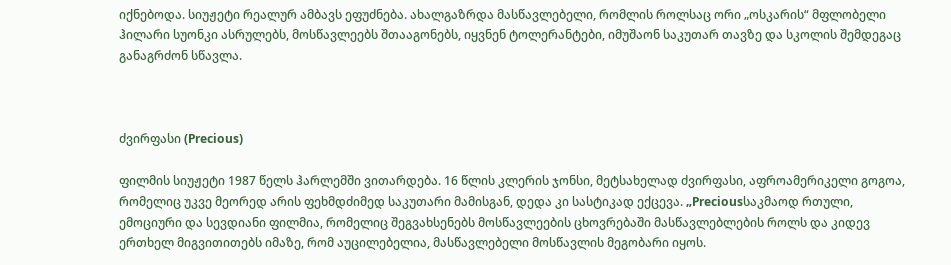იქნებოდა. სიუჟეტი რეალურ ამბავს ეფუძნება. ახალგაზრდა მასწავლებელი, რომლის როლსაც ორი „ოსკარის“ მფლობელი ჰილარი სუონკი ასრულებს, მოსწავლეებს შთააგონებს, იყვნენ ტოლერანტები, იმუშაონ საკუთარ თავზე და სკოლის შემდეგაც განაგრძონ სწავლა.



ძვირფასი (Precious)

ფილმის სიუჟეტი 1987 წელს ჰარლემში ვითარდება. 16 წლის კლერის ჯონსი, მეტსახელად ძვირფასი, აფროამერიკელი გოგოა, რომელიც უკვე მეორედ არის ფეხმდძიმედ საკუთარი მამისგან, დედა კი სასტიკად ექცევა. „Preciousსაკმაოდ რთული, ემოციური და სევდიანი ფილმია, რომელიც შეგვახსენებს მოსწავლეების ცხოვრებაში მასწავლებლების როლს და კიდევ ერთხელ მიგვითითებს იმაზე, რომ აუცილებელია, მასწავლებელი მოსწავლის მეგობარი იყოს.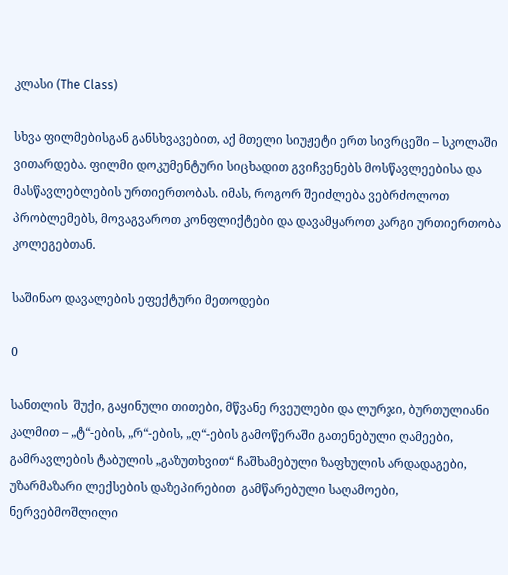კლასი (The Class)

სხვა ფილმებისგან განსხვავებით, აქ მთელი სიუჟეტი ერთ სივრცეში – სკოლაში ვითარდება. ფილმი დოკუმენტური სიცხადით გვიჩვენებს მოსწავლეებისა და მასწავლებლების ურთიერთობას. იმას, როგორ შეიძლება ვებრძოლოთ პრობლემებს, მოვაგვაროთ კონფლიქტები და დავამყაროთ კარგი ურთიერთობა კოლეგებთან.

საშინაო დავალების ეფექტური მეთოდები

0

სანთლის  შუქი, გაყინული თითები, მწვანე რვეულები და ლურჯი, ბურთულიანი კალმით – „ტ“-ების, „რ“-ების, „ღ“-ების გამოწერაში გათენებული ღამეები, გამრავლების ტაბულის „გაზუთხვით“ ჩაშხამებული ზაფხულის არდადაგები, უზარმაზარი ლექსების დაზეპირებით  გამწარებული საღამოები, ნერვებმოშლილი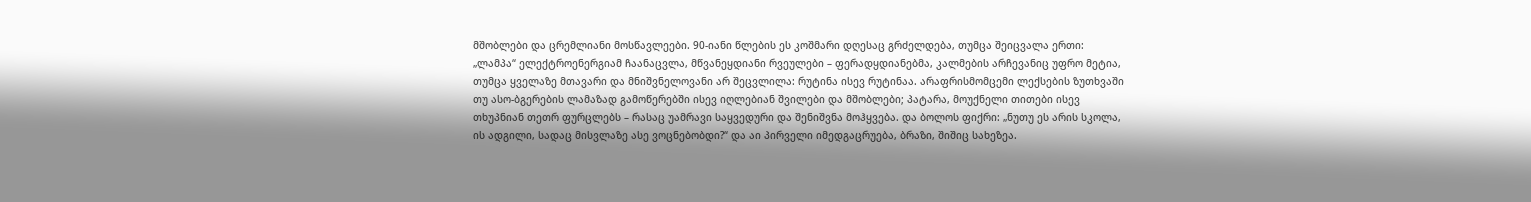მშობლები და ცრემლიანი მოსწავლეები. 90-იანი წლების ეს კოშმარი დღესაც გრძელდება, თუმცა შეიცვალა ერთი: „ლამპა“ ელექტროენერგიამ ჩაანაცვლა, მწვანეყდიანი რვეულები – ფერადყდიანებმა, კალმების არჩევანიც უფრო მეტია, თუმცა ყველაზე მთავარი და მნიშვნელოვანი არ შეცვლილა: რუტინა ისევ რუტინაა. არაფრისმომცემი ლექსების ზუთხვაში თუ ასო-ბგერების ლამაზად გამოწერებში ისევ იღლებიან შვილები და მშობლები; პატარა, მოუქნელი თითები ისევ თხუპნიან თეთრ ფურცლებს – რასაც უამრავი საყვედური და შენიშვნა მოჰყვება. და ბოლოს ფიქრი: „ნუთუ ეს არის სკოლა, ის ადგილი, სადაც მისვლაზე ასე ვოცნებობდი?“ და აი პირველი იმედგაცრუება, ბრაზი, შიშიც სახეზეა.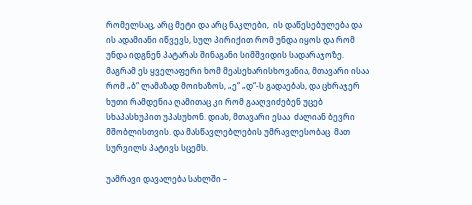რომელსაც, არც მეტი და არც ნაკლები,  ის დაწესებულება და ის ადამიანი იწვევს, სულ პირიქით რომ უნდა იყოს და რომ უნდა იდგნენ პატარას შინაგანი სიმშვიდის სადარაჯოზე. მაგრამ ეს ყველაფერი ხომ მეასეხარისხოვანია, მთავარი ისაა რომ „ბ“ ლამაზად მოიხაზოს, „ე“ „დ“-ს გადაებას, და ცხრაჯერ ხუთი რამდენია ღამითაც კი რომ გააღვიძებენ უცებ სხაპასხუპით უპასუხონ. დიახ, მთავარი ესაა  ძალიან ბევრი მშობლისთვის. და მასწავლებლების უმრავლესობაც  მათ სურვილს პატივს სცემს.

უამრავი დავალება სახლში –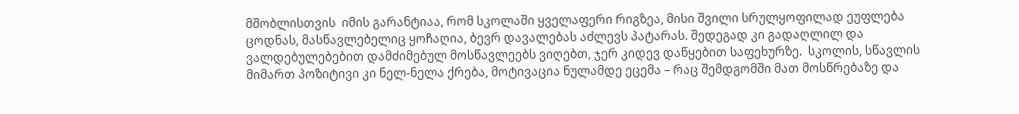მშობლისთვის  იმის გარანტიაა, რომ სკოლაში ყველაფერი რიგზეა, მისი შვილი სრულყოფილად ეუფლება ცოდნას, მასწავლებელიც ყოჩაღია, ბევრ დავალებას აძლევს პატარას. შედეგად კი გადაღლილ და ვალდებულებებით დამძიმებულ მოსწავლეებს ვიღებთ, ჯერ კიდევ დაწყებით საფეხურზე.  სკოლის, სწავლის მიმართ პოზიტივი კი ნელ-ნელა ქრება, მოტივაცია ნულამდე ეცემა – რაც შემდგომში მათ მოსწრებაზე და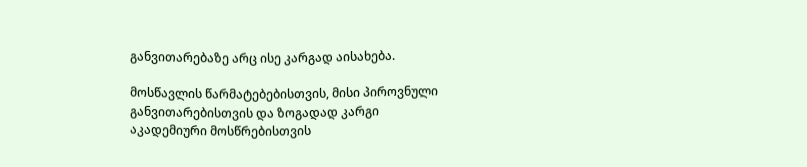განვითარებაზე არც ისე კარგად აისახება.

მოსწავლის წარმატებებისთვის, მისი პიროვნული განვითარებისთვის და ზოგადად კარგი აკადემიური მოსწრებისთვის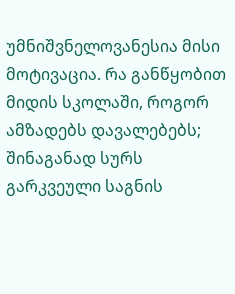უმნიშვნელოვანესია მისი მოტივაცია. რა განწყობით მიდის სკოლაში, როგორ ამზადებს დავალებებს; შინაგანად სურს გარკვეული საგნის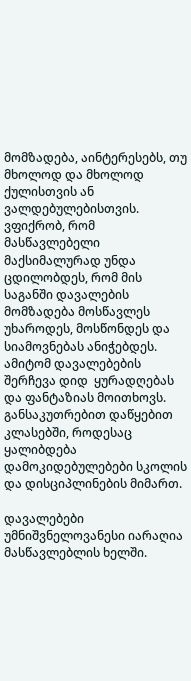მომზადება, აინტერესებს, თუ მხოლოდ და მხოლოდ ქულისთვის ან ვალდებულებისთვის. ვფიქრობ, რომ მასწავლებელი მაქსიმალურად უნდა ცდილობდეს, რომ მის საგანში დავალების მომზადება მოსწავლეს უხაროდეს, მოსწონდეს და სიამოვნებას ანიჭებდეს. ამიტომ დავალებების შერჩევა დიდ  ყურადღებას და ფანტაზიას მოითხოვს. განსაკუთრებით დაწყებით კლასებში, როდესაც ყალიბდება დამოკიდებულებები სკოლის და დისციპლინების მიმართ.

დავალებები უმნიშვნელოვანესი იარაღია მასწავლებლის ხელში.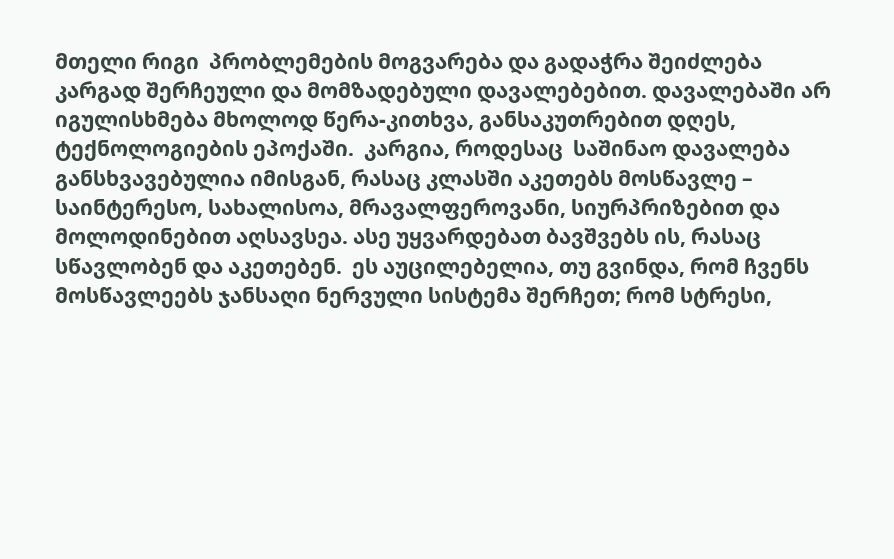მთელი რიგი  პრობლემების მოგვარება და გადაჭრა შეიძლება კარგად შერჩეული და მომზადებული დავალებებით. დავალებაში არ იგულისხმება მხოლოდ წერა-კითხვა, განსაკუთრებით დღეს, ტექნოლოგიების ეპოქაში.  კარგია, როდესაც  საშინაო დავალება განსხვავებულია იმისგან, რასაც კლასში აკეთებს მოსწავლე – საინტერესო, სახალისოა, მრავალფეროვანი, სიურპრიზებით და მოლოდინებით აღსავსეა. ასე უყვარდებათ ბავშვებს ის, რასაც სწავლობენ და აკეთებენ.  ეს აუცილებელია, თუ გვინდა, რომ ჩვენს მოსწავლეებს ჯანსაღი ნერვული სისტემა შერჩეთ; რომ სტრესი,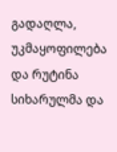გადაღლა, უკმაყოფილება და რუტინა სიხარულმა და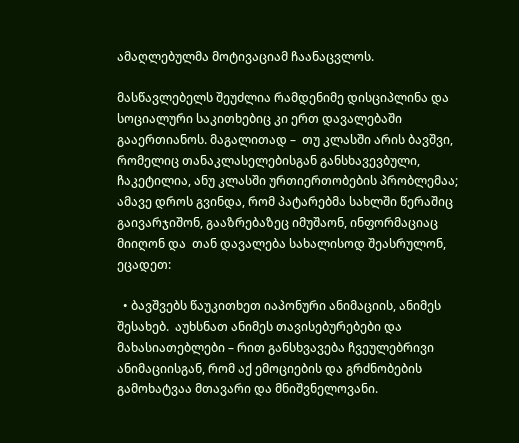ამაღლებულმა მოტივაციამ ჩაანაცვლოს.

მასწავლებელს შეუძლია რამდენიმე დისციპლინა და სოციალური საკითხებიც კი ერთ დავალებაში გააერთიანოს. მაგალითად –  თუ კლასში არის ბავშვი, რომელიც თანაკლასელებისგან განსხავევბული, ჩაკეტილია, ანუ კლასში ურთიერთობების პრობლემაა; ამავე დროს გვინდა, რომ პატარებმა სახლში წერაშიც გაივარჯიშონ, გააზრებაზეც იმუშაონ, ინფორმაციაც მიიღონ და  თან დავალება სახალისოდ შეასრულონ, ეცადეთ:

  • ბავშვებს წაუკითხეთ იაპონური ანიმაციის, ანიმეს შესახებ.  აუხსნათ ანიმეს თავისებურებები და მახასიათებლები – რით განსხვავება ჩვეულებრივი ანიმაციისგან, რომ აქ ემოციების და გრძნობების გამოხატვაა მთავარი და მნიშვნელოვანი.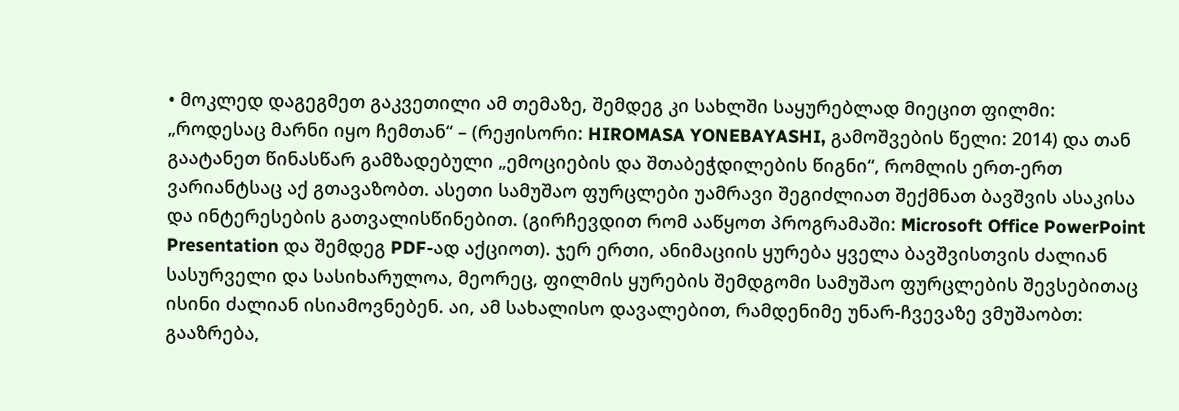• მოკლედ დაგეგმეთ გაკვეთილი ამ თემაზე, შემდეგ კი სახლში საყურებლად მიეცით ფილმი: „როდესაც მარნი იყო ჩემთან“ – (რეჟისორი: HIROMASA YONEBAYASHI, გამოშვების წელი: 2014) და თან გაატანეთ წინასწარ გამზადებული „ემოციების და შთაბეჭდილების წიგნი“, რომლის ერთ-ერთ ვარიანტსაც აქ გთავაზობთ. ასეთი სამუშაო ფურცლები უამრავი შეგიძლიათ შექმნათ ბავშვის ასაკისა და ინტერესების გათვალისწინებით. (გირჩევდით რომ ააწყოთ პროგრამაში: Microsoft Office PowerPoint Presentation და შემდეგ PDF-ად აქციოთ). ჯერ ერთი, ანიმაციის ყურება ყველა ბავშვისთვის ძალიან სასურველი და სასიხარულოა, მეორეც, ფილმის ყურების შემდგომი სამუშაო ფურცლების შევსებითაც ისინი ძალიან ისიამოვნებენ. აი, ამ სახალისო დავალებით, რამდენიმე უნარ-ჩვევაზე ვმუშაობთ: გააზრება,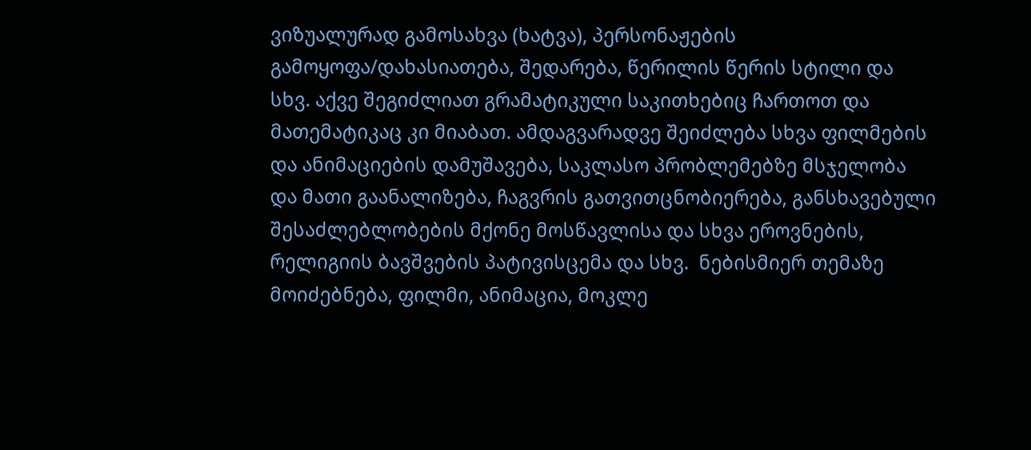ვიზუალურად გამოსახვა (ხატვა), პერსონაჟების გამოყოფა/დახასიათება, შედარება, წერილის წერის სტილი და სხვ. აქვე შეგიძლიათ გრამატიკული საკითხებიც ჩართოთ და მათემატიკაც კი მიაბათ. ამდაგვარადვე შეიძლება სხვა ფილმების და ანიმაციების დამუშავება, საკლასო პრობლემებზე მსჯელობა და მათი გაანალიზება, ჩაგვრის გათვითცნობიერება, განსხავებული შესაძლებლობების მქონე მოსწავლისა და სხვა ეროვნების, რელიგიის ბავშვების პატივისცემა და სხვ.  ნებისმიერ თემაზე მოიძებნება, ფილმი, ანიმაცია, მოკლე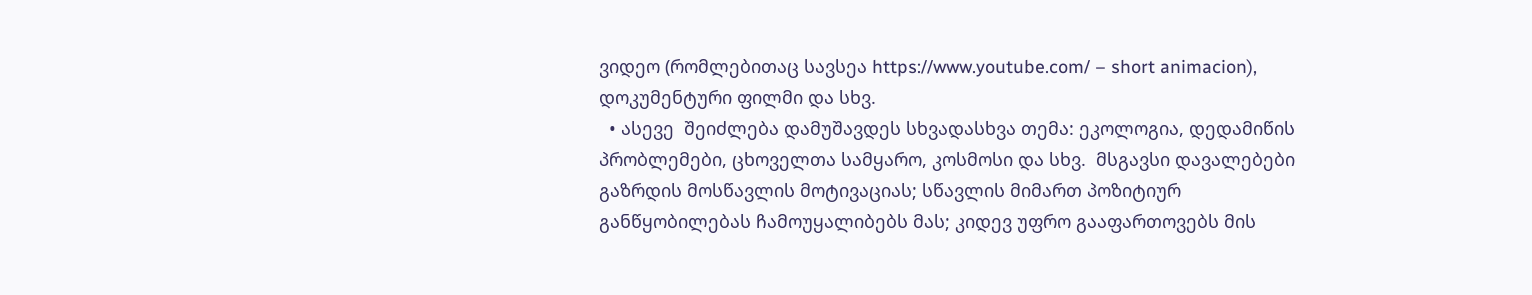ვიდეო (რომლებითაც სავსეა https://www.youtube.com/ – short animacion), დოკუმენტური ფილმი და სხვ.
  • ასევე  შეიძლება დამუშავდეს სხვადასხვა თემა: ეკოლოგია, დედამიწის  პრობლემები, ცხოველთა სამყარო, კოსმოსი და სხვ.  მსგავსი დავალებები გაზრდის მოსწავლის მოტივაციას; სწავლის მიმართ პოზიტიურ განწყობილებას ჩამოუყალიბებს მას; კიდევ უფრო გააფართოვებს მის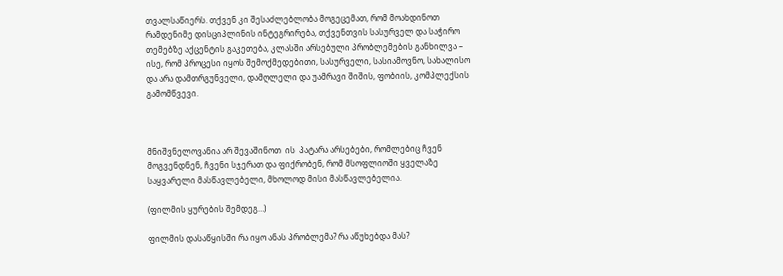თვალსაწიერს. თქვენ კი შესაძლებლობა მოგეცემათ, რომ მოახდინოთ რამდენიმე დისციპლინის ინტეგრირება, თქვენთვის სასურველ და საჭირო თემებზე აქცენტის გაკეთება, კლასში არსებული პრობლემების განხილვა – ისე, რომ პროცესი იყოს შემოქმედებითი, სასურველი, სასიამოვნო, სახალისო  და არა დამთრგუნველი, დამღლელი და უამრავი შიშის, ფობიის, კომპლექსის გამომწვევი.



მნიშვნელოვანია არ შევაშინოთ  ის  პატარა არსებები, რომლებიც ჩვენ მოგვენდნენ, ჩვენი სჯერათ და ფიქრობენ, რომ მსოფლიოში ყველაზე საყვარელი მასწავლებელი, მხოლოდ მისი მასწავლებელია.

(ფილმის ყურების შემდეგ…)

ფილმის დასაწყისში რა იყო ანას პრობლემა? რა აწუხებდა მას?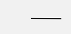———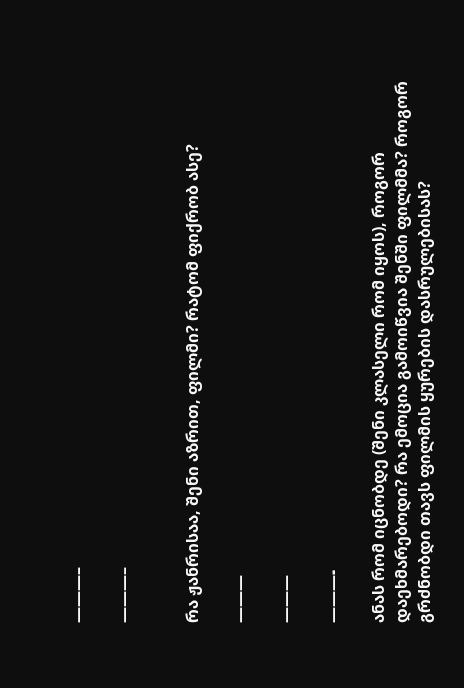———–

———–


რა ჟანრისაა, შენი აზრით, ფილმი? რატომ ფიქრობ ასე?

———

———

———-

ანას რომ იცნობდე (შენი კლასელი რომ იყოს), როგორ დაეხმარებოდი? რა ემოცია გამოიწვია შენში ფილმმა? როგორ გრძნობდი თავს ფილმის ყურების დასრულებისას?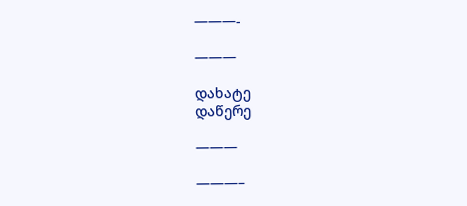———-

———

დახატე                                                                                                                                                                              დაწერე

———

———–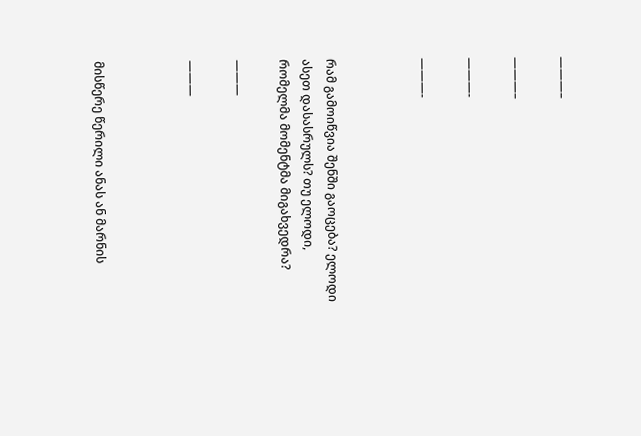———–

———–

———-

———-



რამ გამოიწვია შენში გაოცება? ელოდი ასეთ დასასრულს? თუ ელოდი, რომელმა მომენტმა მიგახვედრა?

———

———



მისწერე წერილი ანას ან მარნის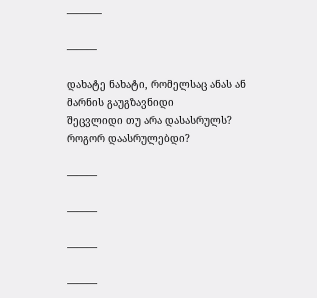———–

———

დახატე ნახატი, რომელსაც ანას ან მარნის გაუგზავნიდი                                         შეცვლიდი თუ არა დასასრულს? როგორ დაასრულებდი?

———

———

———

———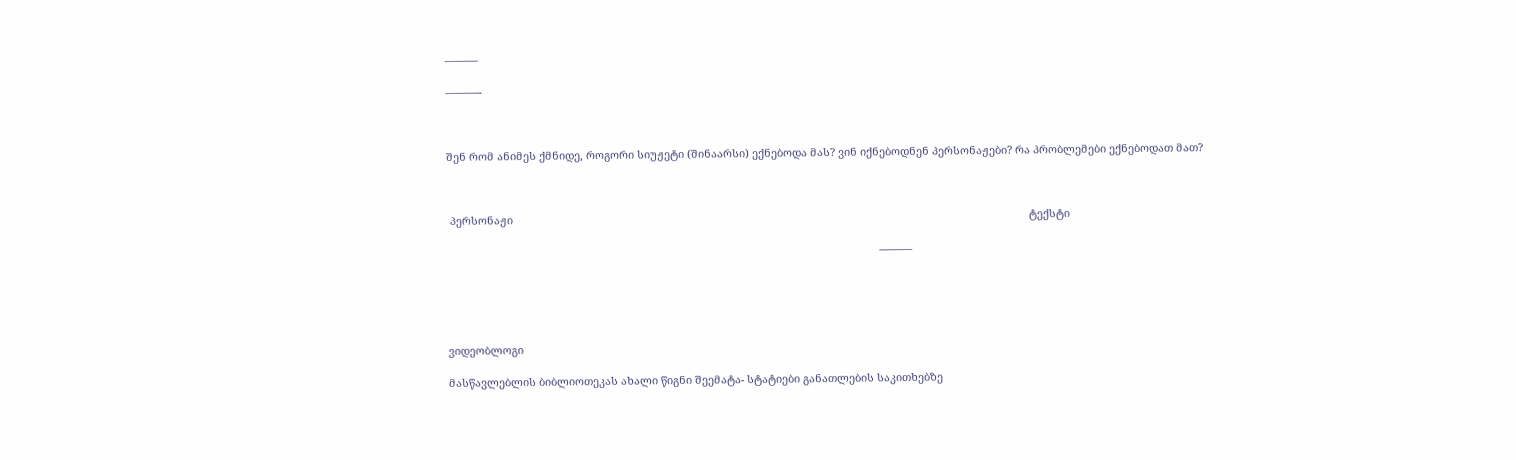———

———-



შენ რომ ანიმეს ქმნიდე, როგორი სიუჟეტი (შინაარსი) ექნებოდა მას? ვინ იქნებოდნენ პერსონაჟები? რა პრობლემები ექნებოდათ მათ?



 პერსონაჟი                                                                                                                                                                            ტექსტი

                                                                                                                                                ———





ვიდეობლოგი

მასწავლებლის ბიბლიოთეკას ახალი წიგნი შეემატა- სტატიები განათლების საკითხებზე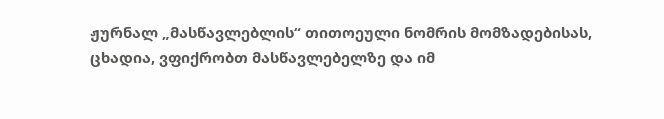ჟურნალ „მასწავლებლის“ თითოეული ნომრის მომზადებისას, ცხადია, ვფიქრობთ მასწავლებელზე და იმ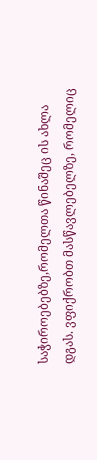საჭიროებებზე,რომელთა წინაშეც ის ახლა დგას. ვფიქრობთ მასწავლებელზე, რომელიც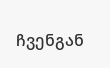ჩვენგან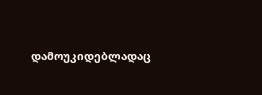დამოუკიდებლადაც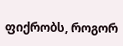ფიქრობს, როგორ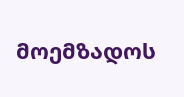მოემზადოს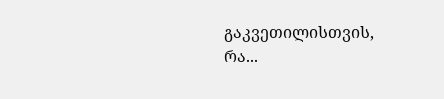გაკვეთილისთვის, რა...